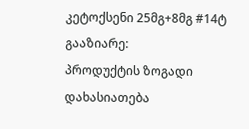კეტოქსენი 25მგ+8მგ #14ტ
გააზიარე:
პროდუქტის ზოგადი დახასიათება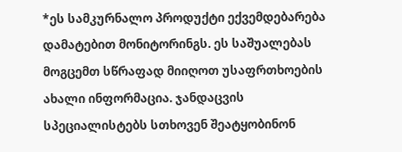*ეს სამკურნალო პროდუქტი ექვემდებარება დამატებით მონიტორინგს. ეს საშუალებას მოგცემთ სწრაფად მიიღოთ უსაფრთხოების ახალი ინფორმაცია. ჯანდაცვის სპეციალისტებს სთხოვენ შეატყობინონ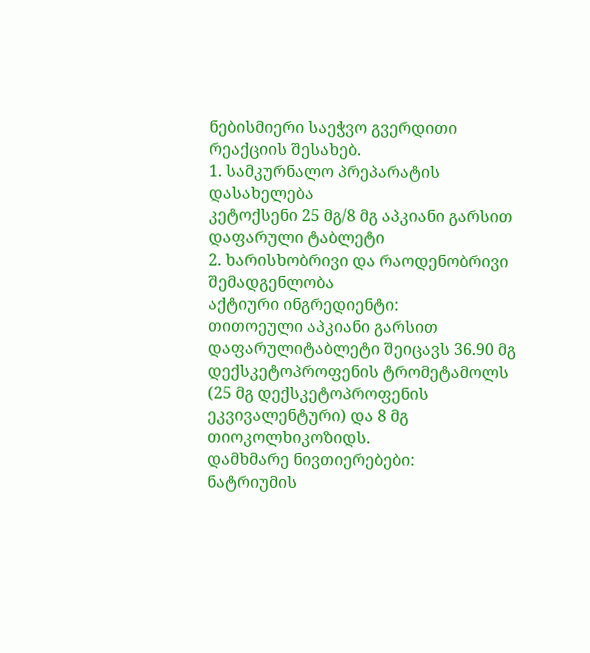ნებისმიერი საეჭვო გვერდითი რეაქციის შესახებ.
1. სამკურნალო პრეპარატის დასახელება
კეტოქსენი 25 მგ/8 მგ აპკიანი გარსით დაფარული ტაბლეტი
2. ხარისხობრივი და რაოდენობრივი შემადგენლობა
აქტიური ინგრედიენტი:
თითოეული აპკიანი გარსით დაფარულიტაბლეტი შეიცავს 36.90 მგ დექსკეტოპროფენის ტრომეტამოლს (25 მგ დექსკეტოპროფენის ეკვივალენტური) და 8 მგ თიოკოლხიკოზიდს.
დამხმარე ნივთიერებები:
ნატრიუმის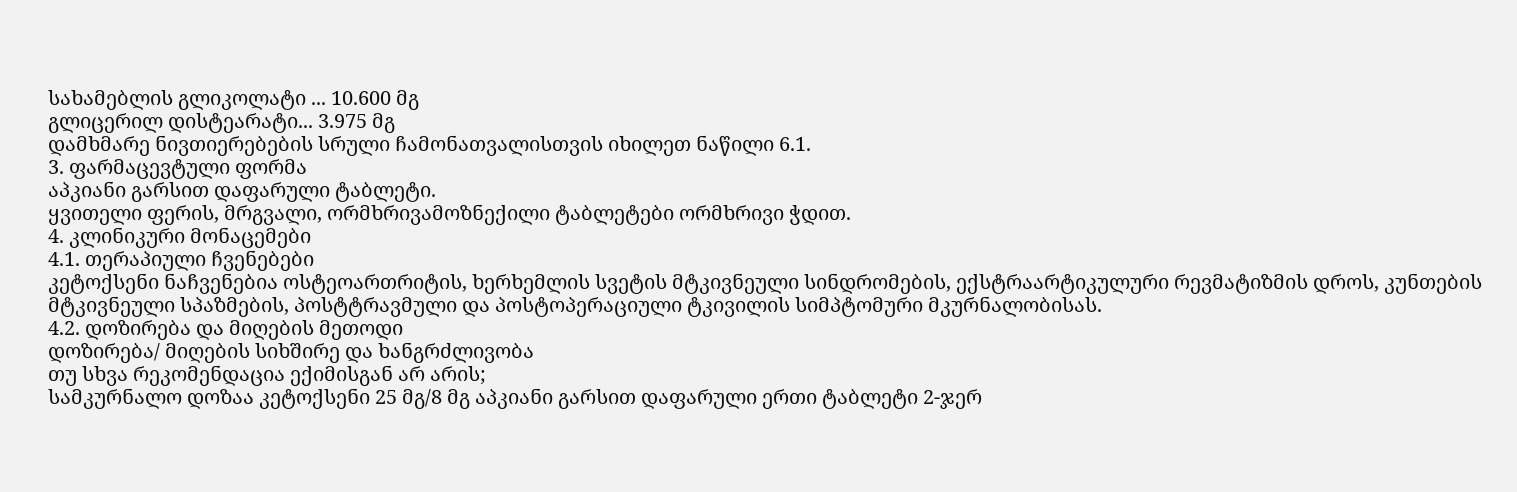სახამებლის გლიკოლატი ... 10.600 მგ
გლიცერილ დისტეარატი... 3.975 მგ
დამხმარე ნივთიერებების სრული ჩამონათვალისთვის იხილეთ ნაწილი 6.1.
3. ფარმაცევტული ფორმა
აპკიანი გარსით დაფარული ტაბლეტი.
ყვითელი ფერის, მრგვალი, ორმხრივამოზნექილი ტაბლეტები ორმხრივი ჭდით.
4. კლინიკური მონაცემები
4.1. თერაპიული ჩვენებები
კეტოქსენი ნაჩვენებია ოსტეოართრიტის, ხერხემლის სვეტის მტკივნეული სინდრომების, ექსტრაარტიკულური რევმატიზმის დროს, კუნთების მტკივნეული სპაზმების, პოსტტრავმული და პოსტოპერაციული ტკივილის სიმპტომური მკურნალობისას.
4.2. დოზირება და მიღების მეთოდი
დოზირება/ მიღების სიხშირე და ხანგრძლივობა
თუ სხვა რეკომენდაცია ექიმისგან არ არის;
სამკურნალო დოზაა კეტოქსენი 25 მგ/8 მგ აპკიანი გარსით დაფარული ერთი ტაბლეტი 2-ჯერ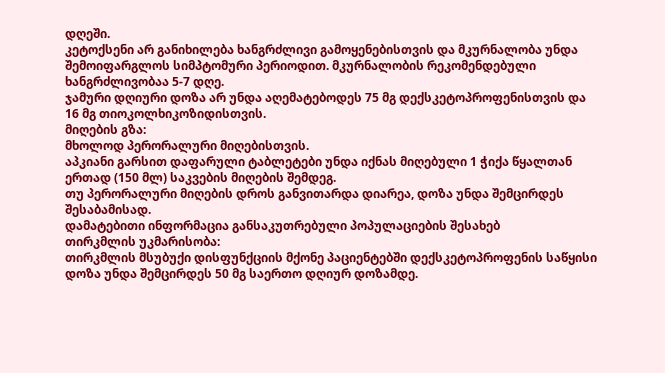დღეში.
კეტოქსენი არ განიხილება ხანგრძლივი გამოყენებისთვის და მკურნალობა უნდა შემოიფარგლოს სიმპტომური პერიოდით. მკურნალობის რეკომენდებული ხანგრძლივობაა 5-7 დღე.
ჯამური დღიური დოზა არ უნდა აღემატებოდეს 75 მგ დექსკეტოპროფენისთვის და 16 მგ თიოკოლხიკოზიდისთვის.
მიღების გზა:
მხოლოდ პერორალური მიღებისთვის.
აპკიანი გარსით დაფარული ტაბლეტები უნდა იქნას მიღებული 1 ჭიქა წყალთან ერთად (150 მლ) საკვების მიღების შემდეგ.
თუ პერორალური მიღების დროს განვითარდა დიარეა, დოზა უნდა შემცირდეს შესაბამისად.
დამატებითი ინფორმაცია განსაკუთრებული პოპულაციების შესახებ
თირკმლის უკმარისობა:
თირკმლის მსუბუქი დისფუნქციის მქონე პაციენტებში დექსკეტოპროფენის საწყისი დოზა უნდა შემცირდეს 50 მგ საერთო დღიურ დოზამდე.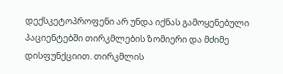დექსკეტოპროფენი არ უნდა იქნას გამოყენებული პაციენტებში თირკმლების ზომიერი და მძიმე დისფუნქციით. თირკმლის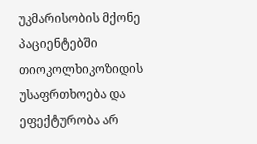უკმარისობის მქონე პაციენტებში თიოკოლხიკოზიდის უსაფრთხოება და ეფექტურობა არ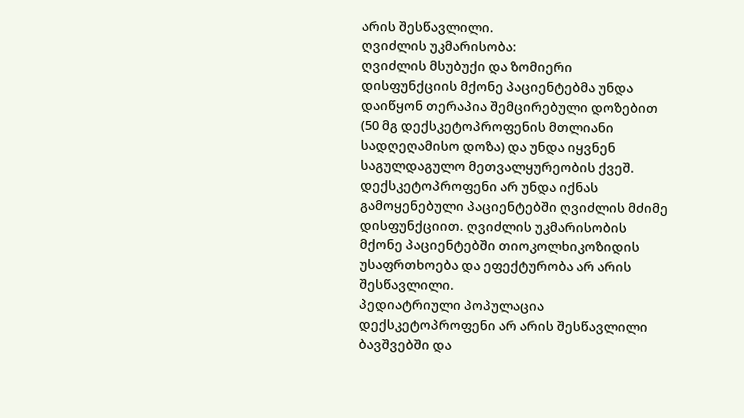არის შესწავლილი.
ღვიძლის უკმარისობა:
ღვიძლის მსუბუქი და ზომიერი დისფუნქციის მქონე პაციენტებმა უნდა დაიწყონ თერაპია შემცირებული დოზებით (50 მგ დექსკეტოპროფენის მთლიანი სადღეღამისო დოზა) და უნდა იყვნენ საგულდაგულო მეთვალყურეობის ქვეშ. დექსკეტოპროფენი არ უნდა იქნას გამოყენებული პაციენტებში ღვიძლის მძიმე დისფუნქციით. ღვიძლის უკმარისობის მქონე პაციენტებში თიოკოლხიკოზიდის უსაფრთხოება და ეფექტურობა არ არის შესწავლილი.
პედიატრიული პოპულაცია
დექსკეტოპროფენი არ არის შესწავლილი ბავშვებში და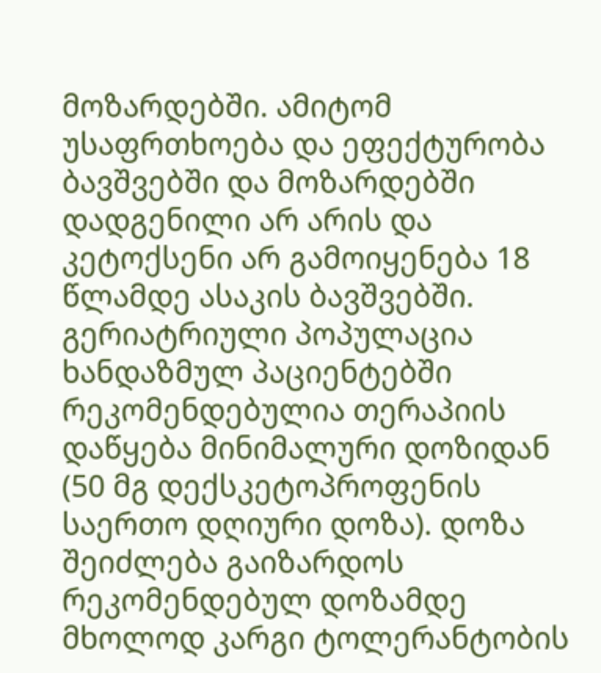მოზარდებში. ამიტომ უსაფრთხოება და ეფექტურობა ბავშვებში და მოზარდებში დადგენილი არ არის და კეტოქსენი არ გამოიყენება 18 წლამდე ასაკის ბავშვებში.
გერიატრიული პოპულაცია
ხანდაზმულ პაციენტებში რეკომენდებულია თერაპიის დაწყება მინიმალური დოზიდან (50 მგ დექსკეტოპროფენის საერთო დღიური დოზა). დოზა შეიძლება გაიზარდოს რეკომენდებულ დოზამდე მხოლოდ კარგი ტოლერანტობის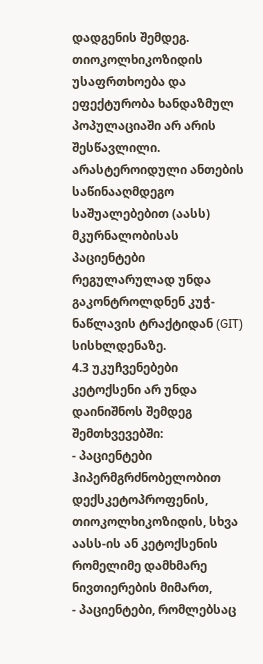დადგენის შემდეგ. თიოკოლხიკოზიდის უსაფრთხოება და ეფექტურობა ხანდაზმულ პოპულაციაში არ არის შესწავლილი.
არასტეროიდული ანთების საწინააღმდეგო საშუალებებით (აასს) მკურნალობისას პაციენტები რეგულარულად უნდა გაკონტროლდნენ კუჭ-ნაწლავის ტრაქტიდან (GIT) სისხლდენაზე.
4.3 უკუჩვენებები
კეტოქსენი არ უნდა დაინიშნოს შემდეგ შემთხვევებში:
- პაციენტები ჰიპერმგრძნობელობით დექსკეტოპროფენის, თიოკოლხიკოზიდის, სხვა აასს-ის ან კეტოქსენის რომელიმე დამხმარე ნივთიერების მიმართ,
- პაციენტები, რომლებსაც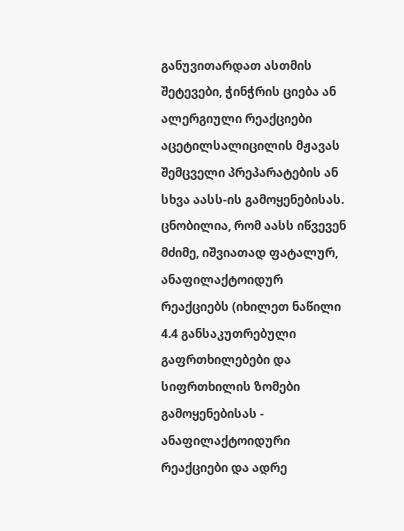განუვითარდათ ასთმის შეტევები, ჭინჭრის ციება ან ალერგიული რეაქციები აცეტილსალიცილის მჟავას შემცველი პრეპარატების ან სხვა აასს-ის გამოყენებისას. ცნობილია, რომ აასს იწვევენ მძიმე, იშვიათად ფატალურ, ანაფილაქტოიდურ რეაქციებს (იხილეთ ნაწილი 4.4 განსაკუთრებული გაფრთხილებები და სიფრთხილის ზომები გამოყენებისას - ანაფილაქტოიდური რეაქციები და ადრე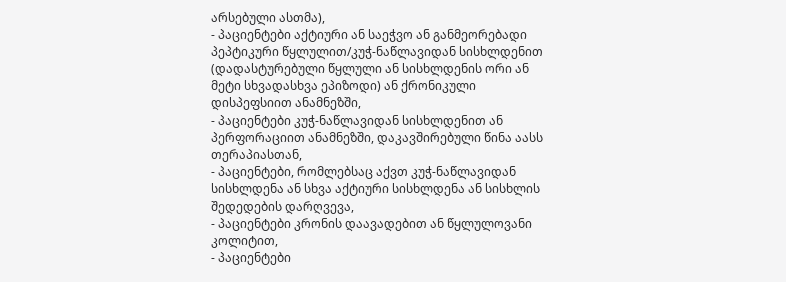არსებული ასთმა),
- პაციენტები აქტიური ან საეჭვო ან განმეორებადი პეპტიკური წყლულით/კუჭ-ნაწლავიდან სისხლდენით (დადასტურებული წყლული ან სისხლდენის ორი ან მეტი სხვადასხვა ეპიზოდი) ან ქრონიკული დისპეფსიით ანამნეზში,
- პაციენტები კუჭ-ნაწლავიდან სისხლდენით ან პერფორაციით ანამნეზში, დაკავშირებული წინა აასს თერაპიასთან,
- პაციენტები, რომლებსაც აქვთ კუჭ-ნაწლავიდან სისხლდენა ან სხვა აქტიური სისხლდენა ან სისხლის შედედების დარღვევა,
- პაციენტები კრონის დაავადებით ან წყლულოვანი კოლიტით,
- პაციენტები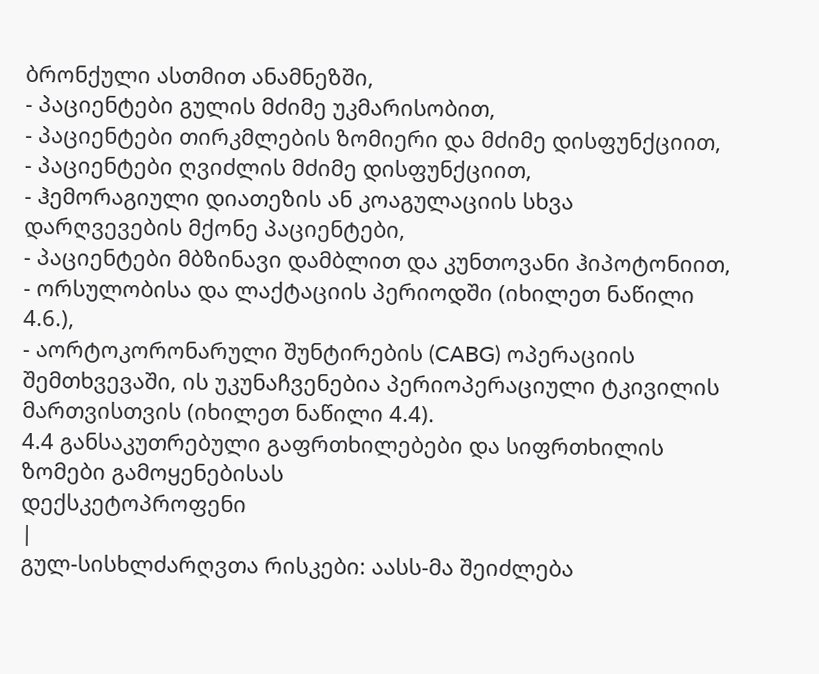ბრონქული ასთმით ანამნეზში,
- პაციენტები გულის მძიმე უკმარისობით,
- პაციენტები თირკმლების ზომიერი და მძიმე დისფუნქციით,
- პაციენტები ღვიძლის მძიმე დისფუნქციით,
- ჰემორაგიული დიათეზის ან კოაგულაციის სხვა დარღვევების მქონე პაციენტები,
- პაციენტები მბზინავი დამბლით და კუნთოვანი ჰიპოტონიით,
- ორსულობისა და ლაქტაციის პერიოდში (იხილეთ ნაწილი 4.6.),
- აორტოკორონარული შუნტირების (CABG) ოპერაციის შემთხვევაში, ის უკუნაჩვენებია პერიოპერაციული ტკივილის მართვისთვის (იხილეთ ნაწილი 4.4).
4.4 განსაკუთრებული გაფრთხილებები და სიფრთხილის ზომები გამოყენებისას
დექსკეტოპროფენი
|
გულ-სისხლძარღვთა რისკები: აასს-მა შეიძლება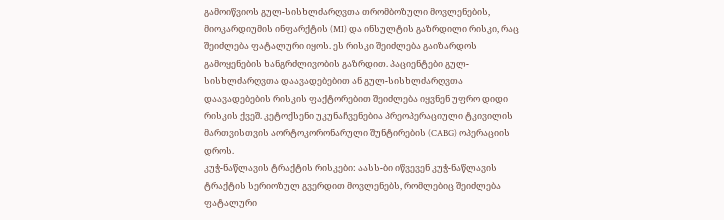გამოიწვიოს გულ-სისხლძარღვთა თრომბოზული მოვლენების, მიოკარდიუმის ინფარქტის (MI) და ინსულტის გაზრდილი რისკი, რაც შეიძლება ფატალური იყოს. ეს რისკი შეიძლება გაიზარდოს გამოყენების ხანგრძლივობის გაზრდით. პაციენტები გულ-სისხლძარღვთა დაავადებებით ან გულ-სისხლძარღვთა დაავადებების რისკის ფაქტორებით შეიძლება იყვნენ უფრო დიდი რისკის ქვეშ. კეტოქსენი უკუნაჩვენებია პრეოპერაციული ტკივილის მართვისთვის აორტოკორონარული შუნტირების (CABG) ოპერაციის დროს.
კუჭ-ნაწლავის ტრაქტის რისკები: აასს-ბი იწვევენ კუჭ-ნაწლავის ტრაქტის სერიოზულ გვერდით მოვლენებს, რომლებიც შეიძლება ფატალური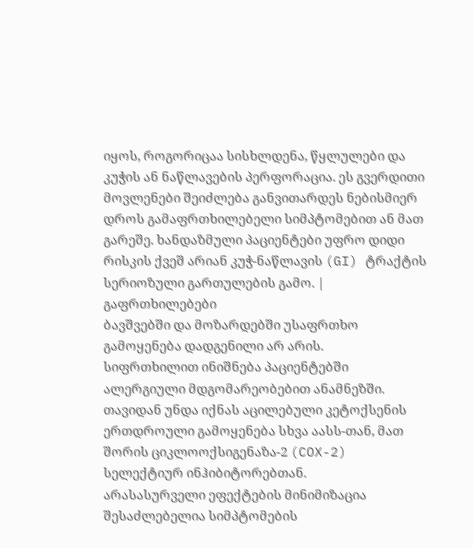იყოს, როგორიცაა სისხლდენა, წყლულები და კუჭის ან ნაწლავების პერფორაცია. ეს გვერდითი მოვლენები შეიძლება განვითარდეს ნებისმიერ დროს გამაფრთხილებელი სიმპტომებით ან მათ გარეშე. ხანდაზმული პაციენტები უფრო დიდი რისკის ქვეშ არიან კუჭ-ნაწლავის (GI) ტრაქტის სერიოზული გართულების გამო. |
გაფრთხილებები
ბავშვებში და მოზარდებში უსაფრთხო გამოყენება დადგენილი არ არის.
სიფრთხილით ინიშნება პაციენტებში ალერგიული მდგომარეობებით ანამნეზში.
თავიდან უნდა იქნას აცილებული კეტოქსენის ერთდროული გამოყენება სხვა აასს-თან, მათ შორის ციკლოოქსიგენაზა-2 (COX-2) სელექტიურ ინჰიბიტორებთან.
არასასურველი ეფექტების მინიმიზაცია შესაძლებელია სიმპტომების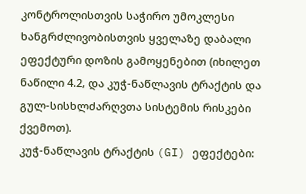კონტროლისთვის საჭირო უმოკლესი ხანგრძლივობისთვის ყველაზე დაბალი ეფექტური დოზის გამოყენებით (იხილეთ ნაწილი 4.2, და კუჭ-ნაწლავის ტრაქტის და გულ-სისხლძარღვთა სისტემის რისკები ქვემოთ).
კუჭ-ნაწლავის ტრაქტის (GI) ეფექტები: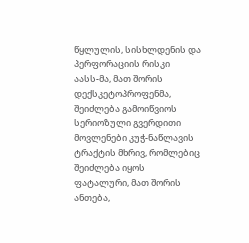წყლულის, სისხლდენის და პერფორაციის რისკი
აასს-მა, მათ შორის დექსკეტოპროფენმა, შეიძლება გამოიწვიოს სერიოზული გვერდითი მოვლენები კუჭ-ნაწლავის ტრაქტის მხრივ, რომლებიც შეიძლება იყოს ფატალური, მათ შორის ანთება,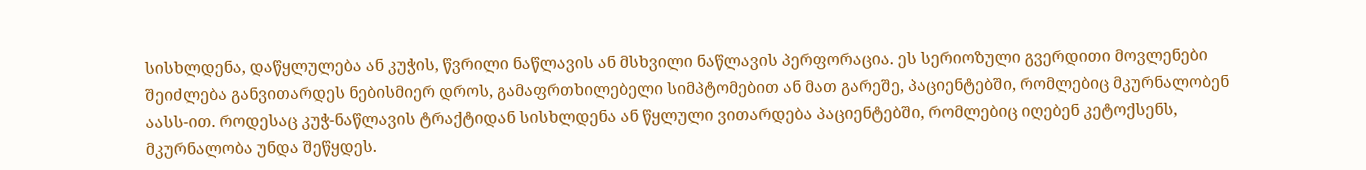სისხლდენა, დაწყლულება ან კუჭის, წვრილი ნაწლავის ან მსხვილი ნაწლავის პერფორაცია. ეს სერიოზული გვერდითი მოვლენები შეიძლება განვითარდეს ნებისმიერ დროს, გამაფრთხილებელი სიმპტომებით ან მათ გარეშე, პაციენტებში, რომლებიც მკურნალობენ აასს-ით. როდესაც კუჭ-ნაწლავის ტრაქტიდან სისხლდენა ან წყლული ვითარდება პაციენტებში, რომლებიც იღებენ კეტოქსენს, მკურნალობა უნდა შეწყდეს.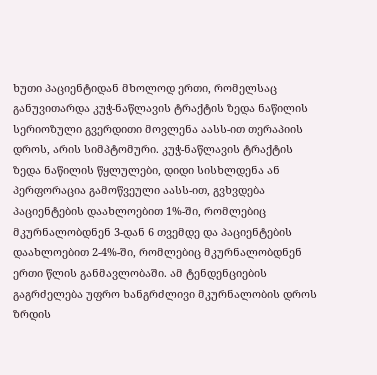ხუთი პაციენტიდან მხოლოდ ერთი, რომელსაც განუვითარდა კუჭ-ნაწლავის ტრაქტის ზედა ნაწილის სერიოზული გვერდითი მოვლენა აასს-ით თერაპიის დროს, არის სიმპტომური. კუჭ-ნაწლავის ტრაქტის ზედა ნაწილის წყლულები, დიდი სისხლდენა ან პერფორაცია გამოწვეული აასს-ით, გვხვდება პაციენტების დაახლოებით 1%-ში, რომლებიც მკურნალობდნენ 3-დან 6 თვემდე და პაციენტების დაახლოებით 2-4%-ში, რომლებიც მკურნალობდნენ ერთი წლის განმავლობაში. ამ ტენდენციების გაგრძელება უფრო ხანგრძლივი მკურნალობის დროს ზრდის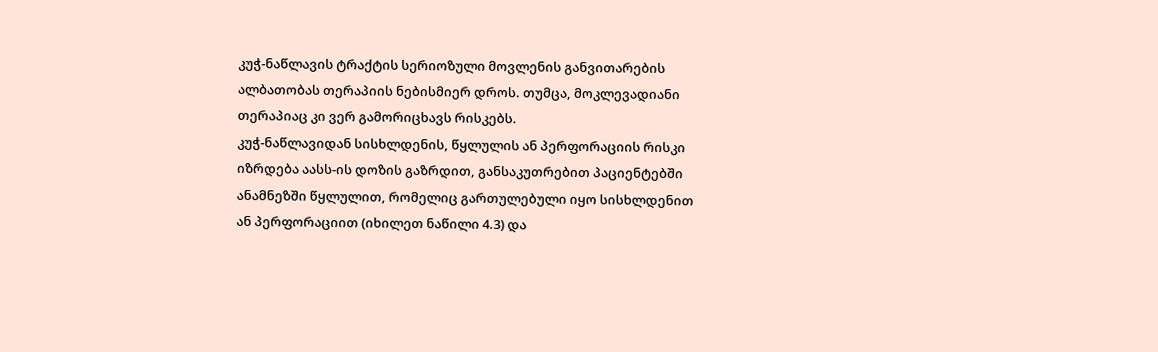კუჭ-ნაწლავის ტრაქტის სერიოზული მოვლენის განვითარების ალბათობას თერაპიის ნებისმიერ დროს. თუმცა, მოკლევადიანი თერაპიაც კი ვერ გამორიცხავს რისკებს.
კუჭ-ნაწლავიდან სისხლდენის, წყლულის ან პერფორაციის რისკი იზრდება აასს-ის დოზის გაზრდით, განსაკუთრებით პაციენტებში ანამნეზში წყლულით, რომელიც გართულებული იყო სისხლდენით ან პერფორაციით (იხილეთ ნაწილი 4.3) და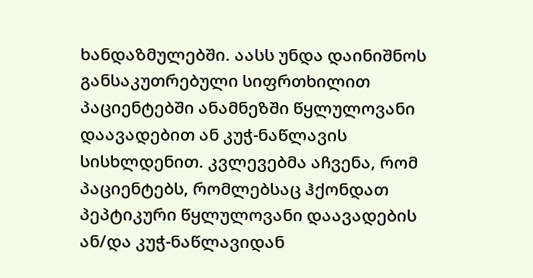ხანდაზმულებში. აასს უნდა დაინიშნოს განსაკუთრებული სიფრთხილით პაციენტებში ანამნეზში წყლულოვანი დაავადებით ან კუჭ-ნაწლავის სისხლდენით. კვლევებმა აჩვენა, რომ პაციენტებს, რომლებსაც ჰქონდათ პეპტიკური წყლულოვანი დაავადების ან/და კუჭ-ნაწლავიდან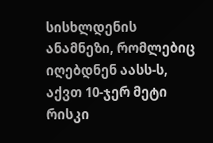სისხლდენის ანამნეზი, რომლებიც იღებდნენ აასს-ს, აქვთ 10-ჯერ მეტი რისკი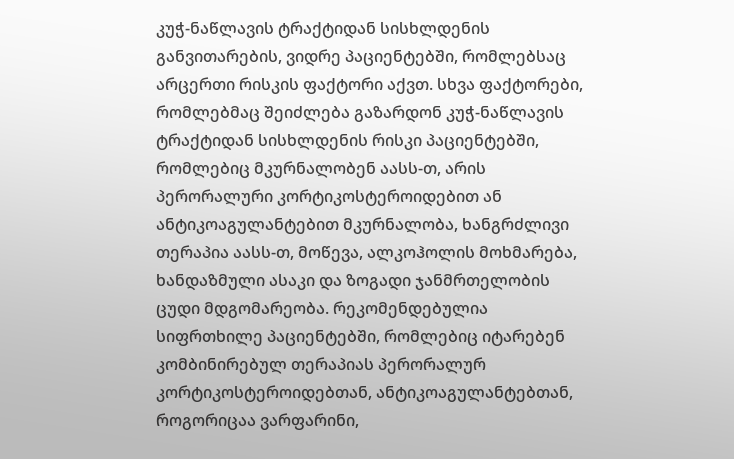კუჭ-ნაწლავის ტრაქტიდან სისხლდენის განვითარების, ვიდრე პაციენტებში, რომლებსაც არცერთი რისკის ფაქტორი აქვთ. სხვა ფაქტორები, რომლებმაც შეიძლება გაზარდონ კუჭ-ნაწლავის ტრაქტიდან სისხლდენის რისკი პაციენტებში, რომლებიც მკურნალობენ აასს-თ, არის პერორალური კორტიკოსტეროიდებით ან ანტიკოაგულანტებით მკურნალობა, ხანგრძლივი თერაპია აასს-თ, მოწევა, ალკოჰოლის მოხმარება, ხანდაზმული ასაკი და ზოგადი ჯანმრთელობის ცუდი მდგომარეობა. რეკომენდებულია სიფრთხილე პაციენტებში, რომლებიც იტარებენ კომბინირებულ თერაპიას პერორალურ კორტიკოსტეროიდებთან, ანტიკოაგულანტებთან, როგორიცაა ვარფარინი,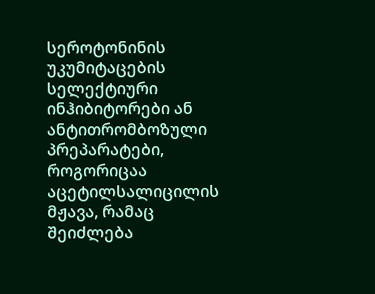სეროტონინის უკუმიტაცების სელექტიური ინჰიბიტორები ან ანტითრომბოზული პრეპარატები, როგორიცაა აცეტილსალიცილის მჟავა, რამაც შეიძლება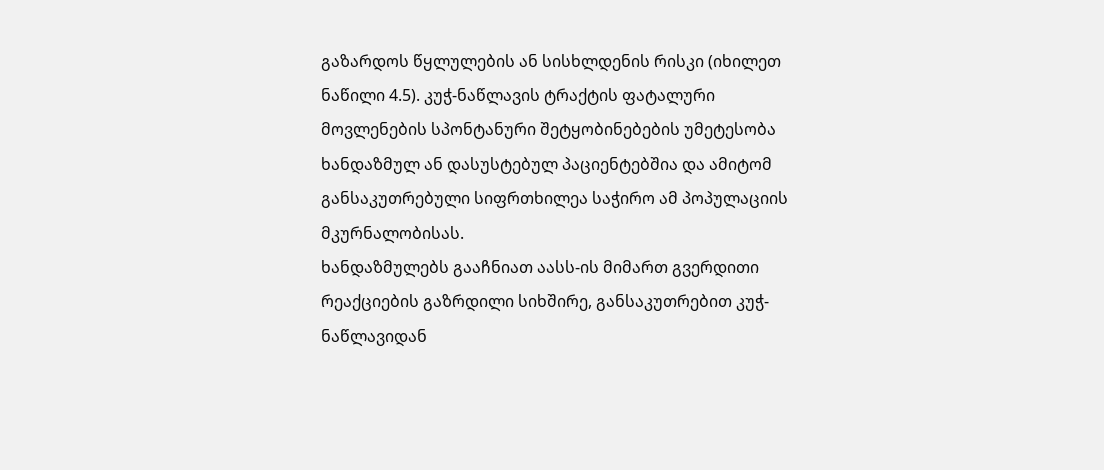გაზარდოს წყლულების ან სისხლდენის რისკი (იხილეთ ნაწილი 4.5). კუჭ-ნაწლავის ტრაქტის ფატალური მოვლენების სპონტანური შეტყობინებების უმეტესობა ხანდაზმულ ან დასუსტებულ პაციენტებშია და ამიტომ განსაკუთრებული სიფრთხილეა საჭირო ამ პოპულაციის მკურნალობისას.
ხანდაზმულებს გააჩნიათ აასს-ის მიმართ გვერდითი რეაქციების გაზრდილი სიხშირე, განსაკუთრებით კუჭ-ნაწლავიდან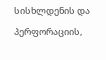სისხლდენის და პერფორაციის,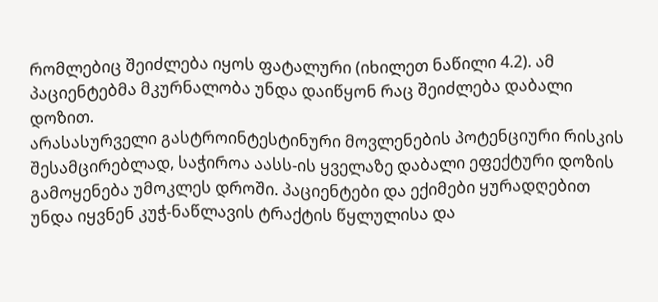რომლებიც შეიძლება იყოს ფატალური (იხილეთ ნაწილი 4.2). ამ პაციენტებმა მკურნალობა უნდა დაიწყონ რაც შეიძლება დაბალი დოზით.
არასასურველი გასტროინტესტინური მოვლენების პოტენციური რისკის შესამცირებლად, საჭიროა აასს-ის ყველაზე დაბალი ეფექტური დოზის გამოყენება უმოკლეს დროში. პაციენტები და ექიმები ყურადღებით უნდა იყვნენ კუჭ-ნაწლავის ტრაქტის წყლულისა და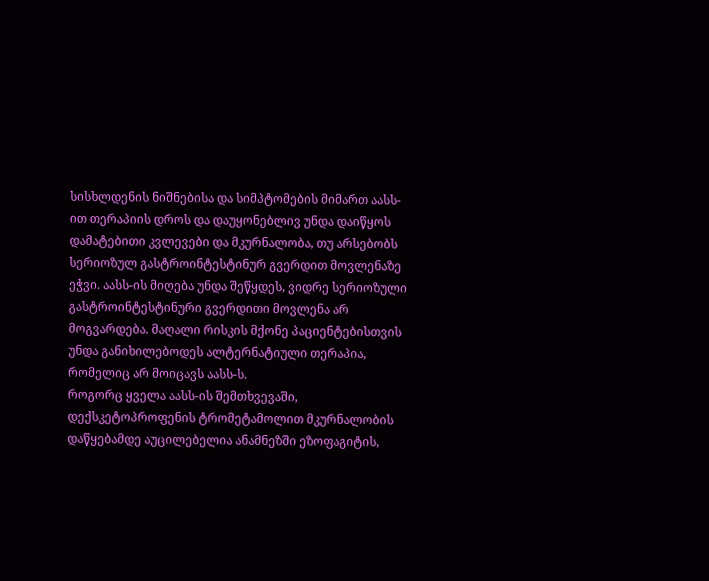სისხლდენის ნიშნებისა და სიმპტომების მიმართ აასს-ით თერაპიის დროს და დაუყონებლივ უნდა დაიწყოს დამატებითი კვლევები და მკურნალობა, თუ არსებობს სერიოზულ გასტროინტესტინურ გვერდით მოვლენაზე ეჭვი. აასს-ის მიღება უნდა შეწყდეს, ვიდრე სერიოზული გასტროინტესტინური გვერდითი მოვლენა არ მოგვარდება. მაღალი რისკის მქონე პაციენტებისთვის უნდა განიხილებოდეს ალტერნატიული თერაპია, რომელიც არ მოიცავს აასს-ს.
როგორც ყველა აასს-ის შემთხვევაში, დექსკეტოპროფენის ტრომეტამოლით მკურნალობის დაწყებამდე აუცილებელია ანამნეზში ეზოფაგიტის,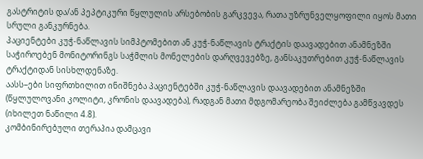გასტრიტის და/ან პეპტიკური წყლულის არსებობის გარკვევა, რათა უზრუნველყოფილი იყოს მათი სრული განკურნება.
პაციენტები კუჭ-ნაწლავის სიმპტომებით ან კუჭ-ნაწლავის ტრაქტის დაავადებით ანამნეზში საჭიროებენ მონიტორინგს საჭმლის მონელების დარღვევებზე, განსაკუთრებით კუჭ-ნაწლავის ტრაქტიდან სისხლდენაზე.
აასს–ები სიფრთხილით ინიშნება პაციენტებში კუჭ-ნაწლავის დაავადებით ანამნეზში (წყლულოვანი კოლიტი, კრონის დაავადება), რადგან მათი მდგომარეობა შეიძლება გამწვავდეს (იხილეთ ნაწილი 4.8).
კომბინირებული თერაპია დამცავი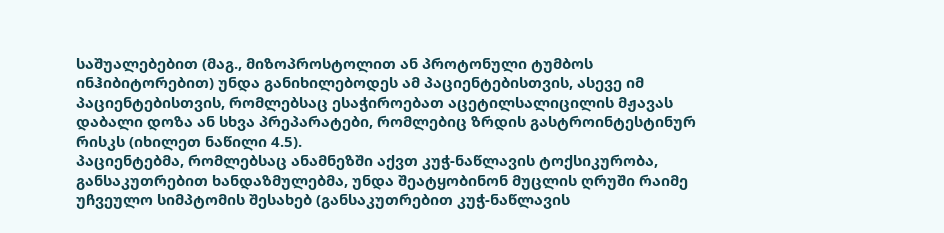საშუალებებით (მაგ., მიზოპროსტოლით ან პროტონული ტუმბოს ინჰიბიტორებით) უნდა განიხილებოდეს ამ პაციენტებისთვის, ასევე იმ პაციენტებისთვის, რომლებსაც ესაჭიროებათ აცეტილსალიცილის მჟავას დაბალი დოზა ან სხვა პრეპარატები, რომლებიც ზრდის გასტროინტესტინურ რისკს (იხილეთ ნაწილი 4.5).
პაციენტებმა, რომლებსაც ანამნეზში აქვთ კუჭ-ნაწლავის ტოქსიკურობა, განსაკუთრებით ხანდაზმულებმა, უნდა შეატყობინონ მუცლის ღრუში რაიმე უჩვეულო სიმპტომის შესახებ (განსაკუთრებით კუჭ-ნაწლავის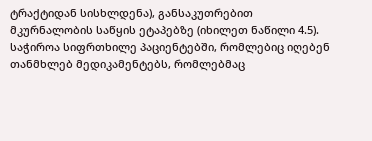ტრაქტიდან სისხლდენა), განსაკუთრებით მკურნალობის საწყის ეტაპებზე (იხილეთ ნაწილი 4.5).
საჭიროა სიფრთხილე პაციენტებში, რომლებიც იღებენ თანმხლებ მედიკამენტებს, რომლებმაც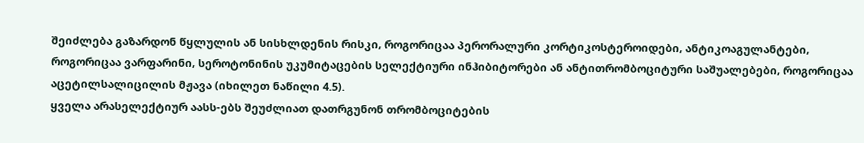შეიძლება გაზარდონ წყლულის ან სისხლდენის რისკი, როგორიცაა პერორალური კორტიკოსტეროიდები, ანტიკოაგულანტები, როგორიცაა ვარფარინი, სეროტონინის უკუმიტაცების სელექტიური ინჰიბიტორები ან ანტითრომბოციტური საშუალებები, როგორიცაა აცეტილსალიცილის მჟავა (იხილეთ ნაწილი 4.5).
ყველა არასელექტიურ აასს-ებს შეუძლიათ დათრგუნონ თრომბოციტების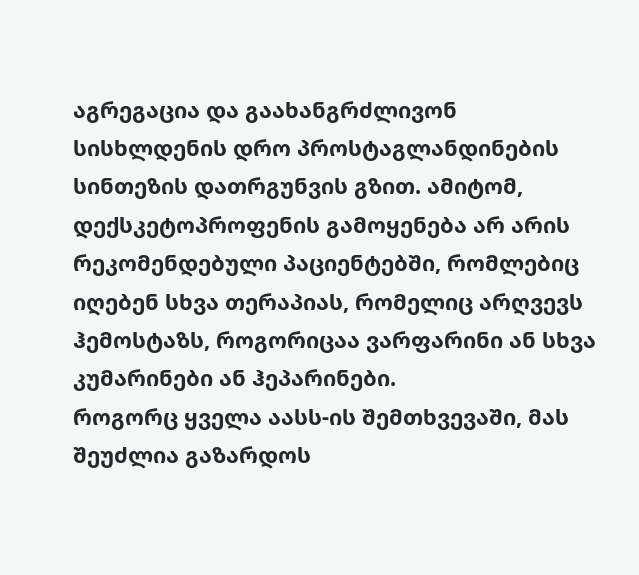აგრეგაცია და გაახანგრძლივონ სისხლდენის დრო პროსტაგლანდინების სინთეზის დათრგუნვის გზით. ამიტომ, დექსკეტოპროფენის გამოყენება არ არის რეკომენდებული პაციენტებში, რომლებიც იღებენ სხვა თერაპიას, რომელიც არღვევს ჰემოსტაზს, როგორიცაა ვარფარინი ან სხვა კუმარინები ან ჰეპარინები.
როგორც ყველა აასს-ის შემთხვევაში, მას შეუძლია გაზარდოს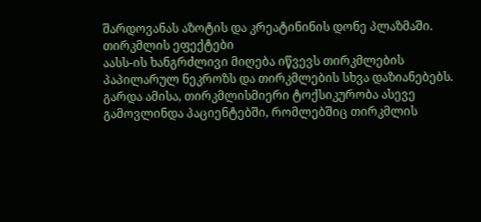შარდოვანას აზოტის და კრეატინინის დონე პლაზმაში.
თირკმლის ეფექტები
აასს-ის ხანგრძლივი მიღება იწვევს თირკმლების პაპილარულ ნეკროზს და თირკმლების სხვა დაზიანებებს. გარდა ამისა, თირკმლისმიერი ტოქსიკურობა ასევე გამოვლინდა პაციენტებში, რომლებშიც თირკმლის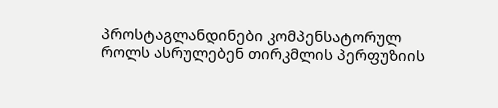პროსტაგლანდინები კომპენსატორულ როლს ასრულებენ თირკმლის პერფუზიის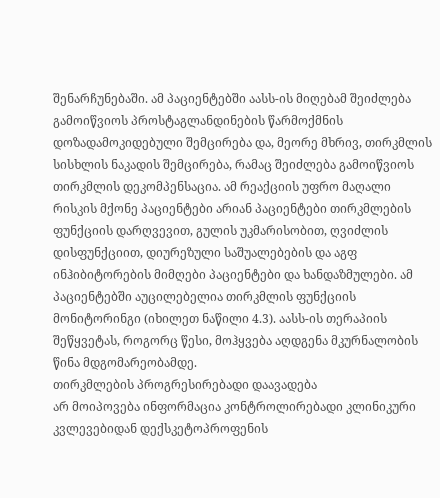შენარჩუნებაში. ამ პაციენტებში აასს-ის მიღებამ შეიძლება გამოიწვიოს პროსტაგლანდინების წარმოქმნის დოზადამოკიდებული შემცირება და, მეორე მხრივ, თირკმლის სისხლის ნაკადის შემცირება, რამაც შეიძლება გამოიწვიოს თირკმლის დეკომპენსაცია. ამ რეაქციის უფრო მაღალი რისკის მქონე პაციენტები არიან პაციენტები თირკმლების ფუნქციის დარღვევით, გულის უკმარისობით, ღვიძლის დისფუნქციით, დიურეზული საშუალებების და აგფ ინჰიბიტორების მიმღები პაციენტები და ხანდაზმულები. ამ პაციენტებში აუცილებელია თირკმლის ფუნქციის მონიტორინგი (იხილეთ ნაწილი 4.3). აასს-ის თერაპიის შეწყვეტას, როგორც წესი, მოჰყვება აღდგენა მკურნალობის წინა მდგომარეობამდე.
თირკმლების პროგრესირებადი დაავადება
არ მოიპოვება ინფორმაცია კონტროლირებადი კლინიკური კვლევებიდან დექსკეტოპროფენის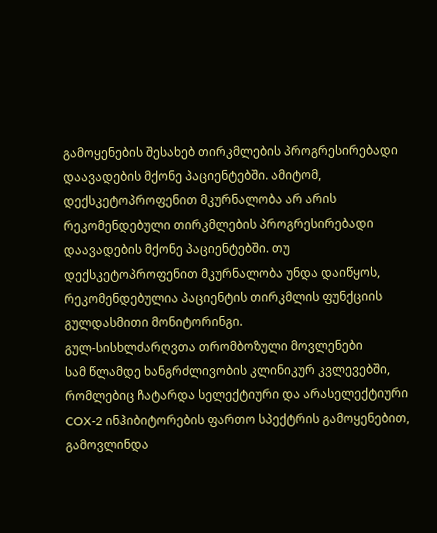გამოყენების შესახებ თირკმლების პროგრესირებადი დაავადების მქონე პაციენტებში. ამიტომ, დექსკეტოპროფენით მკურნალობა არ არის რეკომენდებული თირკმლების პროგრესირებადი დაავადების მქონე პაციენტებში. თუ დექსკეტოპროფენით მკურნალობა უნდა დაიწყოს, რეკომენდებულია პაციენტის თირკმლის ფუნქციის გულდასმითი მონიტორინგი.
გულ-სისხლძარღვთა თრომბოზული მოვლენები
სამ წლამდე ხანგრძლივობის კლინიკურ კვლევებში, რომლებიც ჩატარდა სელექტიური და არასელექტიური COX-2 ინჰიბიტორების ფართო სპექტრის გამოყენებით, გამოვლინდა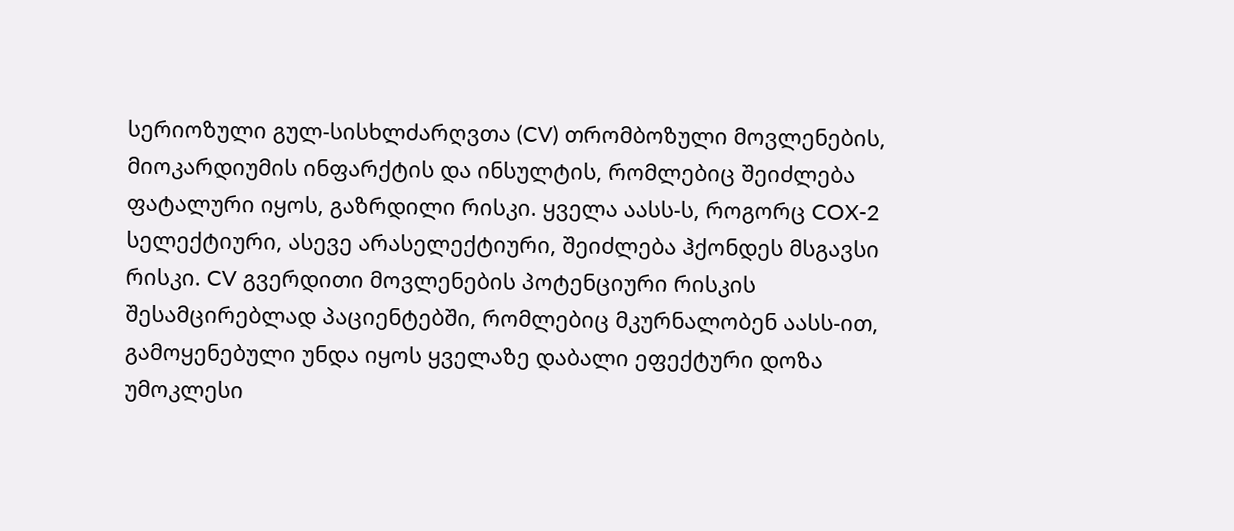სერიოზული გულ-სისხლძარღვთა (CV) თრომბოზული მოვლენების, მიოკარდიუმის ინფარქტის და ინსულტის, რომლებიც შეიძლება ფატალური იყოს, გაზრდილი რისკი. ყველა აასს-ს, როგორც COX-2 სელექტიური, ასევე არასელექტიური, შეიძლება ჰქონდეს მსგავსი რისკი. CV გვერდითი მოვლენების პოტენციური რისკის შესამცირებლად პაციენტებში, რომლებიც მკურნალობენ აასს-ით, გამოყენებული უნდა იყოს ყველაზე დაბალი ეფექტური დოზა უმოკლესი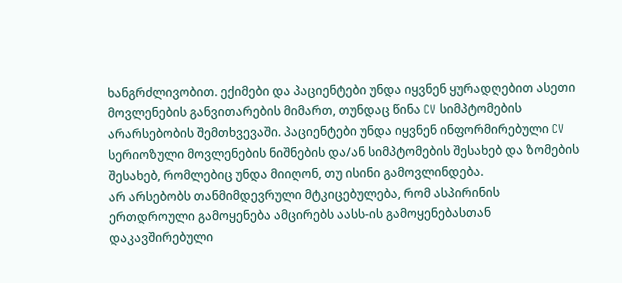ხანგრძლივობით. ექიმები და პაციენტები უნდა იყვნენ ყურადღებით ასეთი მოვლენების განვითარების მიმართ, თუნდაც წინა CV სიმპტომების არარსებობის შემთხვევაში. პაციენტები უნდა იყვნენ ინფორმირებული CV სერიოზული მოვლენების ნიშნების და/ან სიმპტომების შესახებ და ზომების შესახებ, რომლებიც უნდა მიიღონ, თუ ისინი გამოვლინდება.
არ არსებობს თანმიმდევრული მტკიცებულება, რომ ასპირინის ერთდროული გამოყენება ამცირებს აასს-ის გამოყენებასთან დაკავშირებული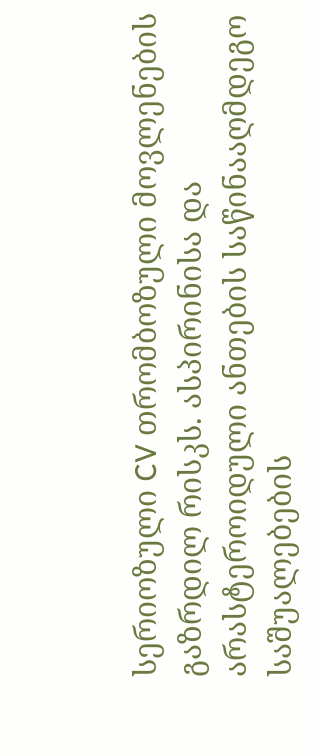სერიოზული CV თრომბოზული მოვლენების გაზრდილ რისკს. ასპირინისა და არასტეროიდული ანთების საწინააღმდეგო საშუალებების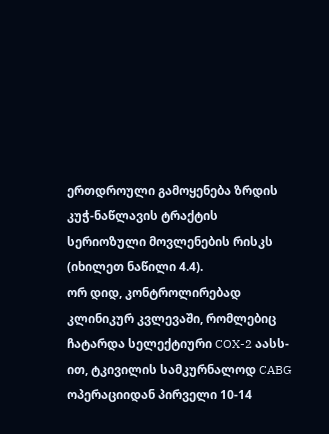ერთდროული გამოყენება ზრდის კუჭ-ნაწლავის ტრაქტის სერიოზული მოვლენების რისკს (იხილეთ ნაწილი 4.4).
ორ დიდ, კონტროლირებად კლინიკურ კვლევაში, რომლებიც ჩატარდა სელექტიური COX-2 აასს-ით, ტკივილის სამკურნალოდ CABG ოპერაციიდან პირველი 10-14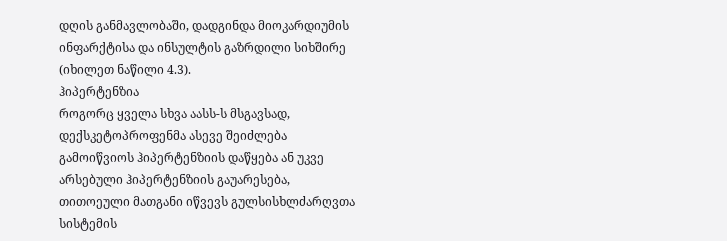დღის განმავლობაში, დადგინდა მიოკარდიუმის ინფარქტისა და ინსულტის გაზრდილი სიხშირე (იხილეთ ნაწილი 4.3).
ჰიპერტენზია
როგორც ყველა სხვა აასს-ს მსგავსად, დექსკეტოპროფენმა ასევე შეიძლება გამოიწვიოს ჰიპერტენზიის დაწყება ან უკვე არსებული ჰიპერტენზიის გაუარესება, თითოეული მათგანი იწვევს გულსისხლძარღვთა სისტემის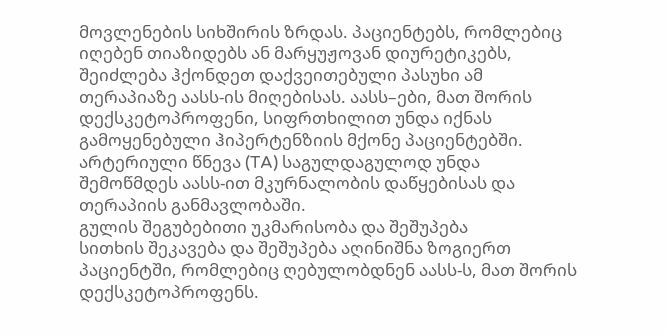მოვლენების სიხშირის ზრდას. პაციენტებს, რომლებიც იღებენ თიაზიდებს ან მარყუჟოვან დიურეტიკებს, შეიძლება ჰქონდეთ დაქვეითებული პასუხი ამ თერაპიაზე აასს-ის მიღებისას. აასს–ები, მათ შორის დექსკეტოპროფენი, სიფრთხილით უნდა იქნას გამოყენებული ჰიპერტენზიის მქონე პაციენტებში. არტერიული წნევა (TA) საგულდაგულოდ უნდა შემოწმდეს აასს-ით მკურნალობის დაწყებისას და თერაპიის განმავლობაში.
გულის შეგუბებითი უკმარისობა და შეშუპება
სითხის შეკავება და შეშუპება აღინიშნა ზოგიერთ პაციენტში, რომლებიც ღებულობდნენ აასს-ს, მათ შორის დექსკეტოპროფენს.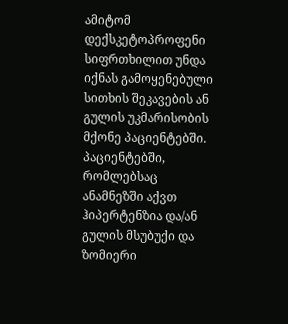ამიტომ დექსკეტოპროფენი სიფრთხილით უნდა იქნას გამოყენებული სითხის შეკავების ან გულის უკმარისობის მქონე პაციენტებში.
პაციენტებში, რომლებსაც ანამნეზში აქვთ ჰიპერტენზია და/ან გულის მსუბუქი და ზომიერი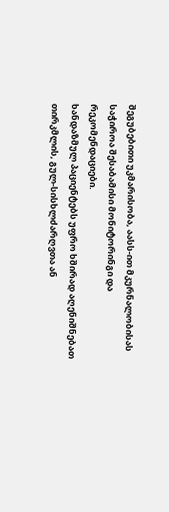შეგუბებითი უკმარისობა, აასს-ით მკურნალობისას საჭიროა შესაბამისი მონიტორინგი და რეკომენდაციები.
ხანდაზმულ პაციენტებს უფრო ხშირად აღენიშნებათ თირკმლის, გულ-სისხლძარღვთა ან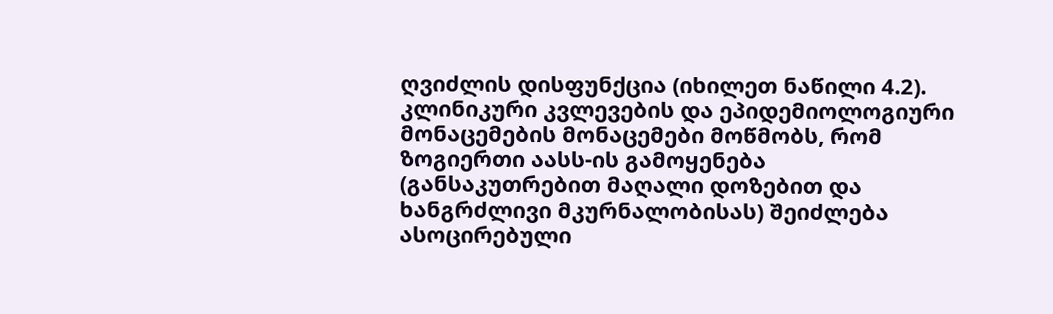ღვიძლის დისფუნქცია (იხილეთ ნაწილი 4.2).
კლინიკური კვლევების და ეპიდემიოლოგიური მონაცემების მონაცემები მოწმობს, რომ ზოგიერთი აასს-ის გამოყენება (განსაკუთრებით მაღალი დოზებით და ხანგრძლივი მკურნალობისას) შეიძლება ასოცირებული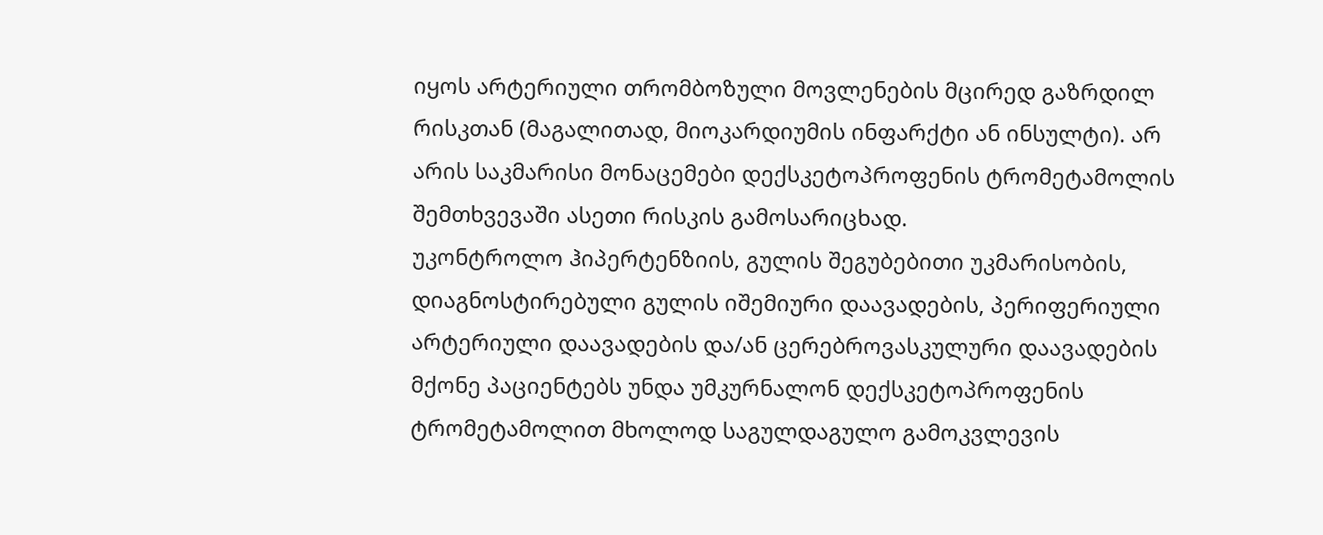იყოს არტერიული თრომბოზული მოვლენების მცირედ გაზრდილ რისკთან (მაგალითად, მიოკარდიუმის ინფარქტი ან ინსულტი). არ არის საკმარისი მონაცემები დექსკეტოპროფენის ტრომეტამოლის შემთხვევაში ასეთი რისკის გამოსარიცხად.
უკონტროლო ჰიპერტენზიის, გულის შეგუბებითი უკმარისობის, დიაგნოსტირებული გულის იშემიური დაავადების, პერიფერიული არტერიული დაავადების და/ან ცერებროვასკულური დაავადების მქონე პაციენტებს უნდა უმკურნალონ დექსკეტოპროფენის ტრომეტამოლით მხოლოდ საგულდაგულო გამოკვლევის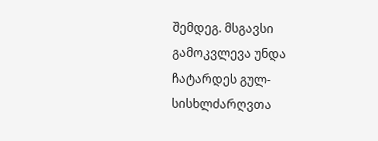შემდეგ. მსგავსი გამოკვლევა უნდა ჩატარდეს გულ-სისხლძარღვთა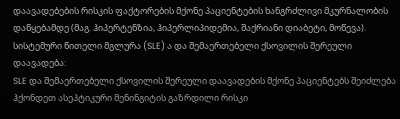დაავადებების რისკის ფაქტორების მქონე პაციენტების ხანგრძლივი მკურნალობის დაწყებამდე (მაგ. ჰიპერტენზია, ჰიპერლიპიდემია, შაქრიანი დიაბეტი, მოწევა).
სისტემური წითელი მგლურა (SLE) ა და შემაერთებელი ქსოვილის შერეული დაავადება:
SLE და შემაერთებელი ქსოვილის შერეული დაავადების მქონე პაციენტებს შეიძლება ჰქონდეთ ასეპტიკური მენინგიტის გაზრდილი რისკი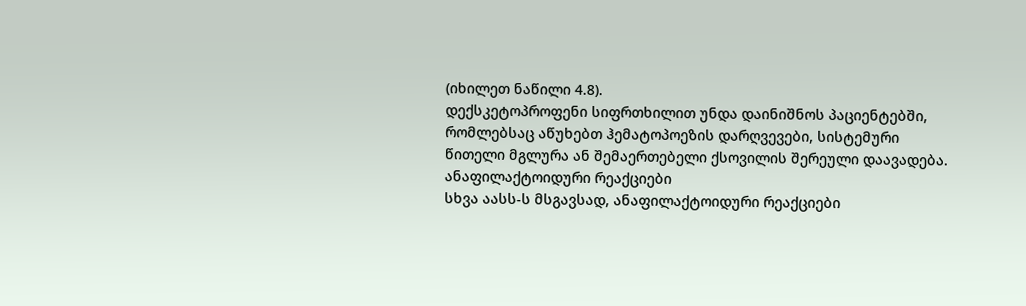(იხილეთ ნაწილი 4.8).
დექსკეტოპროფენი სიფრთხილით უნდა დაინიშნოს პაციენტებში, რომლებსაც აწუხებთ ჰემატოპოეზის დარღვევები, სისტემური წითელი მგლურა ან შემაერთებელი ქსოვილის შერეული დაავადება.
ანაფილაქტოიდური რეაქციები
სხვა აასს-ს მსგავსად, ანაფილაქტოიდური რეაქციები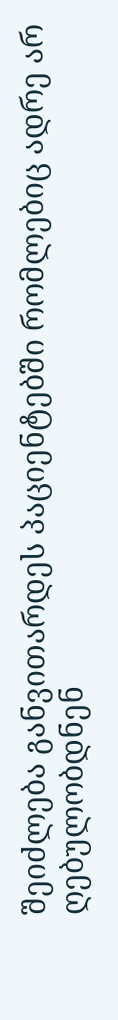შეიძლება განვითარდეს პაციენტებში რომლებიც ადრე არ ღებულობდნენ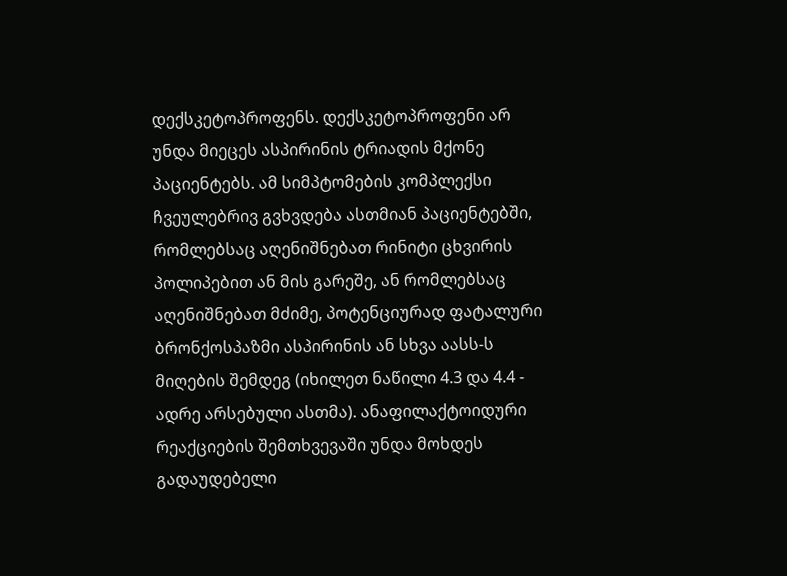დექსკეტოპროფენს. დექსკეტოპროფენი არ უნდა მიეცეს ასპირინის ტრიადის მქონე პაციენტებს. ამ სიმპტომების კომპლექსი ჩვეულებრივ გვხვდება ასთმიან პაციენტებში, რომლებსაც აღენიშნებათ რინიტი ცხვირის პოლიპებით ან მის გარეშე, ან რომლებსაც აღენიშნებათ მძიმე, პოტენციურად ფატალური ბრონქოსპაზმი ასპირინის ან სხვა აასს-ს მიღების შემდეგ (იხილეთ ნაწილი 4.3 და 4.4 - ადრე არსებული ასთმა). ანაფილაქტოიდური რეაქციების შემთხვევაში უნდა მოხდეს გადაუდებელი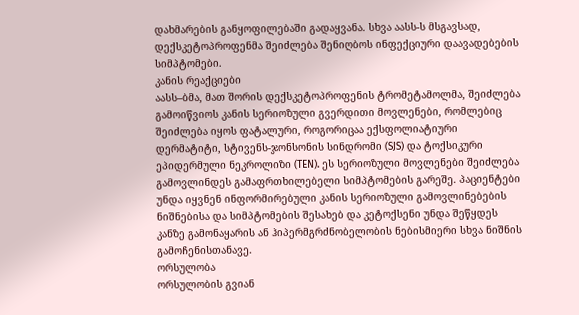დახმარების განყოფილებაში გადაყვანა. სხვა აასს-ს მსგავსად, დექსკეტოპროფენმა შეიძლება შენიღბოს ინფექციური დაავადებების სიმპტომები.
კანის რეაქციები
აასს–ბმა, მათ შორის დექსკეტოპროფენის ტრომეტამოლმა, შეიძლება გამოიწვიოს კანის სერიოზული გვერდითი მოვლენები, რომლებიც შეიძლება იყოს ფატალური, როგორიცაა ექსფოლიატიური დერმატიტი, სტივენს-ჯონსონის სინდრომი (SJS) და ტოქსიკური ეპიდერმული ნეკროლიზი (TEN). ეს სერიოზული მოვლენები შეიძლება გამოვლინდეს გამაფრთხილებელი სიმპტომების გარეშე. პაციენტები უნდა იყვნენ ინფორმირებული კანის სერიოზული გამოვლინებების ნიშნებისა და სიმპტომების შესახებ და კეტოქსენი უნდა შეწყდეს კანზე გამონაყარის ან ჰიპერმგრძნობელობის ნებისმიერი სხვა ნიშნის გამოჩენისთანავე.
ორსულობა
ორსულობის გვიან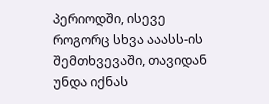პერიოდში, ისევე როგორც სხვა ააასს-ის შემთხვევაში, თავიდან უნდა იქნას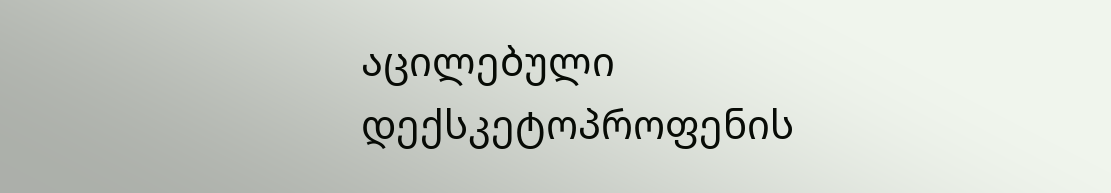აცილებული დექსკეტოპროფენის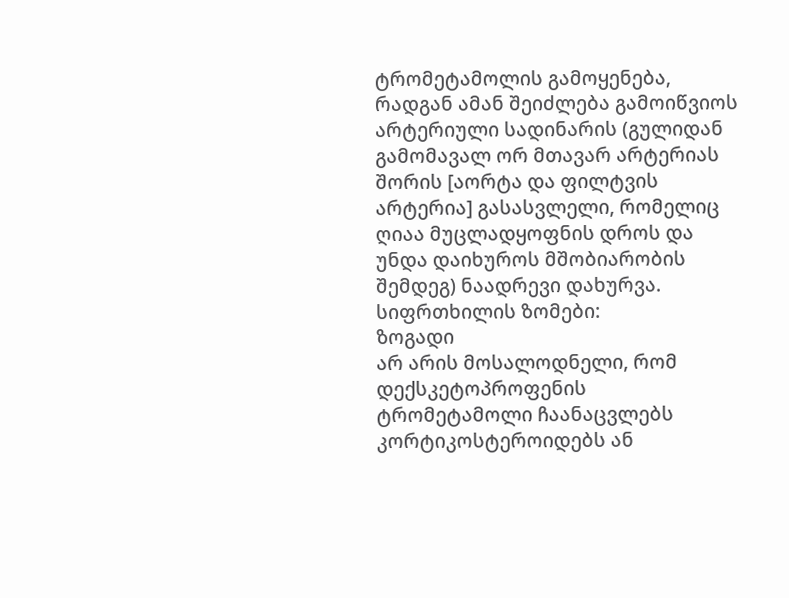ტრომეტამოლის გამოყენება, რადგან ამან შეიძლება გამოიწვიოს არტერიული სადინარის (გულიდან გამომავალ ორ მთავარ არტერიას შორის [აორტა და ფილტვის არტერია] გასასვლელი, რომელიც ღიაა მუცლადყოფნის დროს და უნდა დაიხუროს მშობიარობის შემდეგ) ნაადრევი დახურვა.
სიფრთხილის ზომები:
ზოგადი
არ არის მოსალოდნელი, რომ დექსკეტოპროფენის ტრომეტამოლი ჩაანაცვლებს კორტიკოსტეროიდებს ან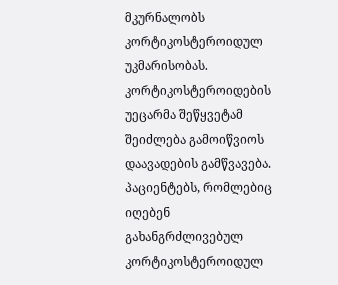მკურნალობს კორტიკოსტეროიდულ უკმარისობას. კორტიკოსტეროიდების უეცარმა შეწყვეტამ შეიძლება გამოიწვიოს დაავადების გამწვავება. პაციენტებს, რომლებიც იღებენ გახანგრძლივებულ კორტიკოსტეროიდულ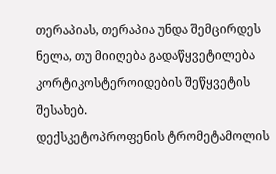თერაპიას, თერაპია უნდა შემცირდეს ნელა, თუ მიიღება გადაწყვეტილება კორტიკოსტეროიდების შეწყვეტის შესახებ.
დექსკეტოპროფენის ტრომეტამოლის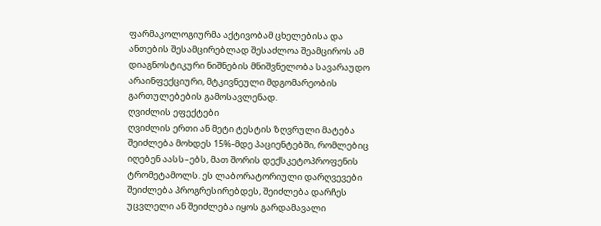ფარმაკოლოგიურმა აქტივობამ ცხელებისა და ანთების შესამცირებლად შესაძლოა შეამციროს ამ დიაგნოსტიკური ნიშნების მნიშვნელობა სავარაუდო არაინფექციური, მტკივნეული მდგომარეობის გართულებების გამოსავლენად.
ღვიძლის ეფექტები
ღვიძლის ერთი ან მეტი ტესტის ზღვრული მატება შეიძლება მოხდეს 15%-მდე პაციენტებში, რომლებიც იღებენ აასს–ებს, მათ შორის დექსკეტოპროფენის ტრომეტამოლს. ეს ლაბორატორიული დარღვევები შეიძლება პროგრესირებდეს, შეიძლება დარჩეს უცვლელი ან შეიძლება იყოს გარდამავალი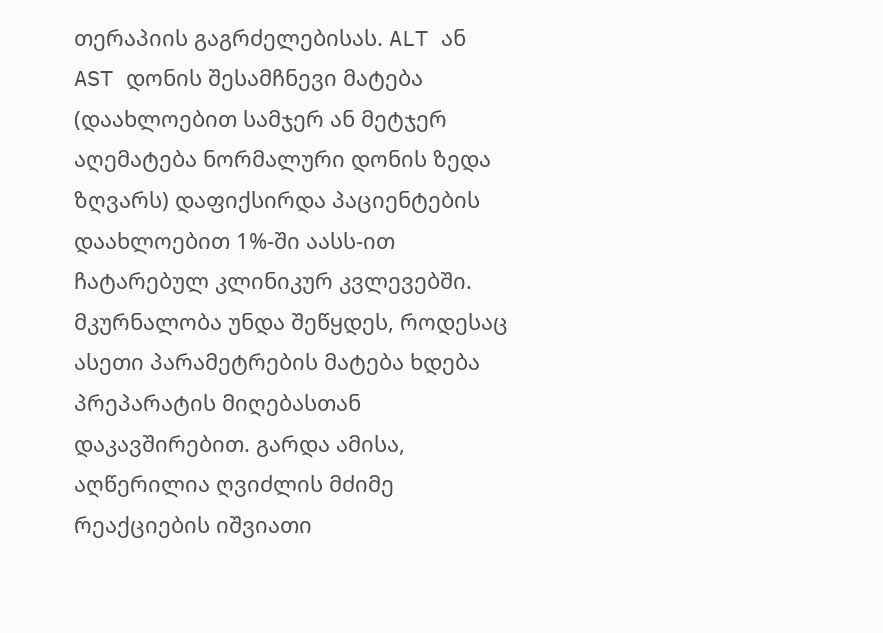თერაპიის გაგრძელებისას. ALT ან AST დონის შესამჩნევი მატება (დაახლოებით სამჯერ ან მეტჯერ აღემატება ნორმალური დონის ზედა ზღვარს) დაფიქსირდა პაციენტების დაახლოებით 1%-ში აასს-ით ჩატარებულ კლინიკურ კვლევებში. მკურნალობა უნდა შეწყდეს, როდესაც ასეთი პარამეტრების მატება ხდება პრეპარატის მიღებასთან დაკავშირებით. გარდა ამისა, აღწერილია ღვიძლის მძიმე რეაქციების იშვიათი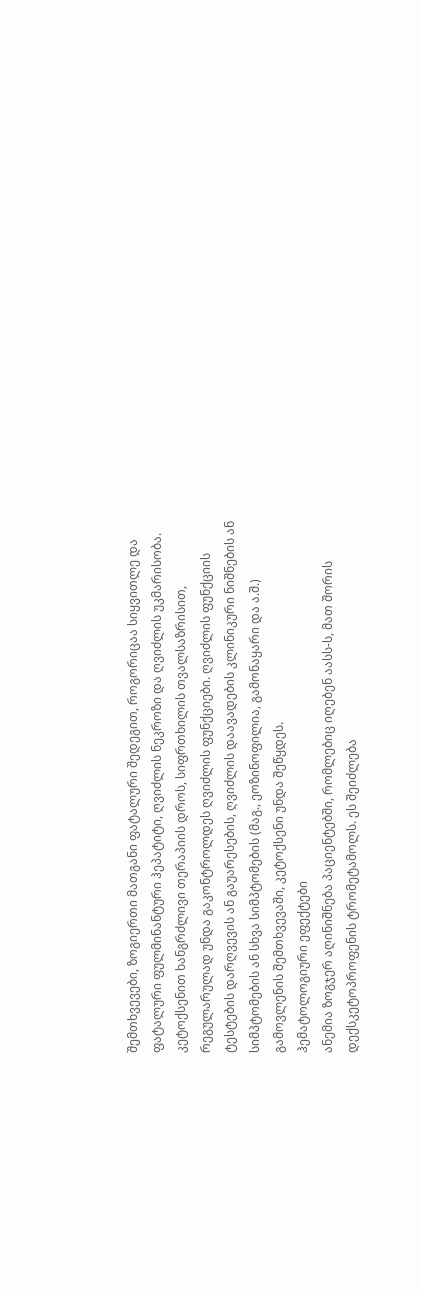შემთხვევები, ზოგიერთი მათგანი ფატალური შედეგით, როგორიცაა სიყვითლე და ფატალური ფულმინანტური ჰეპატიტი, ღვიძლის ნეკროზი და ღვიძლის უკმარისობა.
კეტოქსენით ხანგრძლივი თერაპიის დროს, სიფრთხილის თვალსაზრისით, რეგულარულად უნდა გაკონტროლდეს ღვიძლის ფუნქციები. ღვიძლის ფუნქციის ტესტების დარღვევის ან გაუარესების, ღვიძლის დაავადების კლინიკური ნიშნების ან სიმპტომების ან სხვა სიმპტომების (მაგ., ეოზინოფილია, გამონაყარი და ა.შ.) გამოვლენის შემთხვევაში, კეტოქსენი უნდა შეწყდეს.
ჰემატოლოგიური ეფექტები
ანემია ზოგჯერ აღინიშნება პაციენტებში, რომლებიც იღებენ აასს-ს, მათ შორის დექსკეტოპროფენის ტრომეტამოლს. ეს შეიძლება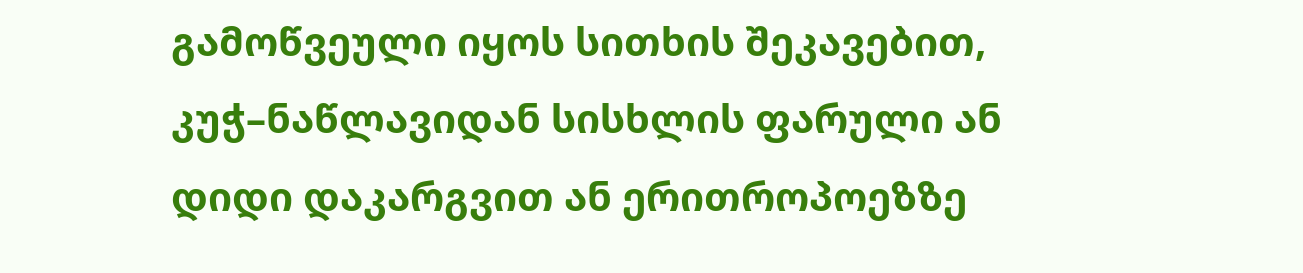გამოწვეული იყოს სითხის შეკავებით, კუჭ–ნაწლავიდან სისხლის ფარული ან დიდი დაკარგვით ან ერითროპოეზზე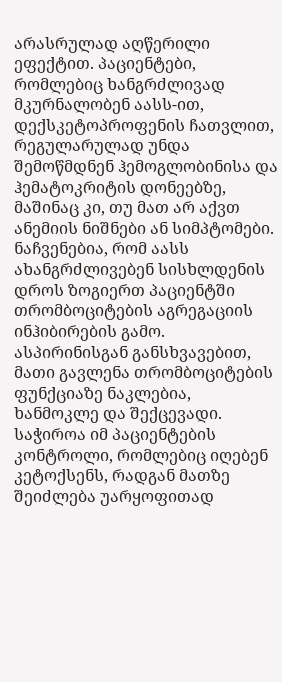არასრულად აღწერილი ეფექტით. პაციენტები, რომლებიც ხანგრძლივად მკურნალობენ აასს-ით, დექსკეტოპროფენის ჩათვლით, რეგულარულად უნდა შემოწმდნენ ჰემოგლობინისა და ჰემატოკრიტის დონეებზე, მაშინაც კი, თუ მათ არ აქვთ ანემიის ნიშნები ან სიმპტომები.
ნაჩვენებია, რომ აასს ახანგრძლივებენ სისხლდენის დროს ზოგიერთ პაციენტში თრომბოციტების აგრეგაციის ინჰიბირების გამო. ასპირინისგან განსხვავებით, მათი გავლენა თრომბოციტების ფუნქციაზე ნაკლებია, ხანმოკლე და შექცევადი. საჭიროა იმ პაციენტების კონტროლი, რომლებიც იღებენ კეტოქსენს, რადგან მათზე შეიძლება უარყოფითად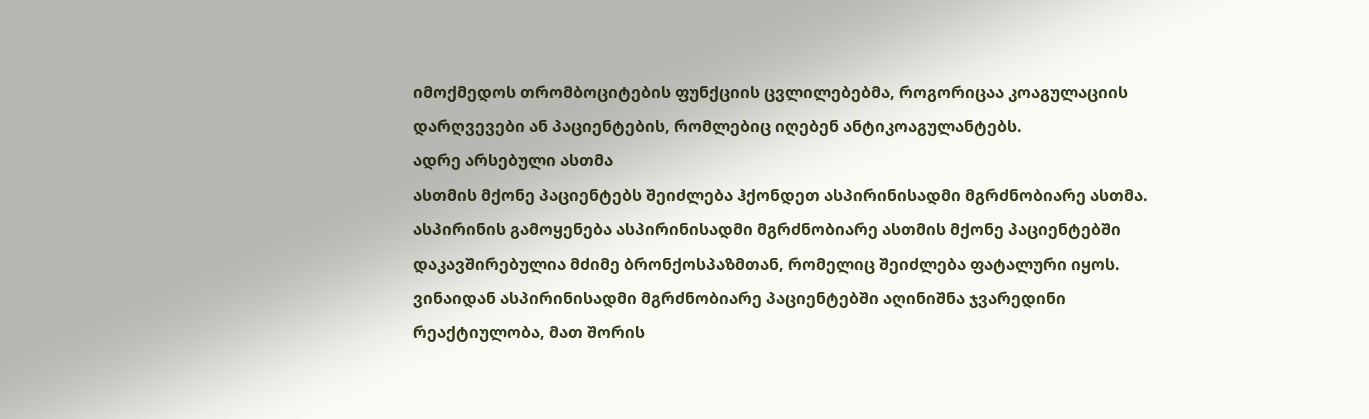იმოქმედოს თრომბოციტების ფუნქციის ცვლილებებმა, როგორიცაა კოაგულაციის დარღვევები ან პაციენტების, რომლებიც იღებენ ანტიკოაგულანტებს.
ადრე არსებული ასთმა
ასთმის მქონე პაციენტებს შეიძლება ჰქონდეთ ასპირინისადმი მგრძნობიარე ასთმა. ასპირინის გამოყენება ასპირინისადმი მგრძნობიარე ასთმის მქონე პაციენტებში დაკავშირებულია მძიმე ბრონქოსპაზმთან, რომელიც შეიძლება ფატალური იყოს. ვინაიდან ასპირინისადმი მგრძნობიარე პაციენტებში აღინიშნა ჯვარედინი რეაქტიულობა, მათ შორის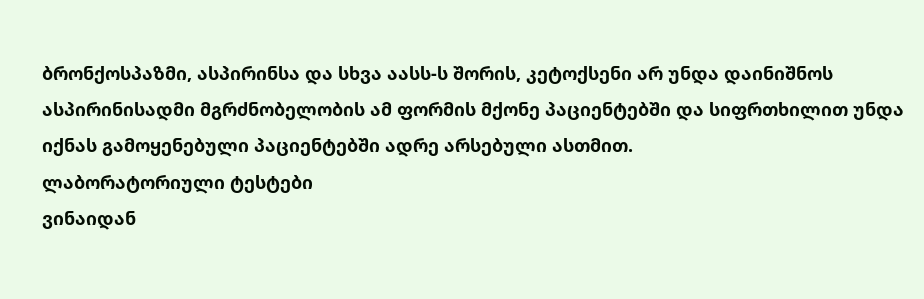ბრონქოსპაზმი, ასპირინსა და სხვა აასს-ს შორის, კეტოქსენი არ უნდა დაინიშნოს ასპირინისადმი მგრძნობელობის ამ ფორმის მქონე პაციენტებში და სიფრთხილით უნდა იქნას გამოყენებული პაციენტებში ადრე არსებული ასთმით.
ლაბორატორიული ტესტები
ვინაიდან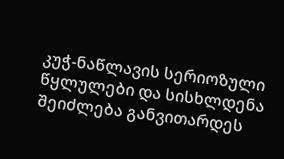კუჭ-ნაწლავის სერიოზული წყლულები და სისხლდენა შეიძლება განვითარდეს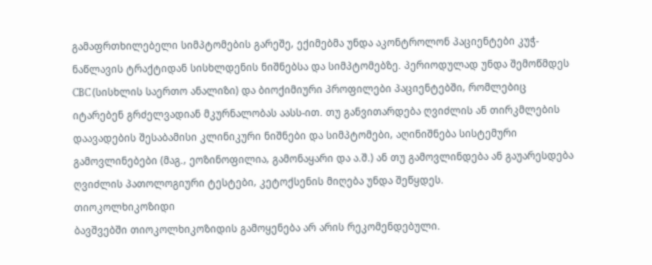გამაფრთხილებელი სიმპტომების გარეშე, ექიმებმა უნდა აკონტროლონ პაციენტები კუჭ-ნაწლავის ტრაქტიდან სისხლდენის ნიშნებსა და სიმპტომებზე. პერიოდულად უნდა შემოწმდეს CBC (სისხლის საერთო ანალიზი) და ბიოქიმიური პროფილები პაციენტებში, რომლებიც იტარებენ გრძელვადიან მკურნალობას აასს-ით. თუ განვითარდება ღვიძლის ან თირკმლების დაავადების შესაბამისი კლინიკური ნიშნები და სიმპტომები, აღინიშნება სისტემური გამოვლინებები (მაგ., ეოზინოფილია, გამონაყარი და ა.შ.) ან თუ გამოვლინდება ან გაუარესდება ღვიძლის პათოლოგიური ტესტები, კეტოქსენის მიღება უნდა შეწყდეს.
თიოკოლხიკოზიდი
ბავშვებში თიოკოლხიკოზიდის გამოყენება არ არის რეკომენდებული.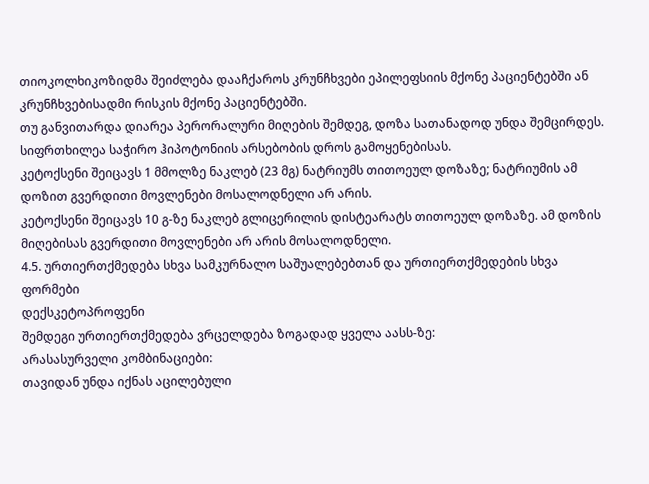თიოკოლხიკოზიდმა შეიძლება დააჩქაროს კრუნჩხვები ეპილეფსიის მქონე პაციენტებში ან კრუნჩხვებისადმი რისკის მქონე პაციენტებში.
თუ განვითარდა დიარეა პერორალური მიღების შემდეგ, დოზა სათანადოდ უნდა შემცირდეს. სიფრთხილეა საჭირო ჰიპოტონიის არსებობის დროს გამოყენებისას.
კეტოქსენი შეიცავს 1 მმოლზე ნაკლებ (23 მგ) ნატრიუმს თითოეულ დოზაზე; ნატრიუმის ამ დოზით გვერდითი მოვლენები მოსალოდნელი არ არის.
კეტოქსენი შეიცავს 10 გ-ზე ნაკლებ გლიცერილის დისტეარატს თითოეულ დოზაზე. ამ დოზის მიღებისას გვერდითი მოვლენები არ არის მოსალოდნელი.
4.5. ურთიერთქმედება სხვა სამკურნალო საშუალებებთან და ურთიერთქმედების სხვა ფორმები
დექსკეტოპროფენი
შემდეგი ურთიერთქმედება ვრცელდება ზოგადად ყველა აასს-ზე:
არასასურველი კომბინაციები:
თავიდან უნდა იქნას აცილებული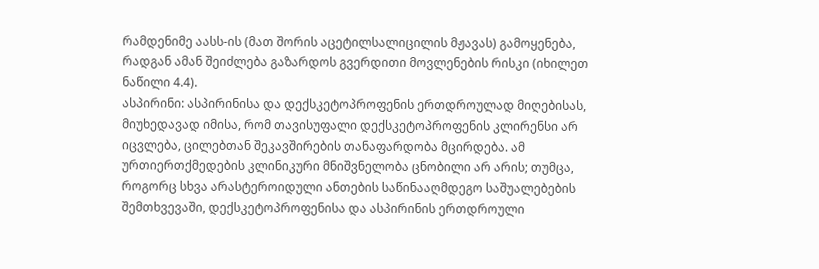რამდენიმე აასს-ის (მათ შორის აცეტილსალიცილის მჟავას) გამოყენება, რადგან ამან შეიძლება გაზარდოს გვერდითი მოვლენების რისკი (იხილეთ ნაწილი 4.4).
ასპირინი: ასპირინისა და დექსკეტოპროფენის ერთდროულად მიღებისას, მიუხედავად იმისა, რომ თავისუფალი დექსკეტოპროფენის კლირენსი არ იცვლება, ცილებთან შეკავშირების თანაფარდობა მცირდება. ამ ურთიერთქმედების კლინიკური მნიშვნელობა ცნობილი არ არის; თუმცა, როგორც სხვა არასტეროიდული ანთების საწინააღმდეგო საშუალებების შემთხვევაში, დექსკეტოპროფენისა და ასპირინის ერთდროული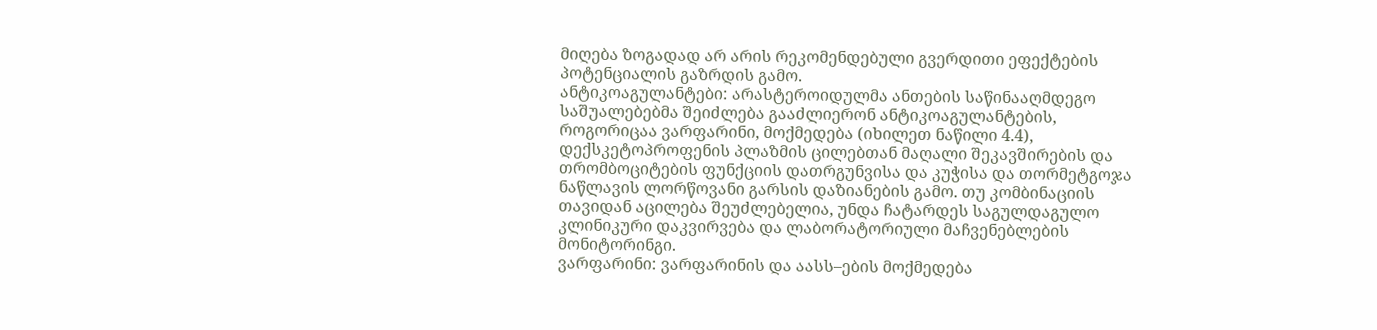მიღება ზოგადად არ არის რეკომენდებული გვერდითი ეფექტების პოტენციალის გაზრდის გამო.
ანტიკოაგულანტები: არასტეროიდულმა ანთების საწინააღმდეგო საშუალებებმა შეიძლება გააძლიერონ ანტიკოაგულანტების, როგორიცაა ვარფარინი, მოქმედება (იხილეთ ნაწილი 4.4), დექსკეტოპროფენის პლაზმის ცილებთან მაღალი შეკავშირების და თრომბოციტების ფუნქციის დათრგუნვისა და კუჭისა და თორმეტგოჯა ნაწლავის ლორწოვანი გარსის დაზიანების გამო. თუ კომბინაციის თავიდან აცილება შეუძლებელია, უნდა ჩატარდეს საგულდაგულო კლინიკური დაკვირვება და ლაბორატორიული მაჩვენებლების მონიტორინგი.
ვარფარინი: ვარფარინის და აასს–ების მოქმედება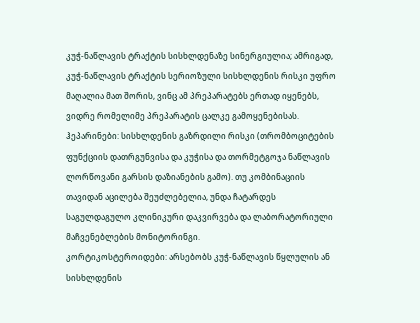კუჭ-ნაწლავის ტრაქტის სისხლდენაზე სინერგიულია; ამრიგად, კუჭ-ნაწლავის ტრაქტის სერიოზული სისხლდენის რისკი უფრო მაღალია მათ შორის, ვინც ამ პრეპარატებს ერთად იყენებს, ვიდრე რომელიმე პრეპარატის ცალკე გამოყენებისას.
ჰეპარინები: სისხლდენის გაზრდილი რისკი (თრომბოციტების ფუნქციის დათრგუნვისა და კუჭისა და თორმეტგოჯა ნაწლავის ლორწოვანი გარსის დაზიანების გამო). თუ კომბინაციის თავიდან აცილება შეუძლებელია, უნდა ჩატარდეს საგულდაგულო კლინიკური დაკვირვება და ლაბორატორიული მაჩვენებლების მონიტორინგი.
კორტიკოსტეროიდები: არსებობს კუჭ-ნაწლავის წყლულის ან სისხლდენის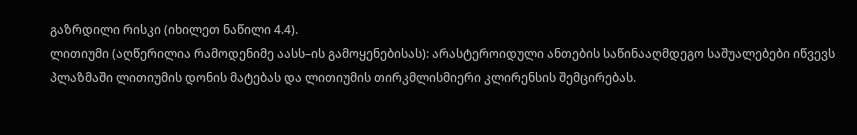გაზრდილი რისკი (იხილეთ ნაწილი 4.4).
ლითიუმი (აღწერილია რამოდენიმე აასს–ის გამოყენებისას): არასტეროიდული ანთების საწინააღმდეგო საშუალებები იწვევს პლაზმაში ლითიუმის დონის მატებას და ლითიუმის თირკმლისმიერი კლირენსის შემცირებას.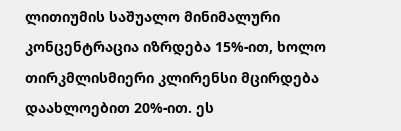ლითიუმის საშუალო მინიმალური კონცენტრაცია იზრდება 15%-ით, ხოლო თირკმლისმიერი კლირენსი მცირდება დაახლოებით 20%-ით. ეს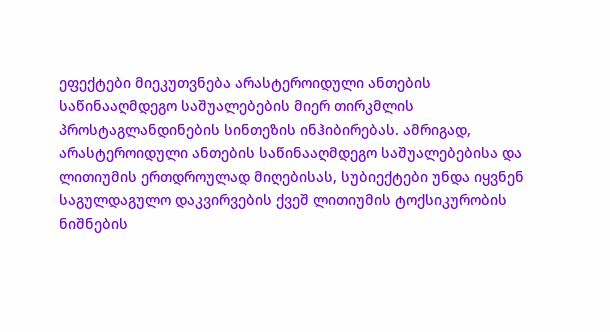ეფექტები მიეკუთვნება არასტეროიდული ანთების საწინააღმდეგო საშუალებების მიერ თირკმლის პროსტაგლანდინების სინთეზის ინჰიბირებას. ამრიგად, არასტეროიდული ანთების საწინააღმდეგო საშუალებებისა და ლითიუმის ერთდროულად მიღებისას, სუბიექტები უნდა იყვნენ საგულდაგულო დაკვირვების ქვეშ ლითიუმის ტოქსიკურობის ნიშნების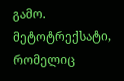გამო.
მეტოტრექსატი, რომელიც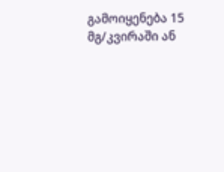გამოიყენება 15 მგ/კვირაში ან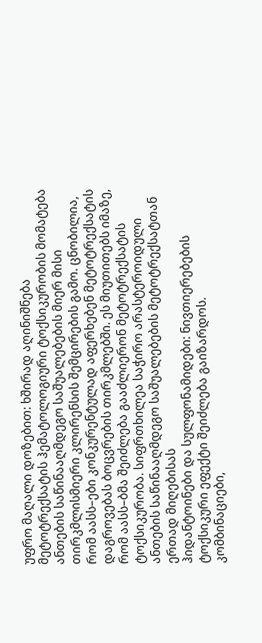უფრო მაღალი დოზებით: ხშირად აღინიშნება მეტოტრექსატის ჰემატოლოგიური ტოქსიკურობის მომატება ანთების საწინააღმდეგო საშუალებების მიერ მისი თირკმლისმიერი კლირენსის შემცირების გამო. ცნობილია, რომ აასს–ები კონკურენტულად აფერხებენ მეტოტრექსატის დაგროვებას ბოცვრების თირკმლებში. ეს მიუთითებს იმაზე, რომ აასს–ბმა შეიძლება გააძლიერონ მეტოტრექსატის ტოქსიკურობა. სიფრთხილეა საჭირო არასტეროიდული ანთების საწინააღმდეგო საშუალებების მეტოტრექსატთან ერთად მიღებისას
ჰიდანტოინები და სულფონამიდები: ნივთიერებების ტოქსიკური ეფექტი შეიძლება გაიზარდოს.
კომბინაციები,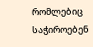რომლებიც საჭიროებენ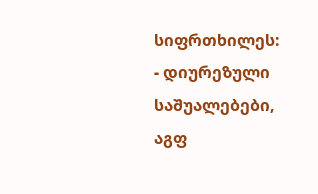სიფრთხილეს:
- დიურეზული საშუალებები, აგფ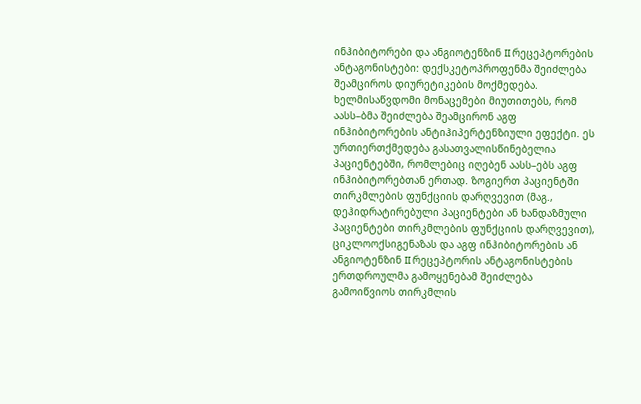ინჰიბიტორები და ანგიოტენზინ II რეცეპტორების ანტაგონისტები: დექსკეტოპროფენმა შეიძლება შეამციროს დიურეტიკების მოქმედება. ხელმისაწვდომი მონაცემები მიუთითებს, რომ აასს–ბმა შეიძლება შეამცირონ აგფ ინჰიბიტორების ანტიჰიპერტენზიული ეფექტი. ეს ურთიერთქმედება გასათვალისწინებელია პაციენტებში, რომლებიც იღებენ აასს–ებს აგფ ინჰიბიტორებთან ერთად. ზოგიერთ პაციენტში თირკმლების ფუნქციის დარღვევით (მაგ., დეჰიდრატირებული პაციენტები ან ხანდაზმული პაციენტები თირკმლების ფუნქციის დარღვევით), ციკლოოქსიგენაზას და აგფ ინჰიბიტორების ან ანგიოტენზინ II რეცეპტორის ანტაგონისტების ერთდროულმა გამოყენებამ შეიძლება გამოიწვიოს თირკმლის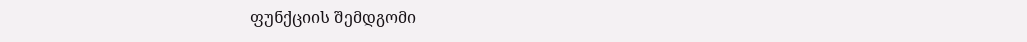ფუნქციის შემდგომი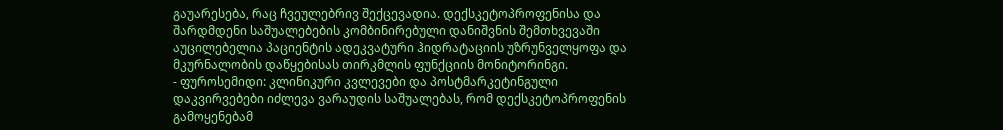გაუარესება, რაც ჩვეულებრივ შექცევადია. დექსკეტოპროფენისა და შარდმდენი საშუალებების კომბინირებული დანიშვნის შემთხვევაში აუცილებელია პაციენტის ადეკვატური ჰიდრატაციის უზრუნველყოფა და მკურნალობის დაწყებისას თირკმლის ფუნქციის მონიტორინგი.
- ფუროსემიდი: კლინიკური კვლევები და პოსტმარკეტინგული დაკვირვებები იძლევა ვარაუდის საშუალებას, რომ დექსკეტოპროფენის გამოყენებამ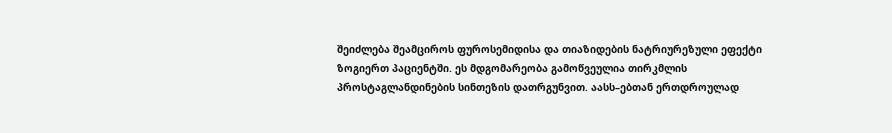შეიძლება შეამციროს ფუროსემიდისა და თიაზიდების ნატრიურეზული ეფექტი ზოგიერთ პაციენტში. ეს მდგომარეობა გამოწვეულია თირკმლის პროსტაგლანდინების სინთეზის დათრგუნვით. აასს–ებთან ერთდროულად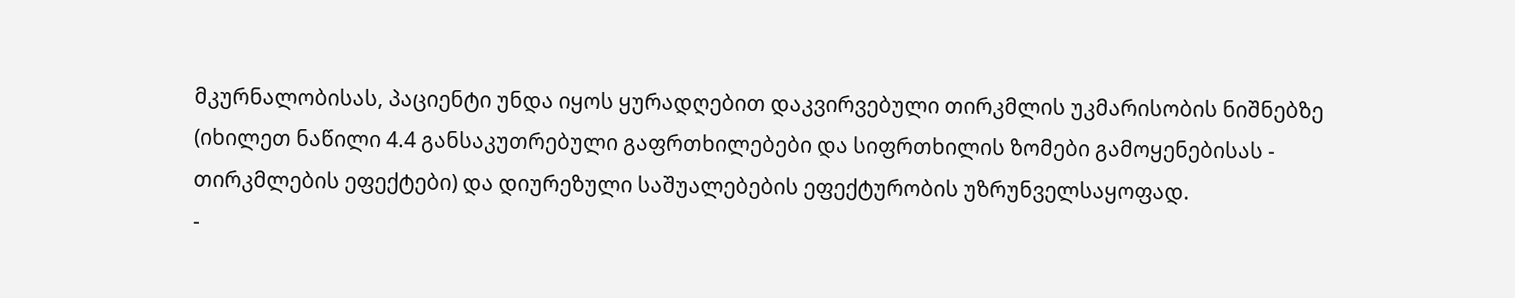მკურნალობისას, პაციენტი უნდა იყოს ყურადღებით დაკვირვებული თირკმლის უკმარისობის ნიშნებზე (იხილეთ ნაწილი 4.4 განსაკუთრებული გაფრთხილებები და სიფრთხილის ზომები გამოყენებისას - თირკმლების ეფექტები) და დიურეზული საშუალებების ეფექტურობის უზრუნველსაყოფად.
-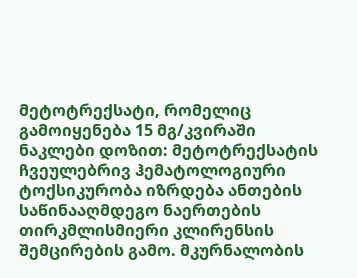მეტოტრექსატი, რომელიც გამოიყენება 15 მგ/კვირაში ნაკლები დოზით: მეტოტრექსატის ჩვეულებრივ ჰემატოლოგიური ტოქსიკურობა იზრდება ანთების საწინააღმდეგო ნაერთების თირკმლისმიერი კლირენსის შემცირების გამო. მკურნალობის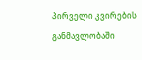პირველი კვირების განმავლობაში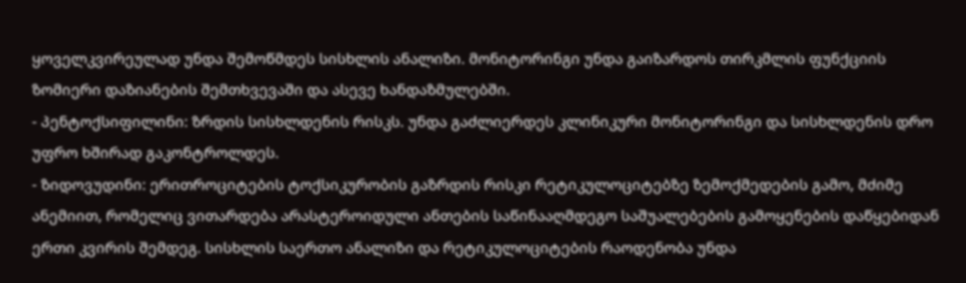ყოველკვირეულად უნდა შემოწმდეს სისხლის ანალიზი. მონიტორინგი უნდა გაიზარდოს თირკმლის ფუნქციის ზომიერი დაზიანების შემთხვევაში და ასევე ხანდაზმულებში.
- პენტოქსიფილინი: ზრდის სისხლდენის რისკს. უნდა გაძლიერდეს კლინიკური მონიტორინგი და სისხლდენის დრო უფრო ხშირად გაკონტროლდეს.
- ზიდოვუდინი: ერითროციტების ტოქსიკურობის გაზრდის რისკი რეტიკულოციტებზე ზემოქმედების გამო, მძიმე ანემიით, რომელიც ვითარდება არასტეროიდული ანთების საწინააღმდეგო საშუალებების გამოყენების დაწყებიდან ერთი კვირის შემდეგ. სისხლის საერთო ანალიზი და რეტიკულოციტების რაოდენობა უნდა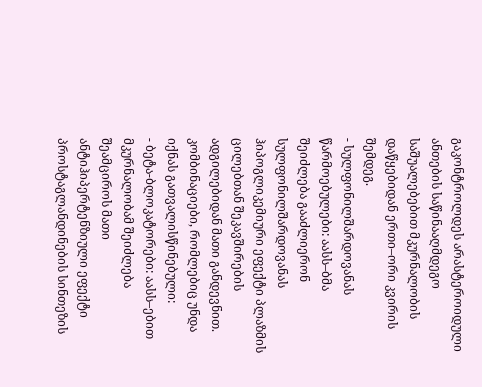გაკონტროლდეს არასტეროიდული ანთების საწინააღმდეგო საშუალებებით მკურნალობის დაწყებიდან ერთი–ორი კვირის შემდეგ.
- სულფონილშარდოვანას წარმოებულები: აასს–ბმა შეიძლება გააძლიერონ სულფონილშარდოვანას ჰიპოგლიკემიური ეფექტი პლაზმის ცილებთან შეკავშირების ადგილებიდან მათი განდევნით.
კომბინაციები, რომლებიც უნდა იქნას გათვალისწინებული:
- ბეტა-ბლოკატორები: აასს–ებით მკურნალობამ შეიძლება შეამციროს მათი ანტიჰიპერტენზიული ეფექტი პროსტაგლანდინების სინთეზის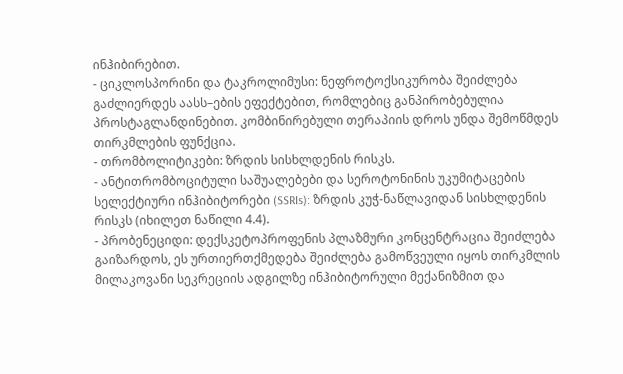ინჰიბირებით.
- ციკლოსპორინი და ტაკროლიმუსი: ნეფროტოქსიკურობა შეიძლება გაძლიერდეს აასს–ების ეფექტებით, რომლებიც განპირობებულია პროსტაგლანდინებით. კომბინირებული თერაპიის დროს უნდა შემოწმდეს თირკმლების ფუნქცია.
- თრომბოლიტიკები: ზრდის სისხლდენის რისკს.
- ანტითრომბოციტული საშუალებები და სეროტონინის უკუმიტაცების სელექტიური ინჰიბიტორები (SSRIs): ზრდის კუჭ-ნაწლავიდან სისხლდენის რისკს (იხილეთ ნაწილი 4.4).
- პრობენეციდი: დექსკეტოპროფენის პლაზმური კონცენტრაცია შეიძლება გაიზარდოს, ეს ურთიერთქმედება შეიძლება გამოწვეული იყოს თირკმლის მილაკოვანი სეკრეციის ადგილზე ინჰიბიტორული მექანიზმით და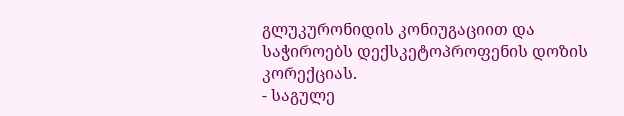გლუკურონიდის კონიუგაციით და საჭიროებს დექსკეტოპროფენის დოზის კორექციას.
- საგულე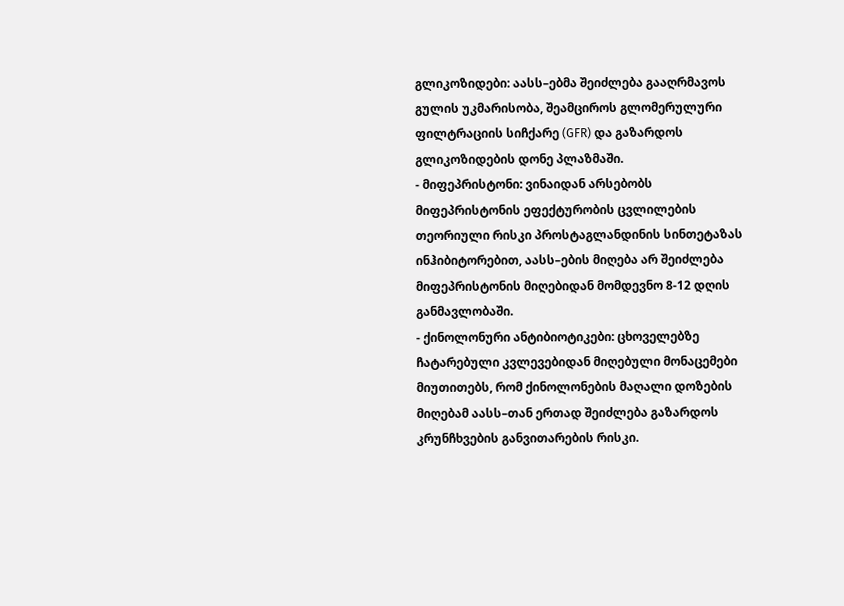გლიკოზიდები: აასს–ებმა შეიძლება გააღრმავოს გულის უკმარისობა, შეამციროს გლომერულური ფილტრაციის სიჩქარე (GFR) და გაზარდოს გლიკოზიდების დონე პლაზმაში.
- მიფეპრისტონი: ვინაიდან არსებობს მიფეპრისტონის ეფექტურობის ცვლილების თეორიული რისკი პროსტაგლანდინის სინთეტაზას ინჰიბიტორებით, აასს–ების მიღება არ შეიძლება მიფეპრისტონის მიღებიდან მომდევნო 8-12 დღის განმავლობაში.
- ქინოლონური ანტიბიოტიკები: ცხოველებზე ჩატარებული კვლევებიდან მიღებული მონაცემები მიუთითებს, რომ ქინოლონების მაღალი დოზების მიღებამ აასს–თან ერთად შეიძლება გაზარდოს კრუნჩხვების განვითარების რისკი.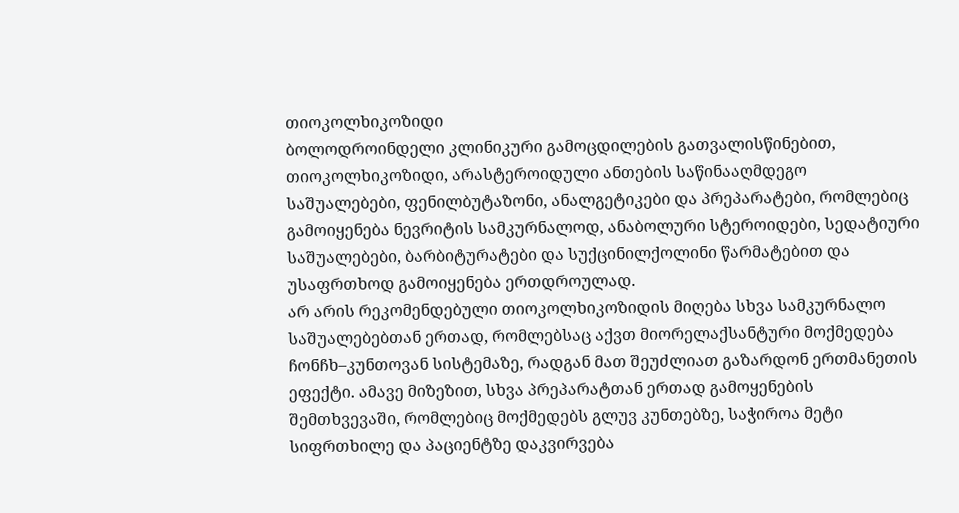თიოკოლხიკოზიდი
ბოლოდროინდელი კლინიკური გამოცდილების გათვალისწინებით, თიოკოლხიკოზიდი, არასტეროიდული ანთების საწინააღმდეგო საშუალებები, ფენილბუტაზონი, ანალგეტიკები და პრეპარატები, რომლებიც გამოიყენება ნევრიტის სამკურნალოდ, ანაბოლური სტეროიდები, სედატიური საშუალებები, ბარბიტურატები და სუქცინილქოლინი წარმატებით და უსაფრთხოდ გამოიყენება ერთდროულად.
არ არის რეკომენდებული თიოკოლხიკოზიდის მიღება სხვა სამკურნალო საშუალებებთან ერთად, რომლებსაც აქვთ მიორელაქსანტური მოქმედება ჩონჩხ–კუნთოვან სისტემაზე, რადგან მათ შეუძლიათ გაზარდონ ერთმანეთის ეფექტი. ამავე მიზეზით, სხვა პრეპარატთან ერთად გამოყენების შემთხვევაში, რომლებიც მოქმედებს გლუვ კუნთებზე, საჭიროა მეტი სიფრთხილე და პაციენტზე დაკვირვება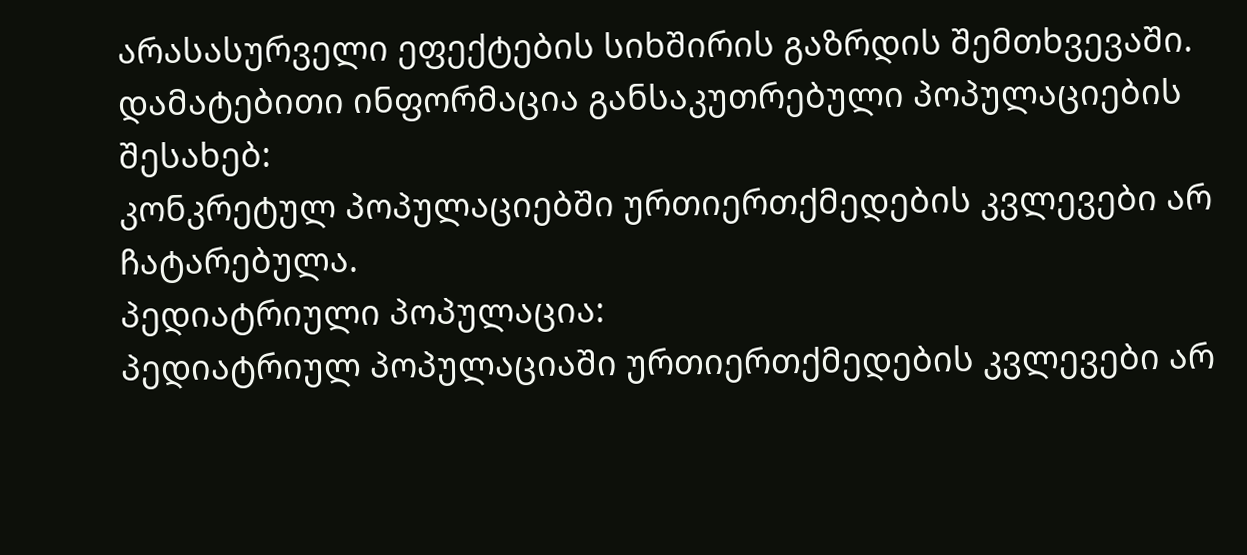არასასურველი ეფექტების სიხშირის გაზრდის შემთხვევაში.
დამატებითი ინფორმაცია განსაკუთრებული პოპულაციების შესახებ:
კონკრეტულ პოპულაციებში ურთიერთქმედების კვლევები არ ჩატარებულა.
პედიატრიული პოპულაცია:
პედიატრიულ პოპულაციაში ურთიერთქმედების კვლევები არ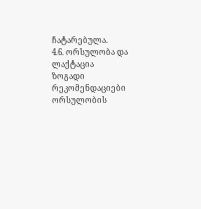ჩატარებულა.
4.6. ორსულობა და ლაქტაცია
ზოგადი რეკომენდაციები
ორსულობის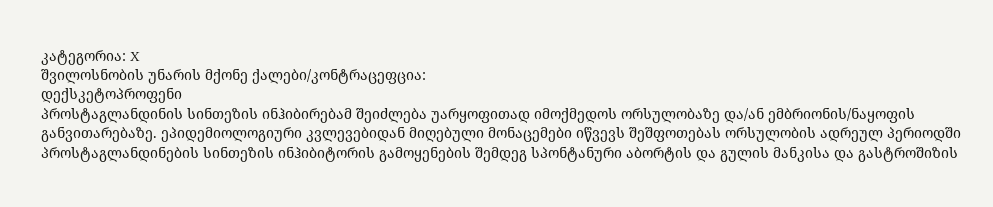კატეგორია: X
შვილოსნობის უნარის მქონე ქალები/კონტრაცეფცია:
დექსკეტოპროფენი
პროსტაგლანდინის სინთეზის ინჰიბირებამ შეიძლება უარყოფითად იმოქმედოს ორსულობაზე და/ან ემბრიონის/ნაყოფის განვითარებაზე. ეპიდემიოლოგიური კვლევებიდან მიღებული მონაცემები იწვევს შეშფოთებას ორსულობის ადრეულ პერიოდში პროსტაგლანდინების სინთეზის ინჰიბიტორის გამოყენების შემდეგ სპონტანური აბორტის და გულის მანკისა და გასტროშიზის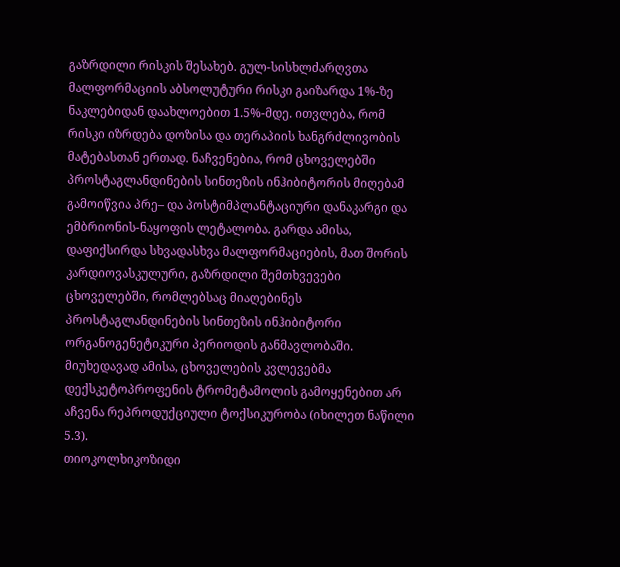გაზრდილი რისკის შესახებ. გულ-სისხლძარღვთა მალფორმაციის აბსოლუტური რისკი გაიზარდა 1%-ზე ნაკლებიდან დაახლოებით 1.5%-მდე. ითვლება, რომ რისკი იზრდება დოზისა და თერაპიის ხანგრძლივობის მატებასთან ერთად. ნაჩვენებია, რომ ცხოველებში პროსტაგლანდინების სინთეზის ინჰიბიტორის მიღებამ გამოიწვია პრე– და პოსტიმპლანტაციური დანაკარგი და ემბრიონის-ნაყოფის ლეტალობა. გარდა ამისა, დაფიქსირდა სხვადასხვა მალფორმაციების, მათ შორის კარდიოვასკულური, გაზრდილი შემთხვევები ცხოველებში, რომლებსაც მიაღებინეს პროსტაგლანდინების სინთეზის ინჰიბიტორი ორგანოგენეტიკური პერიოდის განმავლობაში. მიუხედავად ამისა, ცხოველების კვლევებმა დექსკეტოპროფენის ტრომეტამოლის გამოყენებით არ აჩვენა რეპროდუქციული ტოქსიკურობა (იხილეთ ნაწილი 5.3).
თიოკოლხიკოზიდი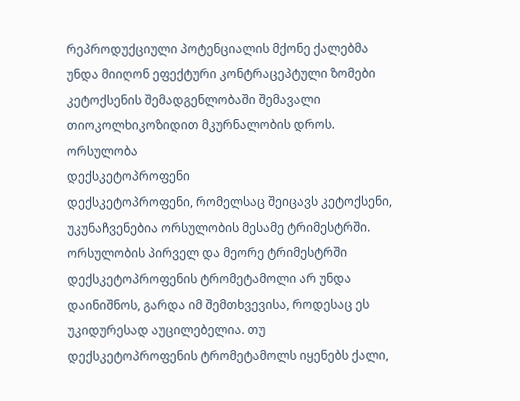რეპროდუქციული პოტენციალის მქონე ქალებმა უნდა მიიღონ ეფექტური კონტრაცეპტული ზომები კეტოქსენის შემადგენლობაში შემავალი თიოკოლხიკოზიდით მკურნალობის დროს.
ორსულობა
დექსკეტოპროფენი
დექსკეტოპროფენი, რომელსაც შეიცავს კეტოქსენი, უკუნაჩვენებია ორსულობის მესამე ტრიმესტრში.
ორსულობის პირველ და მეორე ტრიმესტრში დექსკეტოპროფენის ტრომეტამოლი არ უნდა დაინიშნოს, გარდა იმ შემთხვევისა, როდესაც ეს უკიდურესად აუცილებელია. თუ დექსკეტოპროფენის ტრომეტამოლს იყენებს ქალი,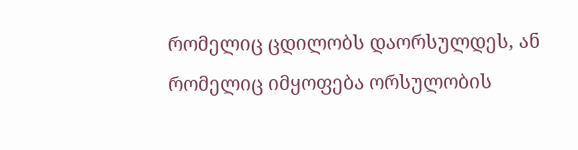რომელიც ცდილობს დაორსულდეს, ან რომელიც იმყოფება ორსულობის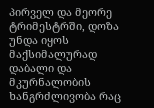პირველ და მეორე ტრიმესტრში, დოზა უნდა იყოს მაქსიმალურად დაბალი და მკურნალობის ხანგრძლივობა რაც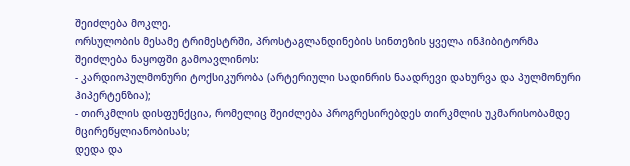შეიძლება მოკლე.
ორსულობის მესამე ტრიმესტრში, პროსტაგლანდინების სინთეზის ყველა ინჰიბიტორმა შეიძლება ნაყოფში გამოავლინოს:
- კარდიოპულმონური ტოქსიკურობა (არტერიული სადინრის ნაადრევი დახურვა და პულმონური ჰიპერტენზია);
- თირკმლის დისფუნქცია, რომელიც შეიძლება პროგრესირებდეს თირკმლის უკმარისობამდე მცირეწყლიანობისას;
დედა და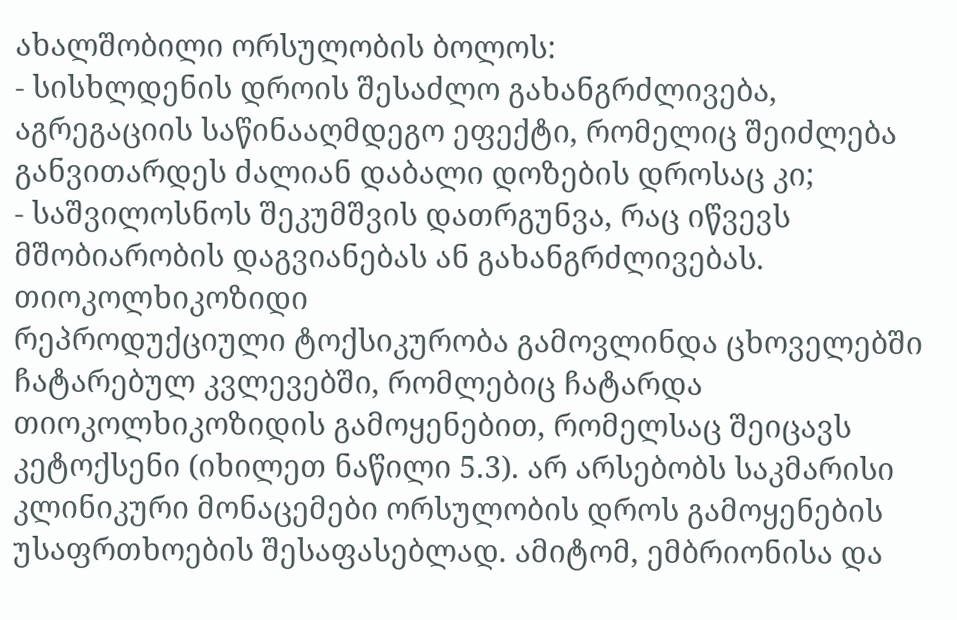ახალშობილი ორსულობის ბოლოს:
- სისხლდენის დროის შესაძლო გახანგრძლივება, აგრეგაციის საწინააღმდეგო ეფექტი, რომელიც შეიძლება განვითარდეს ძალიან დაბალი დოზების დროსაც კი;
- საშვილოსნოს შეკუმშვის დათრგუნვა, რაც იწვევს მშობიარობის დაგვიანებას ან გახანგრძლივებას.
თიოკოლხიკოზიდი
რეპროდუქციული ტოქსიკურობა გამოვლინდა ცხოველებში ჩატარებულ კვლევებში, რომლებიც ჩატარდა თიოკოლხიკოზიდის გამოყენებით, რომელსაც შეიცავს კეტოქსენი (იხილეთ ნაწილი 5.3). არ არსებობს საკმარისი კლინიკური მონაცემები ორსულობის დროს გამოყენების უსაფრთხოების შესაფასებლად. ამიტომ, ემბრიონისა და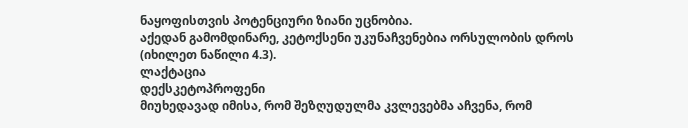ნაყოფისთვის პოტენციური ზიანი უცნობია.
აქედან გამომდინარე, კეტოქსენი უკუნაჩვენებია ორსულობის დროს (იხილეთ ნაწილი 4.3).
ლაქტაცია
დექსკეტოპროფენი
მიუხედავად იმისა, რომ შეზღუდულმა კვლევებმა აჩვენა, რომ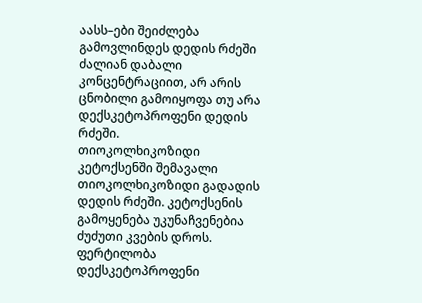აასს–ები შეიძლება გამოვლინდეს დედის რძეში ძალიან დაბალი კონცენტრაციით, არ არის ცნობილი გამოიყოფა თუ არა დექსკეტოპროფენი დედის რძეში.
თიოკოლხიკოზიდი
კეტოქსენში შემავალი თიოკოლხიკოზიდი გადადის დედის რძეში. კეტოქსენის გამოყენება უკუნაჩვენებია ძუძუთი კვების დროს.
ფერტილობა
დექსკეტოპროფენი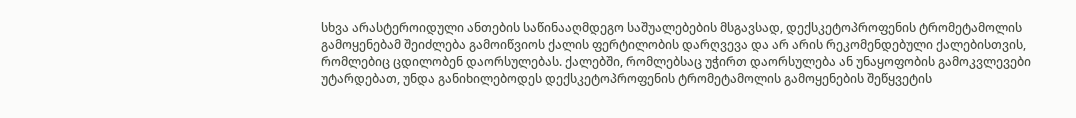სხვა არასტეროიდული ანთების საწინააღმდეგო საშუალებების მსგავსად, დექსკეტოპროფენის ტრომეტამოლის გამოყენებამ შეიძლება გამოიწვიოს ქალის ფერტილობის დარღვევა და არ არის რეკომენდებული ქალებისთვის, რომლებიც ცდილობენ დაორსულებას. ქალებში, რომლებსაც უჭირთ დაორსულება ან უნაყოფობის გამოკვლევები უტარდებათ, უნდა განიხილებოდეს დექსკეტოპროფენის ტრომეტამოლის გამოყენების შეწყვეტის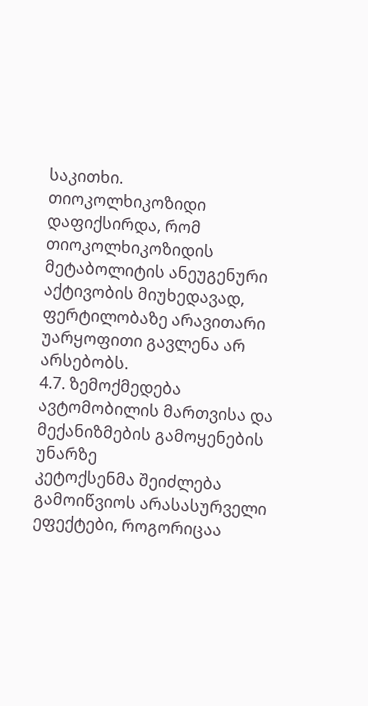საკითხი.
თიოკოლხიკოზიდი
დაფიქსირდა, რომ თიოკოლხიკოზიდის მეტაბოლიტის ანეუგენური აქტივობის მიუხედავად, ფერტილობაზე არავითარი უარყოფითი გავლენა არ არსებობს.
4.7. ზემოქმედება ავტომობილის მართვისა და მექანიზმების გამოყენების უნარზე
კეტოქსენმა შეიძლება გამოიწვიოს არასასურველი ეფექტები, როგორიცაა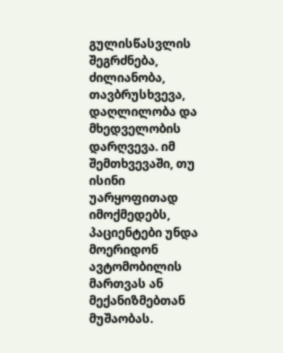გულისწასვლის შეგრძნება, ძილიანობა, თავბრუსხვევა, დაღლილობა და მხედველობის დარღვევა. იმ შემთხვევაში, თუ ისინი უარყოფითად იმოქმედებს, პაციენტები უნდა მოერიდონ ავტომობილის მართვას ან მექანიზმებთან მუშაობას.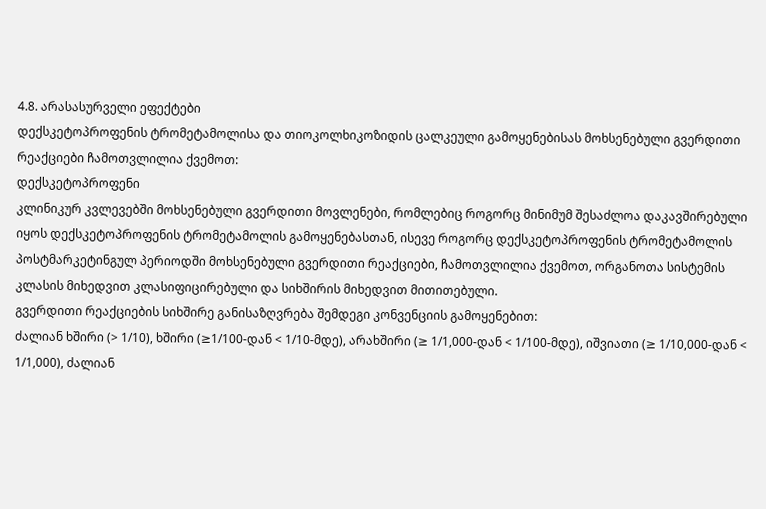4.8. არასასურველი ეფექტები
დექსკეტოპროფენის ტრომეტამოლისა და თიოკოლხიკოზიდის ცალკეული გამოყენებისას მოხსენებული გვერდითი რეაქციები ჩამოთვლილია ქვემოთ:
დექსკეტოპროფენი
კლინიკურ კვლევებში მოხსენებული გვერდითი მოვლენები, რომლებიც როგორც მინიმუმ შესაძლოა დაკავშირებული იყოს დექსკეტოპროფენის ტრომეტამოლის გამოყენებასთან, ისევე როგორც დექსკეტოპროფენის ტრომეტამოლის პოსტმარკეტინგულ პერიოდში მოხსენებული გვერდითი რეაქციები, ჩამოთვლილია ქვემოთ, ორგანოთა სისტემის კლასის მიხედვით კლასიფიცირებული და სიხშირის მიხედვით მითითებული.
გვერდითი რეაქციების სიხშირე განისაზღვრება შემდეგი კონვენციის გამოყენებით:
ძალიან ხშირი (> 1/10), ხშირი (≥1/100-დან < 1/10-მდე), არახშირი (≥ 1/1,000-დან < 1/100-მდე), იშვიათი (≥ 1/10,000-დან < 1/1,000), ძალიან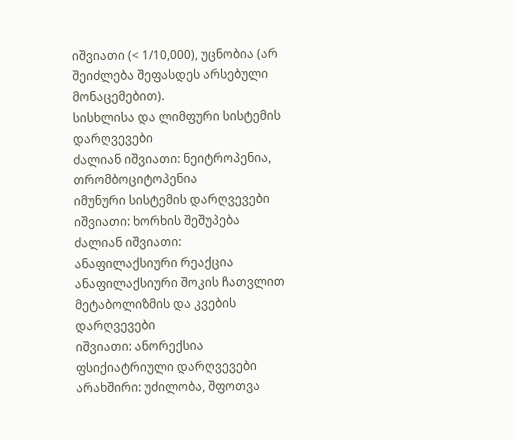იშვიათი (< 1/10,000), უცნობია (არ შეიძლება შეფასდეს არსებული მონაცემებით).
სისხლისა და ლიმფური სისტემის დარღვევები
ძალიან იშვიათი: ნეიტროპენია, თრომბოციტოპენია
იმუნური სისტემის დარღვევები
იშვიათი: ხორხის შეშუპება
ძალიან იშვიათი: ანაფილაქსიური რეაქცია ანაფილაქსიური შოკის ჩათვლით
მეტაბოლიზმის და კვების დარღვევები
იშვიათი: ანორექსია
ფსიქიატრიული დარღვევები
არახშირი: უძილობა, შფოთვა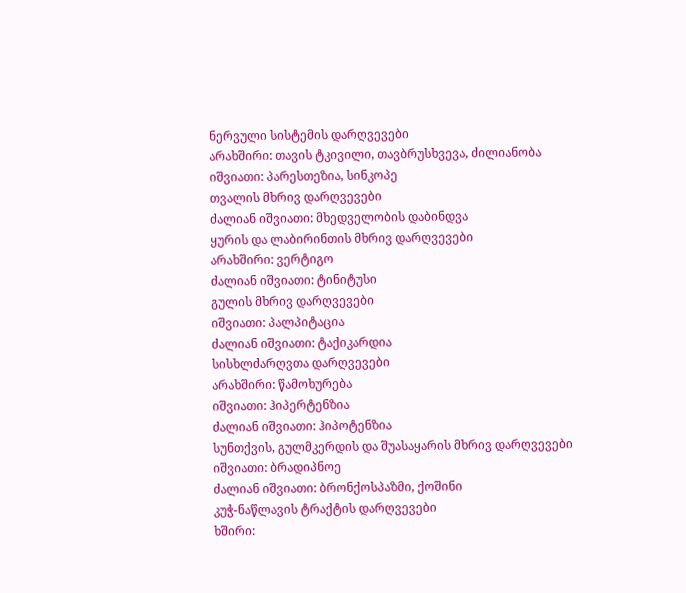ნერვული სისტემის დარღვევები
არახშირი: თავის ტკივილი, თავბრუსხვევა, ძილიანობა
იშვიათი: პარესთეზია, სინკოპე
თვალის მხრივ დარღვევები
ძალიან იშვიათი: მხედველობის დაბინდვა
ყურის და ლაბირინთის მხრივ დარღვევები
არახშირი: ვერტიგო
ძალიან იშვიათი: ტინიტუსი
გულის მხრივ დარღვევები
იშვიათი: პალპიტაცია
ძალიან იშვიათი: ტაქიკარდია
სისხლძარღვთა დარღვევები
არახშირი: წამოხურება
იშვიათი: ჰიპერტენზია
ძალიან იშვიათი: ჰიპოტენზია
სუნთქვის, გულმკერდის და შუასაყარის მხრივ დარღვევები
იშვიათი: ბრადიპნოე
ძალიან იშვიათი: ბრონქოსპაზმი, ქოშინი
კუჭ-ნაწლავის ტრაქტის დარღვევები
ხშირი: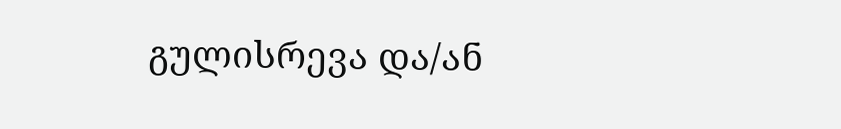გულისრევა და/ან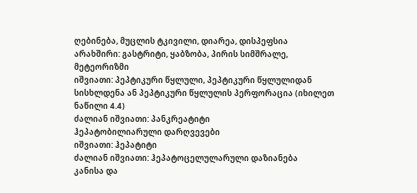ღებინება, მუცლის ტკივილი, დიარეა, დისპეფსია
არახშირი: გასტრიტი, ყაბზობა, პირის სიმშრალე, მეტეორიზმი
იშვიათი: პეპტიკური წყლული, პეპტიკური წყლულიდან სისხლდენა ან პეპტიკური წყლულის პერფორაცია (იხილეთ ნაწილი 4.4)
ძალიან იშვიათი: პანკრეატიტი
ჰეპატობილიარული დარღვევები
იშვიათი: ჰეპატიტი
ძალიან იშვიათი: ჰეპატოცელულარული დაზიანება
კანისა და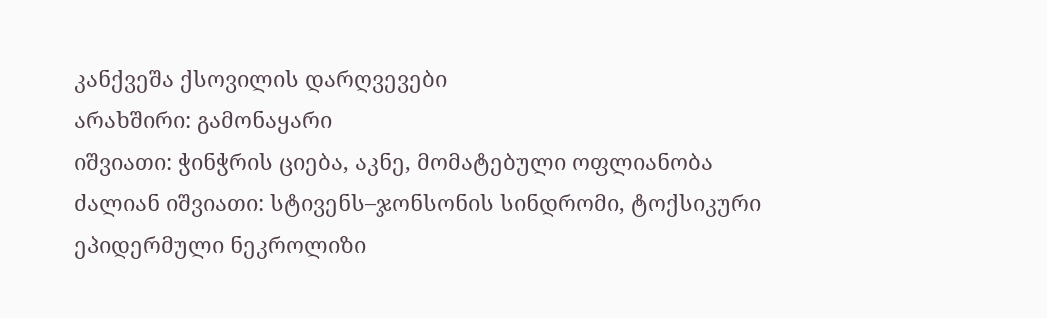კანქვეშა ქსოვილის დარღვევები
არახშირი: გამონაყარი
იშვიათი: ჭინჭრის ციება, აკნე, მომატებული ოფლიანობა
ძალიან იშვიათი: სტივენს–ჯონსონის სინდრომი, ტოქსიკური ეპიდერმული ნეკროლიზი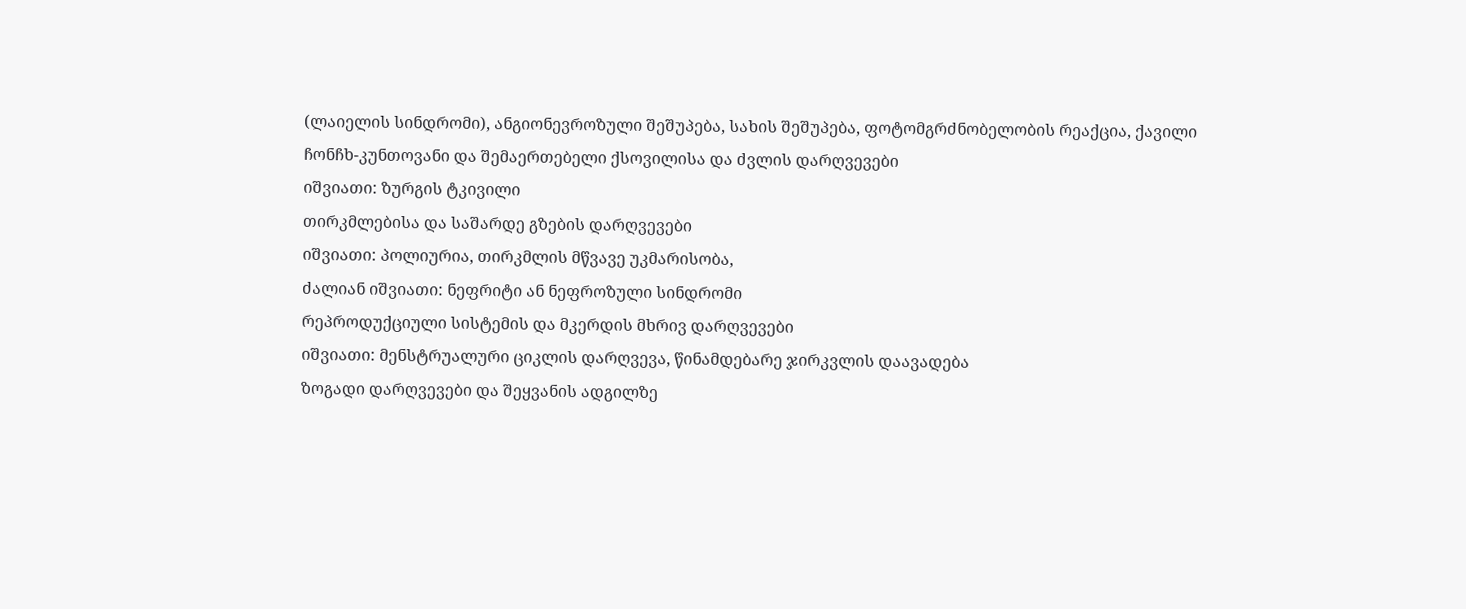(ლაიელის სინდრომი), ანგიონევროზული შეშუპება, სახის შეშუპება, ფოტომგრძნობელობის რეაქცია, ქავილი
ჩონჩხ-კუნთოვანი და შემაერთებელი ქსოვილისა და ძვლის დარღვევები
იშვიათი: ზურგის ტკივილი
თირკმლებისა და საშარდე გზების დარღვევები
იშვიათი: პოლიურია, თირკმლის მწვავე უკმარისობა,
ძალიან იშვიათი: ნეფრიტი ან ნეფროზული სინდრომი
რეპროდუქციული სისტემის და მკერდის მხრივ დარღვევები
იშვიათი: მენსტრუალური ციკლის დარღვევა, წინამდებარე ჯირკვლის დაავადება
ზოგადი დარღვევები და შეყვანის ადგილზე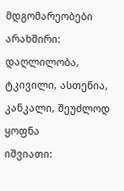მდგომარეობები
არახშირი: დაღლილობა, ტკივილი, ასთენია, კანკალი, შეუძლოდ ყოფნა
იშვიათი: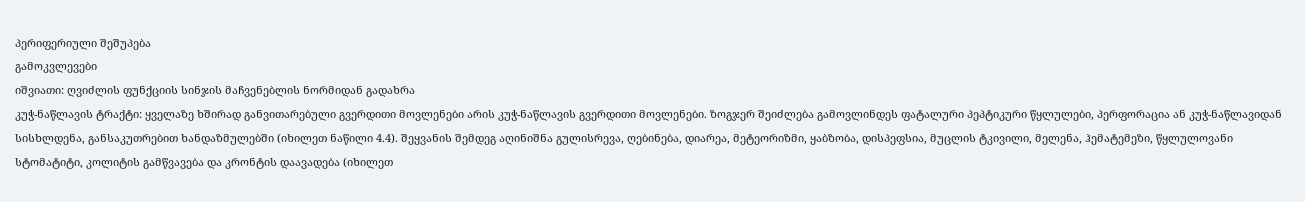პერიფერიული შეშუპება
გამოკვლევები
იშვიათი: ღვიძლის ფუნქციის სინჯის მაჩვენებლის ნორმიდან გადახრა
კუჭ-ნაწლავის ტრაქტი: ყველაზე ხშირად განვითარებული გვერდითი მოვლენები არის კუჭ-ნაწლავის გვერდითი მოვლენები. ზოგჯერ შეიძლება გამოვლინდეს ფატალური პეპტიკური წყლულები, პერფორაცია ან კუჭ-ნაწლავიდან სისხლდენა, განსაკუთრებით ხანდაზმულებში (იხილეთ ნაწილი 4.4). შეყვანის შემდეგ აღინიშნა გულისრევა, ღებინება, დიარეა, მეტეორიზმი, ყაბზობა, დისპეფსია, მუცლის ტკივილი, მელენა, ჰემატემეზი, წყლულოვანი სტომატიტი, კოლიტის გამწვავება და კრონტის დაავადება (იხილეთ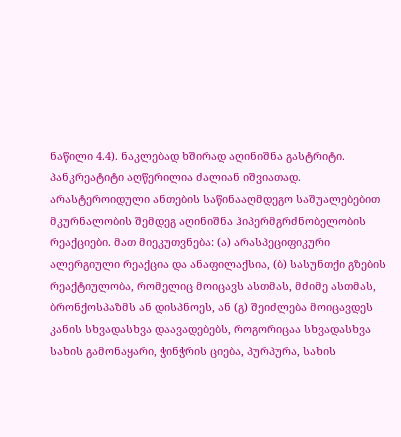ნაწილი 4.4). ნაკლებად ხშირად აღინიშნა გასტრიტი. პანკრეატიტი აღწერილია ძალიან იშვიათად.
არასტეროიდული ანთების საწინააღმდეგო საშუალებებით მკურნალობის შემდეგ აღინიშნა ჰიპერმგრძნობელობის რეაქციები. მათ მიეკუთვნება: (ა) არასპეციფიკური ალერგიული რეაქცია და ანაფილაქსია, (ბ) სასუნთქი გზების რეაქტიულობა, რომელიც მოიცავს ასთმას, მძიმე ასთმას, ბრონქოსპაზმს ან დისპნოეს, ან (გ) შეიძლება მოიცავდეს კანის სხვადასხვა დაავადებებს, როგორიცაა სხვადასხვა სახის გამონაყარი, ჭინჭრის ციება, პურპურა, სახის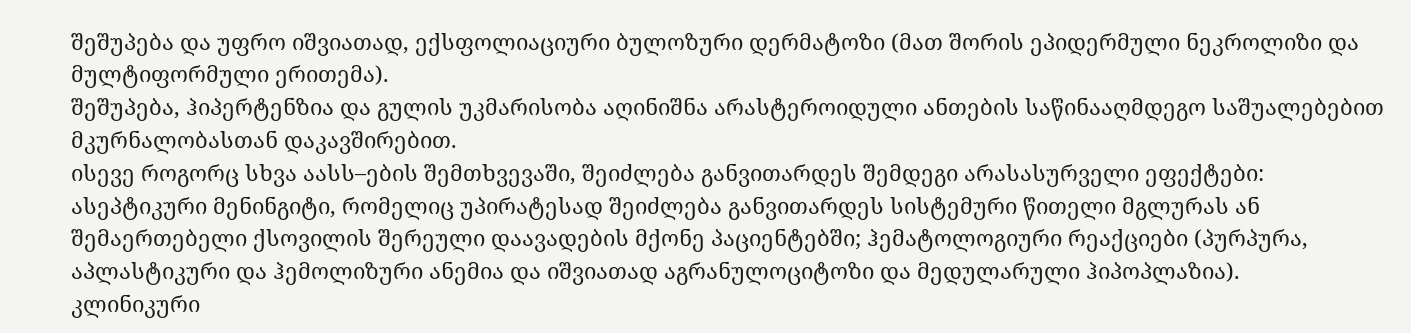შეშუპება და უფრო იშვიათად, ექსფოლიაციური ბულოზური დერმატოზი (მათ შორის ეპიდერმული ნეკროლიზი და მულტიფორმული ერითემა).
შეშუპება, ჰიპერტენზია და გულის უკმარისობა აღინიშნა არასტეროიდული ანთების საწინააღმდეგო საშუალებებით მკურნალობასთან დაკავშირებით.
ისევე როგორც სხვა აასს–ების შემთხვევაში, შეიძლება განვითარდეს შემდეგი არასასურველი ეფექტები: ასეპტიკური მენინგიტი, რომელიც უპირატესად შეიძლება განვითარდეს სისტემური წითელი მგლურას ან შემაერთებელი ქსოვილის შერეული დაავადების მქონე პაციენტებში; ჰემატოლოგიური რეაქციები (პურპურა, აპლასტიკური და ჰემოლიზური ანემია და იშვიათად აგრანულოციტოზი და მედულარული ჰიპოპლაზია).
კლინიკური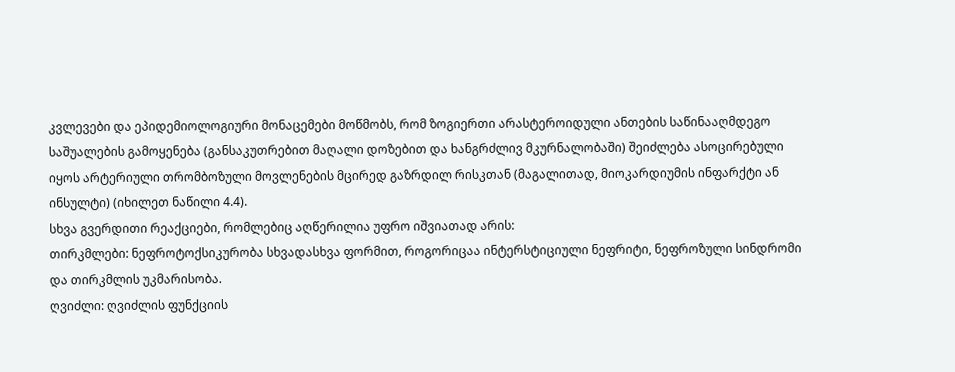კვლევები და ეპიდემიოლოგიური მონაცემები მოწმობს, რომ ზოგიერთი არასტეროიდული ანთების საწინააღმდეგო საშუალების გამოყენება (განსაკუთრებით მაღალი დოზებით და ხანგრძლივ მკურნალობაში) შეიძლება ასოცირებული იყოს არტერიული თრომბოზული მოვლენების მცირედ გაზრდილ რისკთან (მაგალითად, მიოკარდიუმის ინფარქტი ან ინსულტი) (იხილეთ ნაწილი 4.4).
სხვა გვერდითი რეაქციები, რომლებიც აღწერილია უფრო იშვიათად არის:
თირკმლები: ნეფროტოქსიკურობა სხვადასხვა ფორმით, როგორიცაა ინტერსტიციული ნეფრიტი, ნეფროზული სინდრომი და თირკმლის უკმარისობა.
ღვიძლი: ღვიძლის ფუნქციის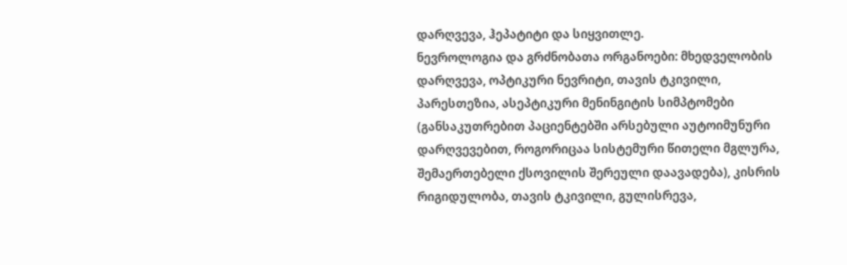დარღვევა, ჰეპატიტი და სიყვითლე.
ნევროლოგია და გრძნობათა ორგანოები: მხედველობის დარღვევა, ოპტიკური ნევრიტი, თავის ტკივილი, პარესთეზია, ასეპტიკური მენინგიტის სიმპტომები (განსაკუთრებით პაციენტებში არსებული აუტოიმუნური დარღვევებით, როგორიცაა სისტემური წითელი მგლურა, შემაერთებელი ქსოვილის შერეული დაავადება), კისრის რიგიდულობა, თავის ტკივილი, გულისრევა,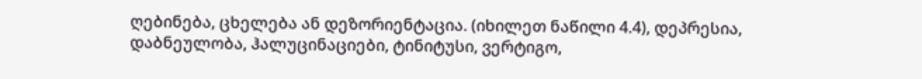ღებინება, ცხელება ან დეზორიენტაცია. (იხილეთ ნაწილი 4.4), დეპრესია, დაბნეულობა, ჰალუცინაციები, ტინიტუსი, ვერტიგო,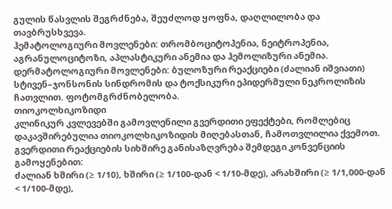გულის წასვლის შეგრძნება, შეუძლოდ ყოფნა, დაღლილობა და თავბრუსხვევა.
ჰემატოლოგიური მოვლენები: თრომბოციტოპენია, ნეიტროპენია, აგრანულოციტოზი, აპლასტიკური ანემია და ჰემოლიზური ანემია.
დერმატოლოგიური მოვლენები: ბულოზური რეაქციები (ძალიან იშვიათი) სტივენ–ჯონსონის სინდრომის და ტოქსიკური ეპიდერმული ნეკროლიზის ჩათვლით. ფოტომგრძნობელობა.
თიოკოლხიკოზიდი
კლინიკურ კვლევებში გამოვლენილი გვერდითი ეფექტები, რომლებიც დაკავშირებულია თიოკოლხიკოზიდის მიღებასთან, ჩამოთვლილია ქვემოთ.
გვერდითი რეაქციების სიხშირე განისაზღვრება შემდეგი კონვენციის გამოყენებით:
ძალიან ხშირი (≥ 1/10), ხშირი (≥ 1/100-დან < 1/10-მდე), არახშირი (≥ 1/1,000-დან < 1/100-მდე),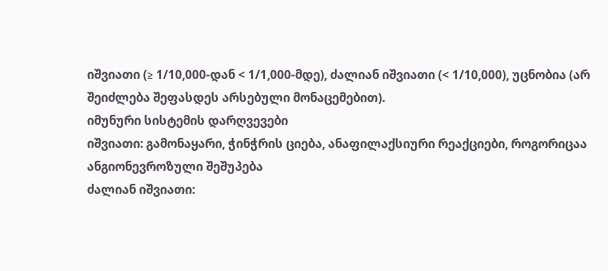იშვიათი (≥ 1/10,000-დან < 1/1,000-მდე), ძალიან იშვიათი (< 1/10,000), უცნობია (არ შეიძლება შეფასდეს არსებული მონაცემებით).
იმუნური სისტემის დარღვევები
იშვიათი: გამონაყარი, ჭინჭრის ციება, ანაფილაქსიური რეაქციები, როგორიცაა ანგიონევროზული შეშუპება
ძალიან იშვიათი: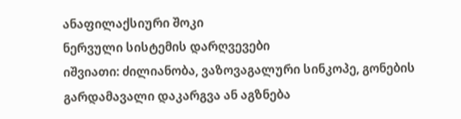ანაფილაქსიური შოკი
ნერვული სისტემის დარღვევები
იშვიათი: ძილიანობა, ვაზოვაგალური სინკოპე, გონების გარდამავალი დაკარგვა ან აგზნება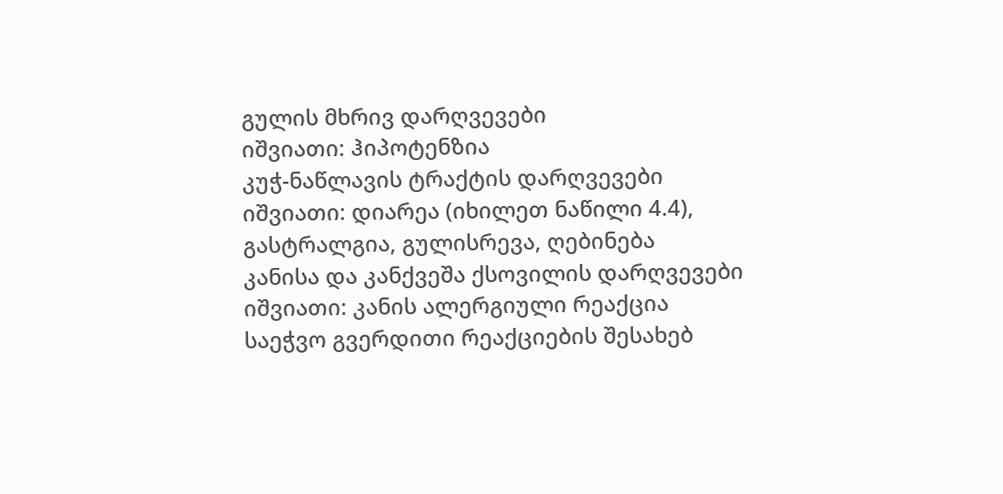გულის მხრივ დარღვევები
იშვიათი: ჰიპოტენზია
კუჭ-ნაწლავის ტრაქტის დარღვევები
იშვიათი: დიარეა (იხილეთ ნაწილი 4.4), გასტრალგია, გულისრევა, ღებინება
კანისა და კანქვეშა ქსოვილის დარღვევები
იშვიათი: კანის ალერგიული რეაქცია
საეჭვო გვერდითი რეაქციების შესახებ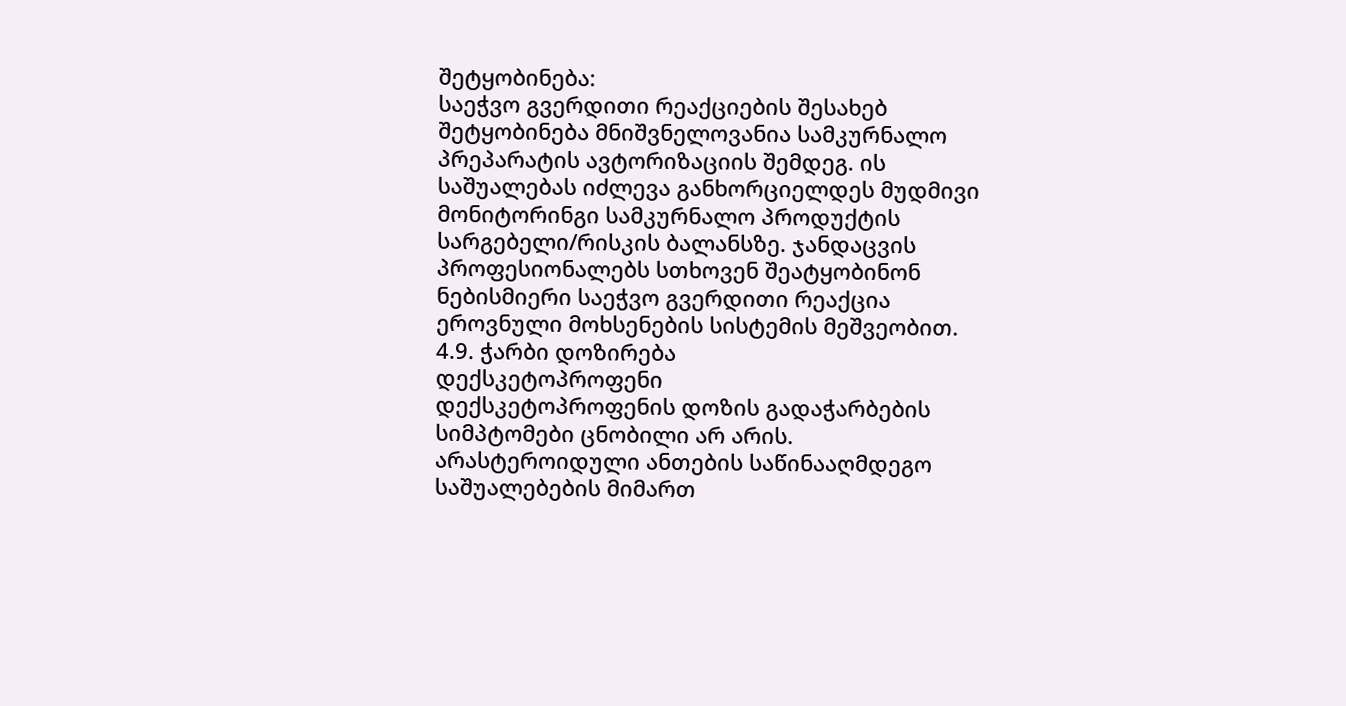შეტყობინება:
საეჭვო გვერდითი რეაქციების შესახებ შეტყობინება მნიშვნელოვანია სამკურნალო პრეპარატის ავტორიზაციის შემდეგ. ის საშუალებას იძლევა განხორციელდეს მუდმივი მონიტორინგი სამკურნალო პროდუქტის სარგებელი/რისკის ბალანსზე. ჯანდაცვის პროფესიონალებს სთხოვენ შეატყობინონ ნებისმიერი საეჭვო გვერდითი რეაქცია ეროვნული მოხსენების სისტემის მეშვეობით.
4.9. ჭარბი დოზირება
დექსკეტოპროფენი
დექსკეტოპროფენის დოზის გადაჭარბების სიმპტომები ცნობილი არ არის. არასტეროიდული ანთების საწინააღმდეგო საშუალებების მიმართ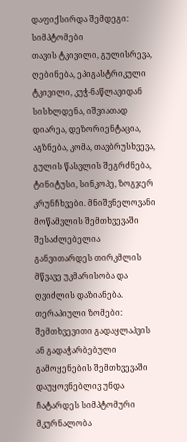დაფიქსირდა შემდეგი:
სიმპტომები
თავის ტკივილი, გულისრევა, ღებინება, ეპიგასტრიკული ტკივილი, კუჭ-ნაწლავიდან სისხლდენა, იშვიათად დიარეა, დეზორიენტაცია, აგზნება, კომა, თავბრუსხვევა, გულის წასვლის შეგრძნება, ტინიტუსი, სინკოპე, ზოგჯერ კრუნჩხვები. მნიშვნელოვანი მოწამვლის შემთხვევაში შესაძლებელია განვითარდეს თირკმლის მწვავე უკმარისობა და ღვიძლის დაზიანება.
თერაპიული ზომები:
შემთხვევითი გადაყლაპვის ან გადაჭარბებული გამოყენების შემთხვევაში დაუყოვნებლივ უნდა ჩატარდეს სიმპტომური მკურნალობა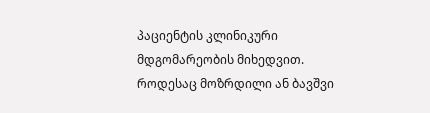პაციენტის კლინიკური მდგომარეობის მიხედვით. როდესაც მოზრდილი ან ბავშვი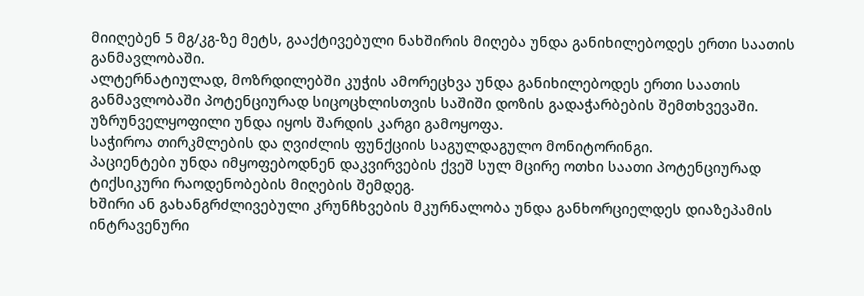მიიღებენ 5 მგ/კგ-ზე მეტს, გააქტივებული ნახშირის მიღება უნდა განიხილებოდეს ერთი საათის განმავლობაში.
ალტერნატიულად, მოზრდილებში კუჭის ამორეცხვა უნდა განიხილებოდეს ერთი საათის განმავლობაში პოტენციურად სიცოცხლისთვის საშიში დოზის გადაჭარბების შემთხვევაში. უზრუნველყოფილი უნდა იყოს შარდის კარგი გამოყოფა.
საჭიროა თირკმლების და ღვიძლის ფუნქციის საგულდაგულო მონიტორინგი.
პაციენტები უნდა იმყოფებოდნენ დაკვირვების ქვეშ სულ მცირე ოთხი საათი პოტენციურად ტიქსიკური რაოდენობების მიღების შემდეგ.
ხშირი ან გახანგრძლივებული კრუნჩხვების მკურნალობა უნდა განხორციელდეს დიაზეპამის ინტრავენური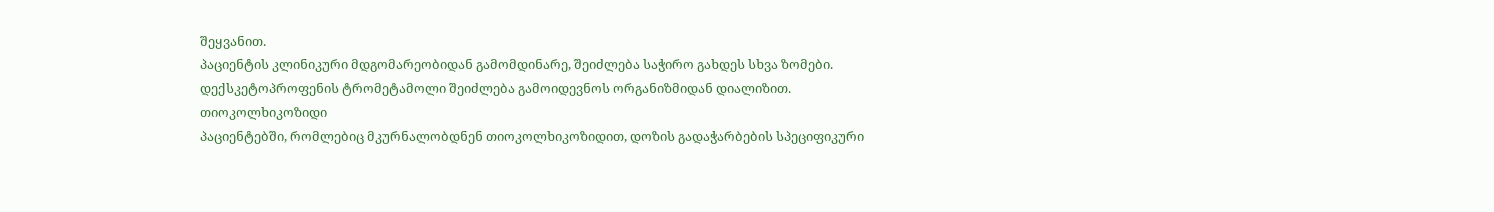შეყვანით.
პაციენტის კლინიკური მდგომარეობიდან გამომდინარე, შეიძლება საჭირო გახდეს სხვა ზომები.
დექსკეტოპროფენის ტრომეტამოლი შეიძლება გამოიდევნოს ორგანიზმიდან დიალიზით.
თიოკოლხიკოზიდი
პაციენტებში, რომლებიც მკურნალობდნენ თიოკოლხიკოზიდით, დოზის გადაჭარბების სპეციფიკური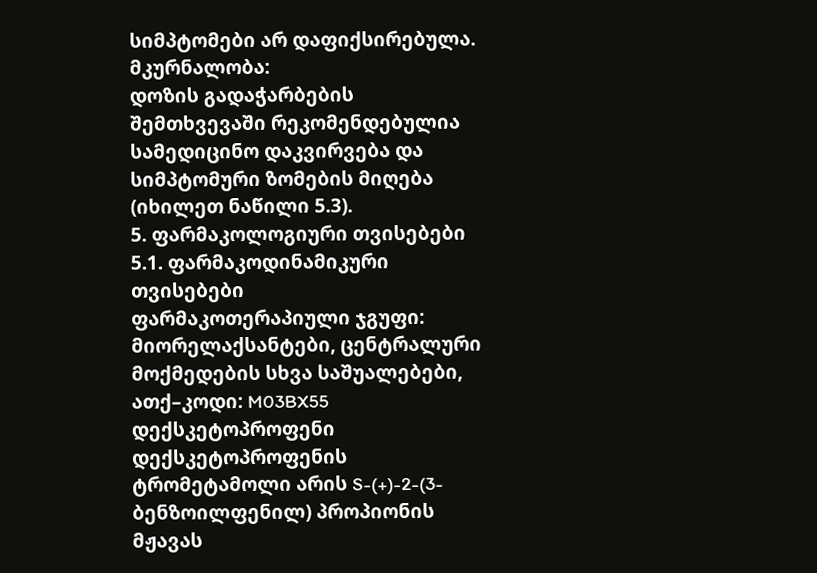სიმპტომები არ დაფიქსირებულა.
მკურნალობა:
დოზის გადაჭარბების შემთხვევაში რეკომენდებულია სამედიცინო დაკვირვება და სიმპტომური ზომების მიღება (იხილეთ ნაწილი 5.3).
5. ფარმაკოლოგიური თვისებები
5.1. ფარმაკოდინამიკური თვისებები
ფარმაკოთერაპიული ჯგუფი: მიორელაქსანტები, ცენტრალური მოქმედების სხვა საშუალებები,
ათქ–კოდი: M03BX55
დექსკეტოპროფენი
დექსკეტოპროფენის ტრომეტამოლი არის S-(+)-2-(3-ბენზოილფენილ) პროპიონის მჟავას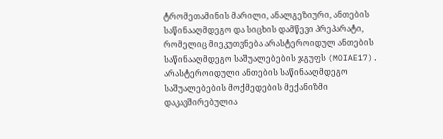ტრომეთამინის მარილი, ანალგეზიური, ანთების საწინააღმდეგო და სიცხის დამწევი პრეპარატი, რომელიც მიეკუთვნება არასტეროიდულ ანთების საწინააღმდეგო საშუალებების ჯგუფს (MOIAE17).
არასტეროიდული ანთების საწინააღმდეგო საშუალებების მოქმედების მექანიზმი დაკავშირებულია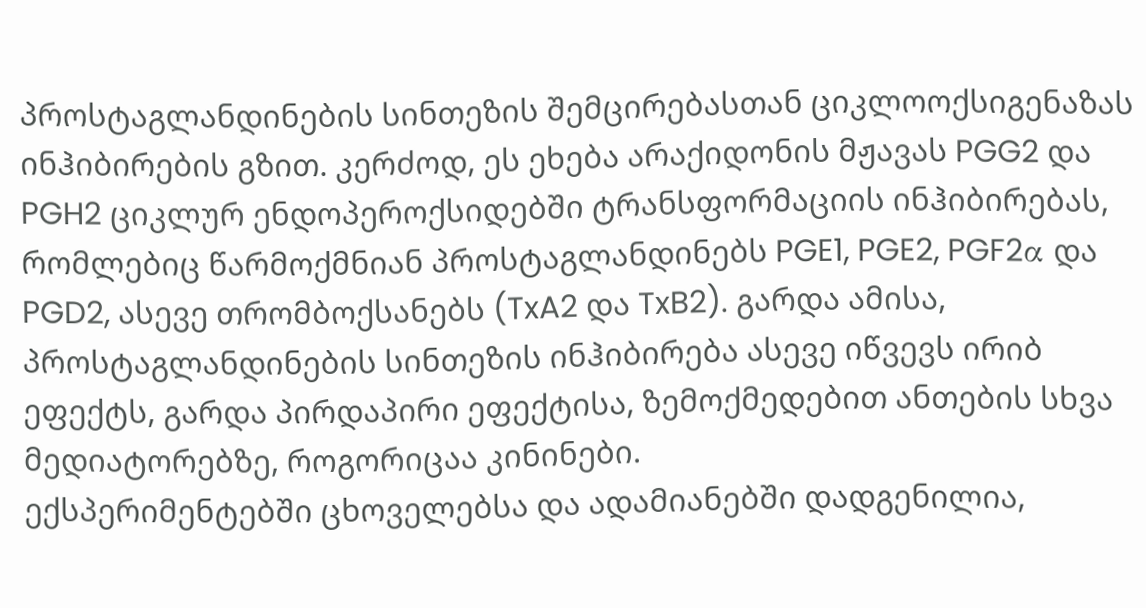პროსტაგლანდინების სინთეზის შემცირებასთან ციკლოოქსიგენაზას ინჰიბირების გზით. კერძოდ, ეს ეხება არაქიდონის მჟავას PGG2 და PGH2 ციკლურ ენდოპეროქსიდებში ტრანსფორმაციის ინჰიბირებას, რომლებიც წარმოქმნიან პროსტაგლანდინებს PGE1, PGE2, PGF2α და PGD2, ასევე თრომბოქსანებს (TxA2 და TxB2). გარდა ამისა, პროსტაგლანდინების სინთეზის ინჰიბირება ასევე იწვევს ირიბ ეფექტს, გარდა პირდაპირი ეფექტისა, ზემოქმედებით ანთების სხვა მედიატორებზე, როგორიცაა კინინები.
ექსპერიმენტებში ცხოველებსა და ადამიანებში დადგენილია,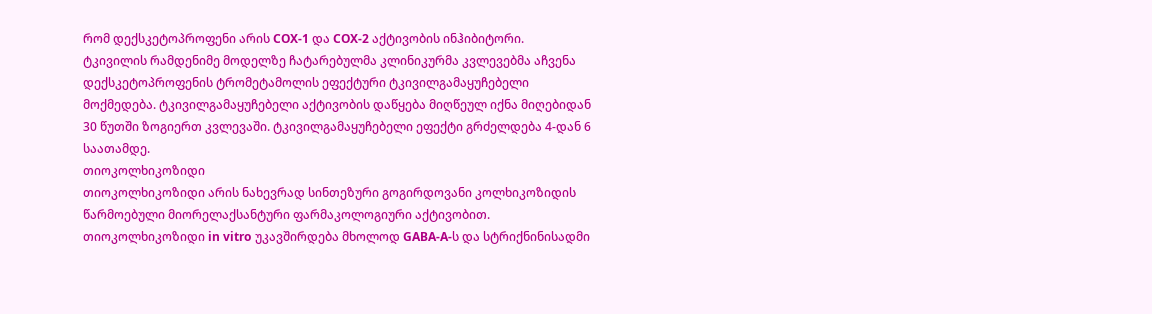რომ დექსკეტოპროფენი არის COX-1 და COX-2 აქტივობის ინჰიბიტორი.
ტკივილის რამდენიმე მოდელზე ჩატარებულმა კლინიკურმა კვლევებმა აჩვენა დექსკეტოპროფენის ტრომეტამოლის ეფექტური ტკივილგამაყუჩებელი მოქმედება. ტკივილგამაყუჩებელი აქტივობის დაწყება მიღწეულ იქნა მიღებიდან 30 წუთში ზოგიერთ კვლევაში. ტკივილგამაყუჩებელი ეფექტი გრძელდება 4-დან 6 საათამდე.
თიოკოლხიკოზიდი
თიოკოლხიკოზიდი არის ნახევრად სინთეზური გოგირდოვანი კოლხიკოზიდის წარმოებული მიორელაქსანტური ფარმაკოლოგიური აქტივობით.
თიოკოლხიკოზიდი in vitro უკავშირდება მხოლოდ GABA-A-ს და სტრიქნინისადმი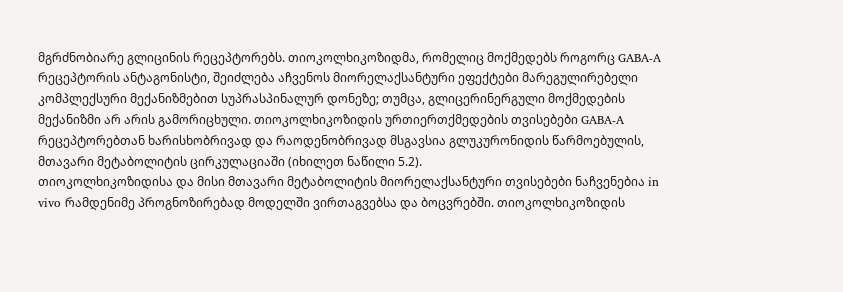მგრძნობიარე გლიცინის რეცეპტორებს. თიოკოლხიკოზიდმა, რომელიც მოქმედებს როგორც GABA-A რეცეპტორის ანტაგონისტი, შეიძლება აჩვენოს მიორელაქსანტური ეფექტები მარეგულირებელი კომპლექსური მექანიზმებით სუპრასპინალურ დონეზე; თუმცა, გლიცერინერგული მოქმედების მექანიზმი არ არის გამორიცხული. თიოკოლხიკოზიდის ურთიერთქმედების თვისებები GABA-A რეცეპტორებთან ხარისხობრივად და რაოდენობრივად მსგავსია გლუკურონიდის წარმოებულის, მთავარი მეტაბოლიტის ცირკულაციაში (იხილეთ ნაწილი 5.2).
თიოკოლხიკოზიდისა და მისი მთავარი მეტაბოლიტის მიორელაქსანტური თვისებები ნაჩვენებია in vivo რამდენიმე პროგნოზირებად მოდელში ვირთაგვებსა და ბოცვრებში. თიოკოლხიკოზიდის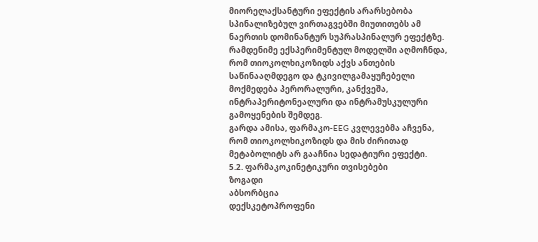მიორელაქსანტური ეფექტის არარსებობა სპინალიზებულ ვირთაგვებში მიუთითებს ამ ნაერთის დომინანტურ სუპრასპინალურ ეფექტზე.
რამდენიმე ექსპერიმენტულ მოდელში აღმოჩნდა, რომ თიოკოლხიკოზიდს აქვს ანთების საწინააღმდეგო და ტკივილგამაყუჩებელი მოქმედება პერორალური, კანქვეშა, ინტრაპერიტონეალური და ინტრამუსკულური გამოყენების შემდეგ.
გარდა ამისა, ფარმაკო-EEG კვლევებმა აჩვენა, რომ თიოკოლხიკოზიდს და მის ძირითად მეტაბოლიტს არ გააჩნია სედატიური ეფექტი.
5.2. ფარმაკოკინეტიკური თვისებები
ზოგადი
აბსორბცია
დექსკეტოპროფენი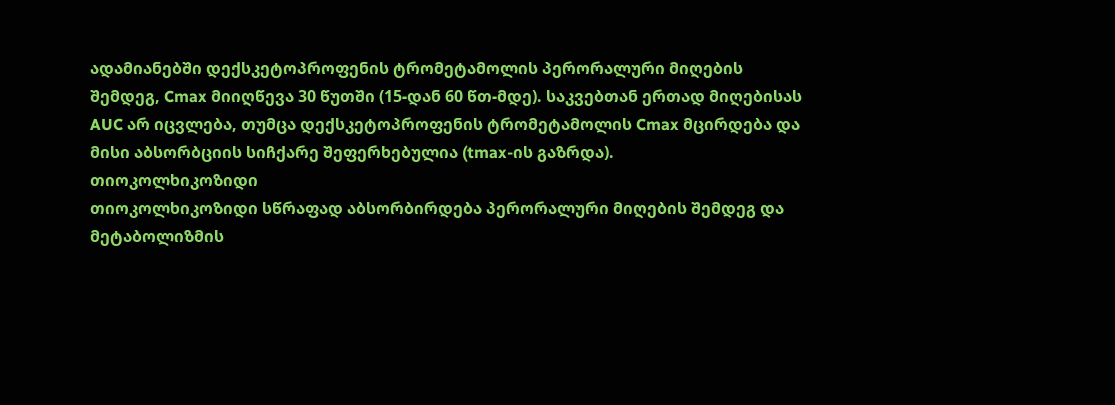ადამიანებში დექსკეტოპროფენის ტრომეტამოლის პერორალური მიღების შემდეგ, Cmax მიიღწევა 30 წუთში (15-დან 60 წთ-მდე). საკვებთან ერთად მიღებისას AUC არ იცვლება, თუმცა დექსკეტოპროფენის ტრომეტამოლის Cmax მცირდება და მისი აბსორბციის სიჩქარე შეფერხებულია (tmax-ის გაზრდა).
თიოკოლხიკოზიდი
თიოკოლხიკოზიდი სწრაფად აბსორბირდება პერორალური მიღების შემდეგ და მეტაბოლიზმის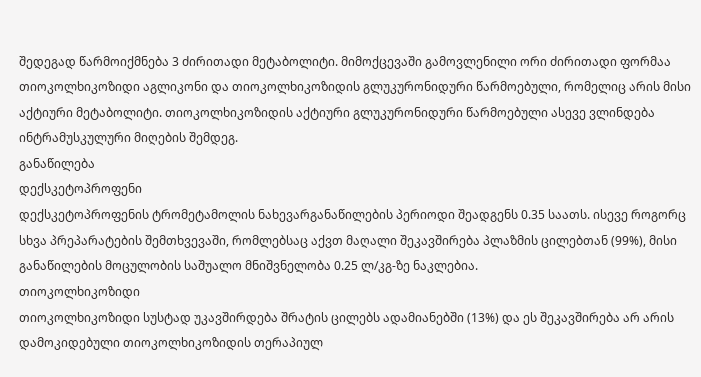შედეგად წარმოიქმნება 3 ძირითადი მეტაბოლიტი. მიმოქცევაში გამოვლენილი ორი ძირითადი ფორმაა თიოკოლხიკოზიდი აგლიკონი და თიოკოლხიკოზიდის გლუკურონიდური წარმოებული, რომელიც არის მისი აქტიური მეტაბოლიტი. თიოკოლხიკოზიდის აქტიური გლუკურონიდური წარმოებული ასევე ვლინდება ინტრამუსკულური მიღების შემდეგ.
განაწილება
დექსკეტოპროფენი
დექსკეტოპროფენის ტრომეტამოლის ნახევარგანაწილების პერიოდი შეადგენს 0.35 საათს. ისევე როგორც სხვა პრეპარატების შემთხვევაში, რომლებსაც აქვთ მაღალი შეკავშირება პლაზმის ცილებთან (99%), მისი განაწილების მოცულობის საშუალო მნიშვნელობა 0.25 ლ/კგ-ზე ნაკლებია.
თიოკოლხიკოზიდი
თიოკოლხიკოზიდი სუსტად უკავშირდება შრატის ცილებს ადამიანებში (13%) და ეს შეკავშირება არ არის დამოკიდებული თიოკოლხიკოზიდის თერაპიულ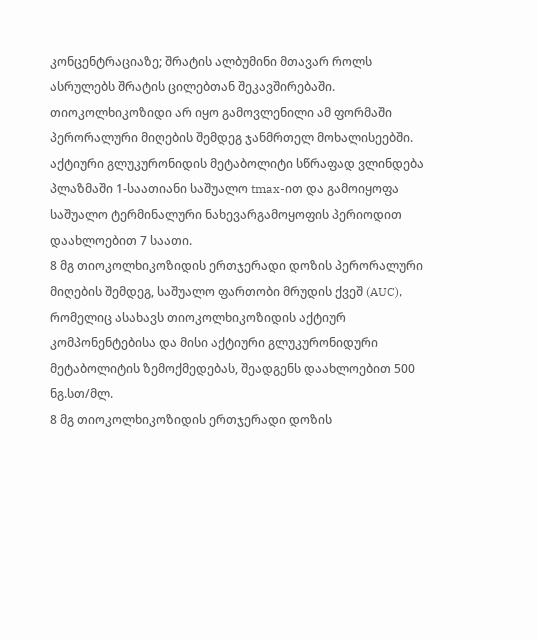კონცენტრაციაზე; შრატის ალბუმინი მთავარ როლს ასრულებს შრატის ცილებთან შეკავშირებაში.
თიოკოლხიკოზიდი არ იყო გამოვლენილი ამ ფორმაში პერორალური მიღების შემდეგ ჯანმრთელ მოხალისეებში. აქტიური გლუკურონიდის მეტაბოლიტი სწრაფად ვლინდება პლაზმაში 1-საათიანი საშუალო tmax-ით და გამოიყოფა საშუალო ტერმინალური ნახევარგამოყოფის პერიოდით დაახლოებით 7 საათი.
8 მგ თიოკოლხიკოზიდის ერთჯერადი დოზის პერორალური მიღების შემდეგ, საშუალო ფართობი მრუდის ქვეშ (AUC), რომელიც ასახავს თიოკოლხიკოზიდის აქტიურ კომპონენტებისა და მისი აქტიური გლუკურონიდური მეტაბოლიტის ზემოქმედებას, შეადგენს დაახლოებით 500 ნგ.სთ/მლ.
8 მგ თიოკოლხიკოზიდის ერთჯერადი დოზის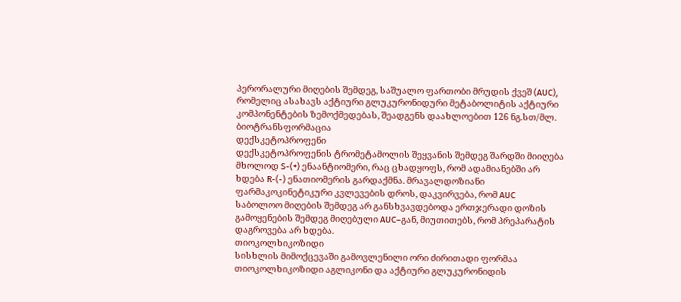პერორალური მიღების შემდეგ, საშუალო ფართობი მრუდის ქვეშ (AUC), რომელიც ასახავს აქტიური გლუკურონიდური მეტაბოლიტის აქტიური კომპონენტების ზემოქმედებას, შეადგენს დაახლოებით 126 ნგ.სთ/მლ.
ბიოტრანსფორმაცია
დექსკეტოპროფენი
დექსკეტოპროფენის ტრომეტამოლის შეყვანის შემდეგ შარდში მიიღება მხოლოდ S-(+) ენაანტიომერი, რაც ცხადყოფს, რომ ადამიანებში არ ხდება R-(-) ენათიომერის გარდაქმნა. მრავალდოზიანი ფარმაკოკინეტიკური კვლევების დროს, დაკვირვება, რომ AUC საბოლოო მიღების შემდეგ არ განსხვავდებოდა ერთჯერადი დოზის გამოყენების შემდეგ მიღებული AUC–გან, მიუთითებს, რომ პრეპარატის დაგროვება არ ხდება.
თიოკოლხიკოზიდი
სისხლის მიმოქცევაში გამოვლენილი ორი ძირითადი ფორმაა თიოკოლხიკოზიდი აგლიკონი და აქტიური გლუკურონიდის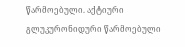წარმოებული. აქტიური გლუკურონიდური წარმოებული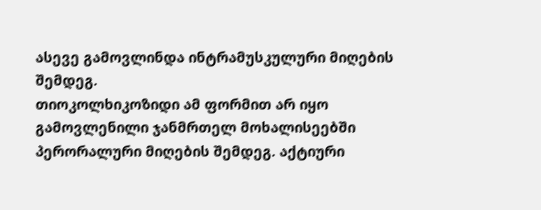ასევე გამოვლინდა ინტრამუსკულური მიღების შემდეგ.
თიოკოლხიკოზიდი ამ ფორმით არ იყო გამოვლენილი ჯანმრთელ მოხალისეებში პერორალური მიღების შემდეგ. აქტიური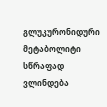გლუკურონიდური მეტაბოლიტი სწრაფად ვლინდება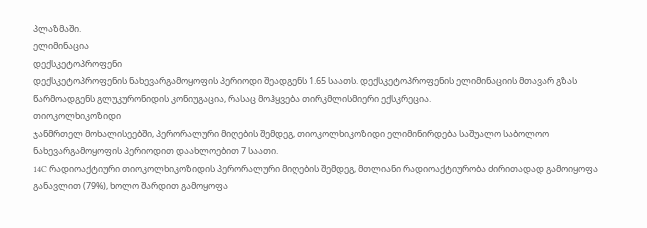პლაზმაში.
ელიმინაცია
დექსკეტოპროფენი
დექსკეტოპროფენის ნახევარგამოყოფის პერიოდი შეადგენს 1.65 საათს. დექსკეტოპროფენის ელიმინაციის მთავარ გზას წარმოადგენს გლუკურონიდის კონიუგაცია, რასაც მოჰყვება თირკმლისმიერი ექსკრეცია.
თიოკოლხიკოზიდი
ჯანმრთელ მოხალისეებში, პერორალური მიღების შემდეგ, თიოკოლხიკოზიდი ელიმინირდება საშუალო საბოლოო ნახევარგამოყოფის პერიოდით დაახლოებით 7 საათი.
14C რადიოაქტიური თიოკოლხიკოზიდის პერორალური მიღების შემდეგ, მთლიანი რადიოაქტიურობა ძირითადად გამოიყოფა განავლით (79%), ხოლო შარდით გამოყოფა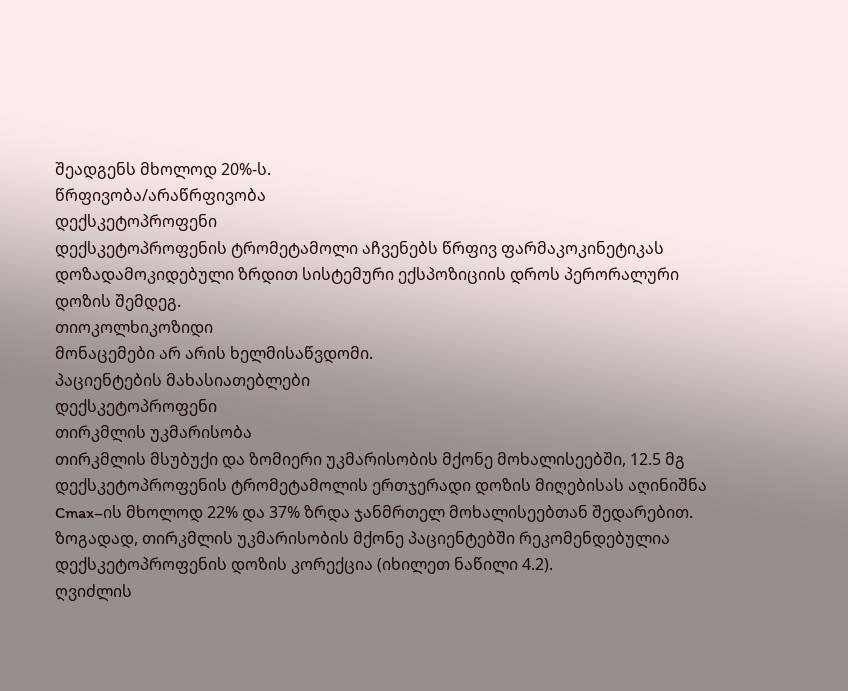შეადგენს მხოლოდ 20%-ს.
წრფივობა/არაწრფივობა
დექსკეტოპროფენი
დექსკეტოპროფენის ტრომეტამოლი აჩვენებს წრფივ ფარმაკოკინეტიკას დოზადამოკიდებული ზრდით სისტემური ექსპოზიციის დროს პერორალური დოზის შემდეგ.
თიოკოლხიკოზიდი
მონაცემები არ არის ხელმისაწვდომი.
პაციენტების მახასიათებლები
დექსკეტოპროფენი
თირკმლის უკმარისობა
თირკმლის მსუბუქი და ზომიერი უკმარისობის მქონე მოხალისეებში, 12.5 მგ დექსკეტოპროფენის ტრომეტამოლის ერთჯერადი დოზის მიღებისას აღინიშნა Cmax–ის მხოლოდ 22% და 37% ზრდა ჯანმრთელ მოხალისეებთან შედარებით. ზოგადად, თირკმლის უკმარისობის მქონე პაციენტებში რეკომენდებულია დექსკეტოპროფენის დოზის კორექცია (იხილეთ ნაწილი 4.2).
ღვიძლის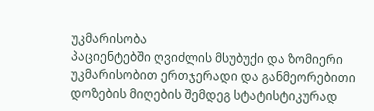უკმარისობა
პაციენტებში ღვიძლის მსუბუქი და ზომიერი უკმარისობით ერთჯერადი და განმეორებითი დოზების მიღების შემდეგ სტატისტიკურად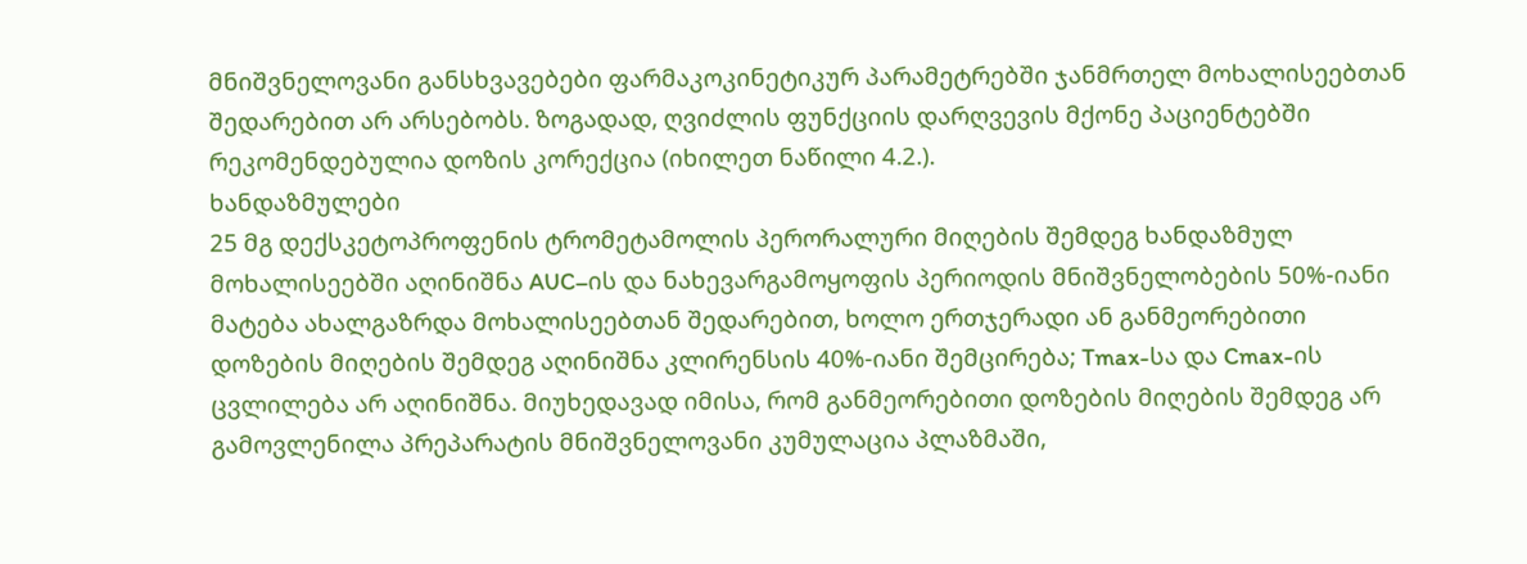მნიშვნელოვანი განსხვავებები ფარმაკოკინეტიკურ პარამეტრებში ჯანმრთელ მოხალისეებთან შედარებით არ არსებობს. ზოგადად, ღვიძლის ფუნქციის დარღვევის მქონე პაციენტებში რეკომენდებულია დოზის კორექცია (იხილეთ ნაწილი 4.2.).
ხანდაზმულები
25 მგ დექსკეტოპროფენის ტრომეტამოლის პერორალური მიღების შემდეგ ხანდაზმულ მოხალისეებში აღინიშნა AUC–ის და ნახევარგამოყოფის პერიოდის მნიშვნელობების 50%-იანი მატება ახალგაზრდა მოხალისეებთან შედარებით, ხოლო ერთჯერადი ან განმეორებითი დოზების მიღების შემდეგ აღინიშნა კლირენსის 40%-იანი შემცირება; Tmax-სა და Cmax-ის ცვლილება არ აღინიშნა. მიუხედავად იმისა, რომ განმეორებითი დოზების მიღების შემდეგ არ გამოვლენილა პრეპარატის მნიშვნელოვანი კუმულაცია პლაზმაში,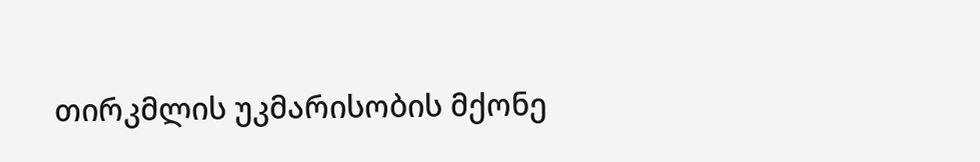თირკმლის უკმარისობის მქონე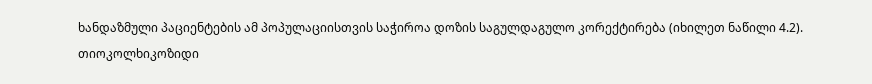ხანდაზმული პაციენტების ამ პოპულაციისთვის საჭიროა დოზის საგულდაგულო კორექტირება (იხილეთ ნაწილი 4.2).
თიოკოლხიკოზიდი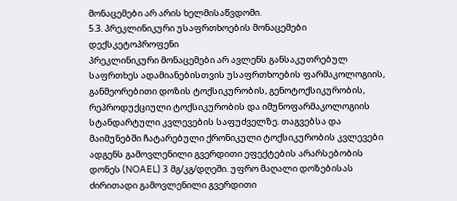მონაცემები არ არის ხელმისაწვდომი.
5.3. პრეკლინიკური უსაფრთხოების მონაცემები
დექსკეტოპროფენი
პრეკლინიკური მონაცემები არ ავლენს განსაკუთრებულ საფრთხეს ადამიანებისთვის უსაფრთხოების ფარმაკოლოგიის, განმეორებითი დოზის ტოქსიკურობის, გენოტოქსიკურობის, რეპროდუქციული ტოქსიკურობის და იმუნოფარმაკოლოგიის სტანდარტული კვლევების საფუძველზე. თაგვებსა და მაიმუნებში ჩატარებული ქრონიკული ტოქსიკურობის კვლევები ადგენს გამოვლენილი გვერდითი ეფექტების არარსებობის დონეს (NOAEL) 3 მგ/კგ/დღეში. უფრო მაღალი დოზებისას ძირითადი გამოვლენილი გვერდითი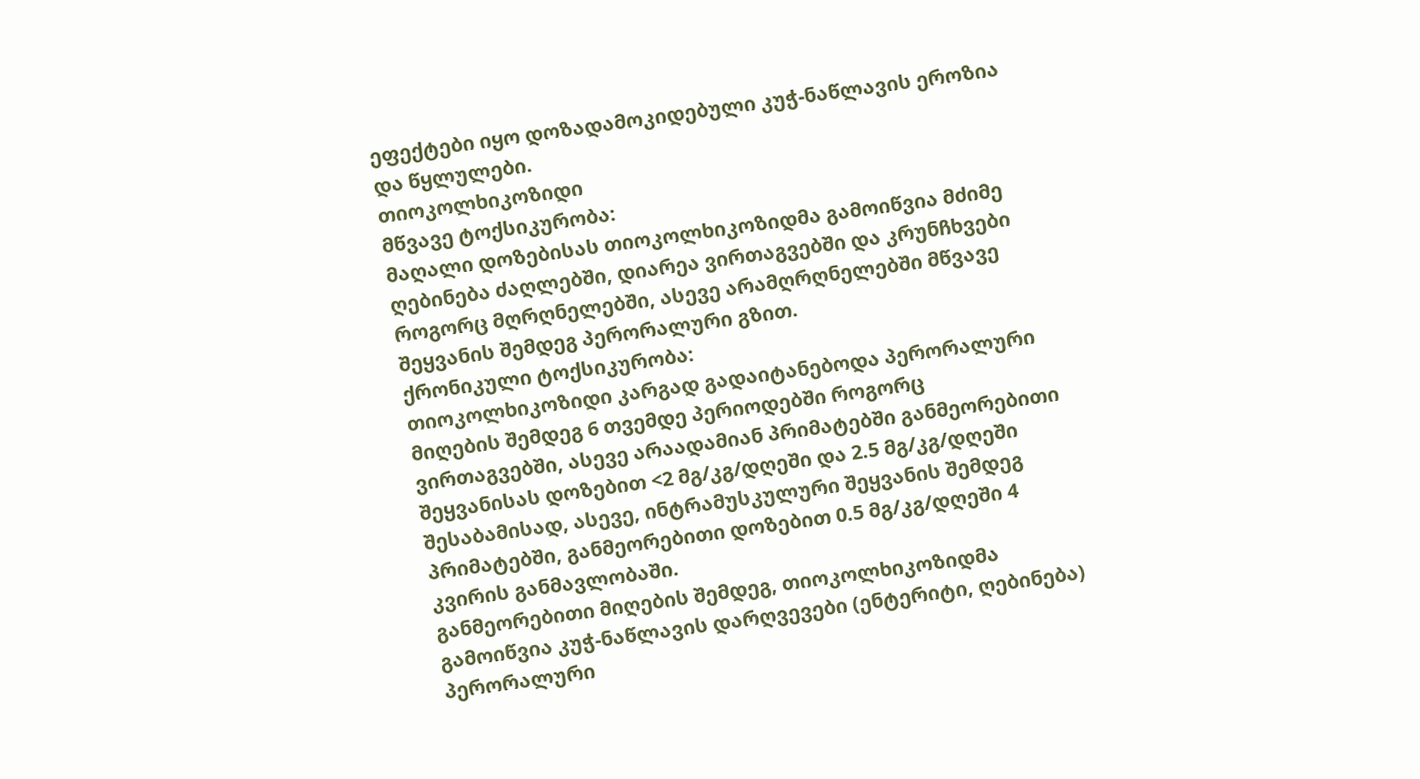ეფექტები იყო დოზადამოკიდებული კუჭ-ნაწლავის ეროზია და წყლულები.
თიოკოლხიკოზიდი
მწვავე ტოქსიკურობა:
მაღალი დოზებისას თიოკოლხიკოზიდმა გამოიწვია მძიმე ღებინება ძაღლებში, დიარეა ვირთაგვებში და კრუნჩხვები როგორც მღრღნელებში, ასევე არამღრღნელებში მწვავე შეყვანის შემდეგ პერორალური გზით.
ქრონიკული ტოქსიკურობა:
თიოკოლხიკოზიდი კარგად გადაიტანებოდა პერორალური მიღების შემდეგ 6 თვემდე პერიოდებში როგორც ვირთაგვებში, ასევე არაადამიან პრიმატებში განმეორებითი შეყვანისას დოზებით <2 მგ/კგ/დღეში და 2.5 მგ/კგ/დღეში შესაბამისად, ასევე, ინტრამუსკულური შეყვანის შემდეგ პრიმატებში, განმეორებითი დოზებით 0.5 მგ/კგ/დღეში 4 კვირის განმავლობაში.
განმეორებითი მიღების შემდეგ, თიოკოლხიკოზიდმა გამოიწვია კუჭ-ნაწლავის დარღვევები (ენტერიტი, ღებინება) პერორალური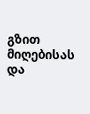გზით მიღებისას და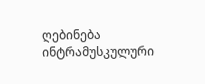ღებინება ინტრამუსკულური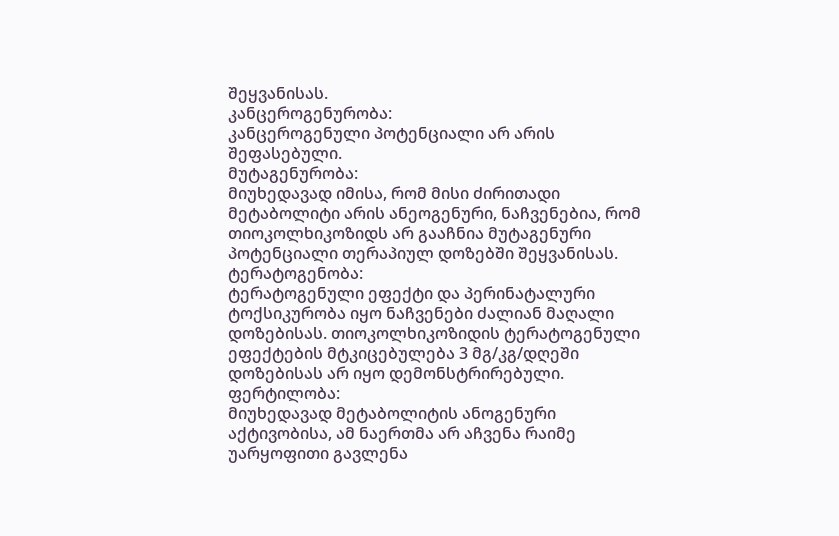შეყვანისას.
კანცეროგენურობა:
კანცეროგენული პოტენციალი არ არის შეფასებული.
მუტაგენურობა:
მიუხედავად იმისა, რომ მისი ძირითადი მეტაბოლიტი არის ანეოგენური, ნაჩვენებია, რომ თიოკოლხიკოზიდს არ გააჩნია მუტაგენური პოტენციალი თერაპიულ დოზებში შეყვანისას.
ტერატოგენობა:
ტერატოგენული ეფექტი და პერინატალური ტოქსიკურობა იყო ნაჩვენები ძალიან მაღალი დოზებისას. თიოკოლხიკოზიდის ტერატოგენული ეფექტების მტკიცებულება 3 მგ/კგ/დღეში დოზებისას არ იყო დემონსტრირებული.
ფერტილობა:
მიუხედავად მეტაბოლიტის ანოგენური აქტივობისა, ამ ნაერთმა არ აჩვენა რაიმე უარყოფითი გავლენა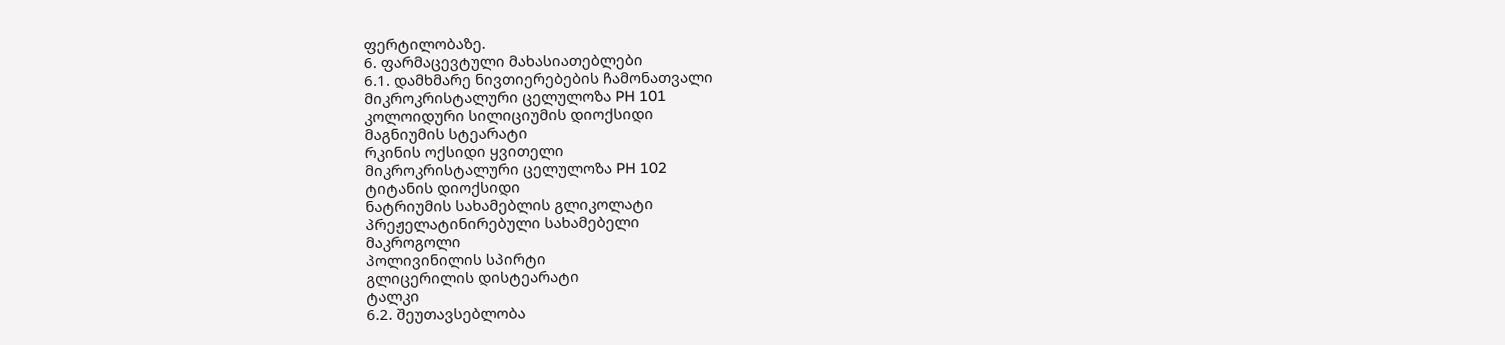ფერტილობაზე.
6. ფარმაცევტული მახასიათებლები
6.1. დამხმარე ნივთიერებების ჩამონათვალი
მიკროკრისტალური ცელულოზა PH 101
კოლოიდური სილიციუმის დიოქსიდი
მაგნიუმის სტეარატი
რკინის ოქსიდი ყვითელი
მიკროკრისტალური ცელულოზა PH 102
ტიტანის დიოქსიდი
ნატრიუმის სახამებლის გლიკოლატი
პრეჟელატინირებული სახამებელი
მაკროგოლი
პოლივინილის სპირტი
გლიცერილის დისტეარატი
ტალკი
6.2. შეუთავსებლობა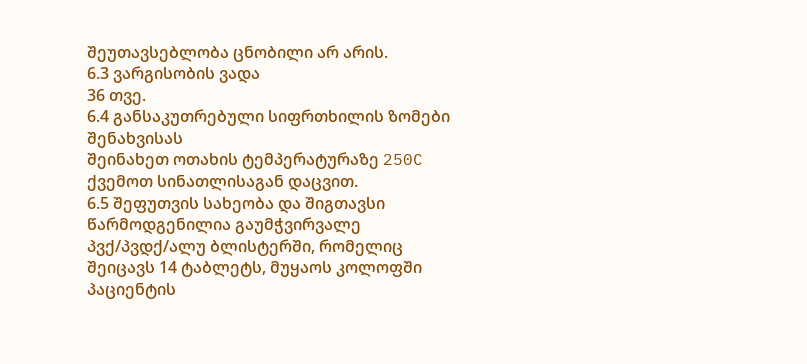შეუთავსებლობა ცნობილი არ არის.
6.3 ვარგისობის ვადა
36 თვე.
6.4 განსაკუთრებული სიფრთხილის ზომები შენახვისას
შეინახეთ ოთახის ტემპერატურაზე 250C ქვემოთ სინათლისაგან დაცვით.
6.5 შეფუთვის სახეობა და შიგთავსი
წარმოდგენილია გაუმჭვირვალე პვქ/პვდქ/ალუ ბლისტერში, რომელიც შეიცავს 14 ტაბლეტს, მუყაოს კოლოფში პაციენტის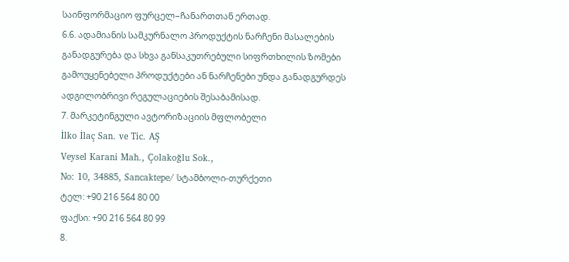საინფორმაციო ფურცელ–ჩანართთან ერთად.
6.6. ადამიანის სამკურნალო პროდუქტის ნარჩენი მასალების განადგურება და სხვა განსაკუთრებული სიფრთხილის ზომები
გამოუყენებელი პროდუქტები ან ნარჩენები უნდა განადგურდეს ადგილობრივი რეგულაციების შესაბამისად.
7. მარკეტინგული ავტორიზაციის მფლობელი
İlko İlaç San. ve Tic. AŞ
Veysel Karani Mah., Çolakoğlu Sok.,
No: 10, 34885, Sancaktepe/ სტამბოლი-თურქეთი
ტელ: +90 216 564 80 00
ფაქსი: +90 216 564 80 99
8.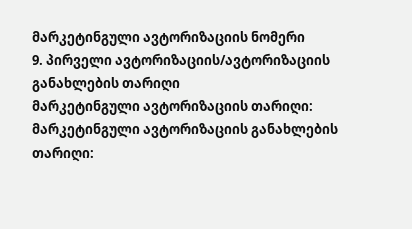მარკეტინგული ავტორიზაციის ნომერი
9. პირველი ავტორიზაციის/ავტორიზაციის განახლების თარიღი
მარკეტინგული ავტორიზაციის თარიღი:
მარკეტინგული ავტორიზაციის განახლების თარიღი: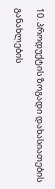10. პროდუქტის ზოგადი დახასიათების განახლების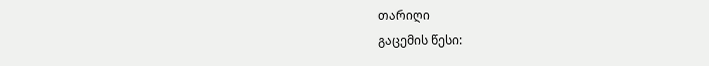თარიღი
გაცემის წესი: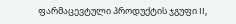ფარმაცევტული პროდუქტის ჯგუფი II,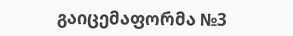გაიცემაფორმა №3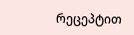რეცეპტით